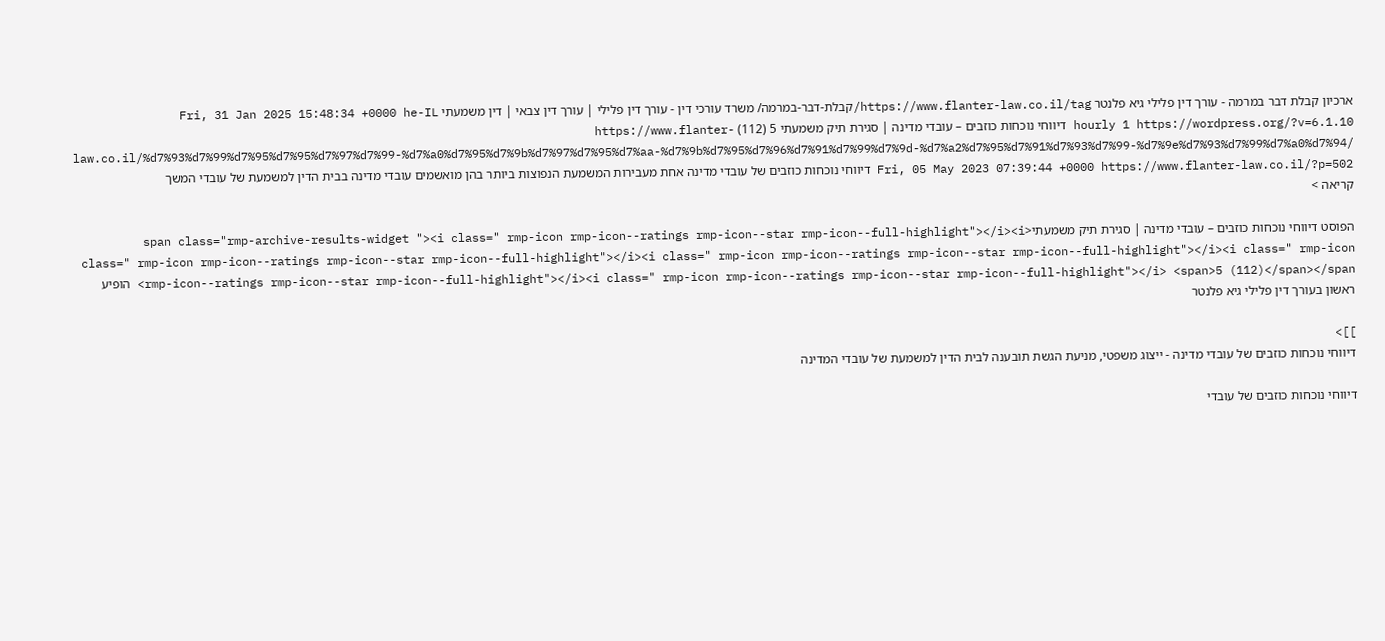ארכיון קבלת דבר במרמה - עורך דין פלילי גיא פלנטר https://www.flanter-law.co.il/tag/קבלת-דבר-במרמה/ משרד עורכי דין - עורך דין פלילי | עורך דין צבאי | דין משמעתי Fri, 31 Jan 2025 15:48:34 +0000 he-IL hourly 1 https://wordpress.org/?v=6.1.10 דיווחי נוכחות כוזבים – עובדי מדינה | סגירת תיק משמעתי 5 (112) https://www.flanter-law.co.il/%d7%93%d7%99%d7%95%d7%95%d7%97%d7%99-%d7%a0%d7%95%d7%9b%d7%97%d7%95%d7%aa-%d7%9b%d7%95%d7%96%d7%91%d7%99%d7%9d-%d7%a2%d7%95%d7%91%d7%93%d7%99-%d7%9e%d7%93%d7%99%d7%a0%d7%94/ Fri, 05 May 2023 07:39:44 +0000 https://www.flanter-law.co.il/?p=502 דיווחי נוכחות כוזבים של עובדי מדינה אחת מעבירות המשמעת הנפוצות ביותר בהן מואשמים עובדי מדינה בבית הדין למשמעת של עובדי המשך קריאה >

הפוסט דיווחי נוכחות כוזבים – עובדי מדינה | סגירת תיק משמעתי<span class="rmp-archive-results-widget "><i class=" rmp-icon rmp-icon--ratings rmp-icon--star rmp-icon--full-highlight"></i><i class=" rmp-icon rmp-icon--ratings rmp-icon--star rmp-icon--full-highlight"></i><i class=" rmp-icon rmp-icon--ratings rmp-icon--star rmp-icon--full-highlight"></i><i class=" rmp-icon rmp-icon--ratings rmp-icon--star rmp-icon--full-highlight"></i><i class=" rmp-icon rmp-icon--ratings rmp-icon--star rmp-icon--full-highlight"></i> <span>5 (112)</span></span> הופיע ראשון בעורך דין פלילי גיא פלנטר

]]>
דיווחי נוכחות כוזבים של עובדי מדינה - ייצוג משפטי, מניעת הגשת תובענה לבית הדין למשמעת של עובדי המדינה

דיווחי נוכחות כוזבים של עובדי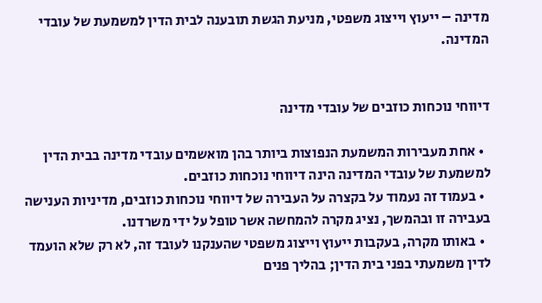מדינה – ייעוץ וייצוג משפטי, מניעת הגשת תובענה לבית הדין למשמעת של עובדי המדינה.


דיווחי נוכחות כוזבים של עובדי מדינה

  • אחת מעבירות המשמעת הנפוצות ביותר בהן מואשמים עובדי מדינה בבית הדין למשמעת של עובדי המדינה הינה דיווחי נוכחות כוזבים.
  • בעמוד זה נעמוד על בקצרה על העבירה של דיווחי נוכחות כוזבים, מדיניות הענישה בעבירה זו ובהמשך, נציג מקרה להמחשה אשר טופל על ידי משרדנו.
  • באותו מקרה, בעקבות ייעוץ וייצוג משפטי שהענקנו לעובד זה, לא רק שלא הועמד לדין משמעתי בפני בית הדין; בהליך פנים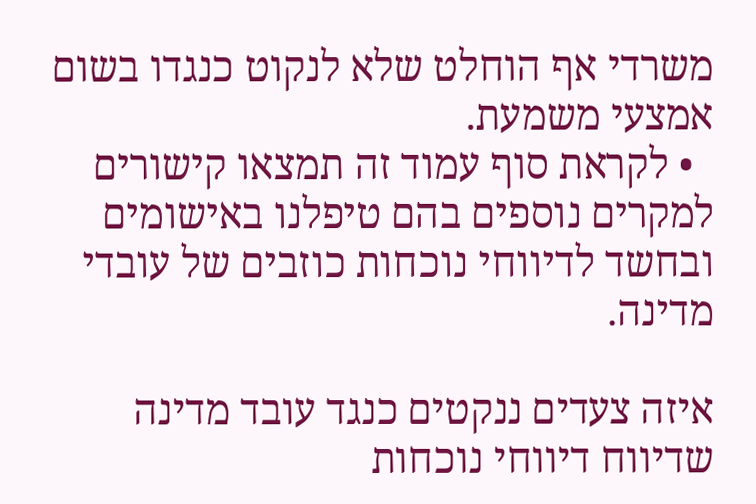משרדי אף הוחלט שלא לנקוט כנגדו בשום אמצעי משמעת.
  • לקראת סוף עמוד זה תמצאו קישורים למקרים נוספים בהם טיפלנו באישומים ובחשד לדיווחי נוכחות כוזבים של עובדי מדינה.

איזה צעדים ננקטים כנגד עובד מדינה שדיווח דיווחי נוכחות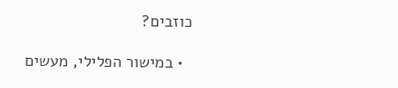כוזבים?

  • במישור הפלילי, מעשים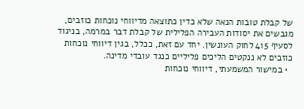של קבלת טובות הנאה שלא כדין כתוצאה מדיווחי נוכחות כוזבים, מגבשים את יסודות העבירה הפלילית של קבלת דבר במרמה, בניגוד לסעיף 415 לחוק העונשין. יחד עם זאת, ככלל, בגין דיווחי נוכחות כוזבים לא ננקטים הליכים פליליים כנגד עובדי מדינה.
  • במישור המשמעתי, דיווחי נוכחות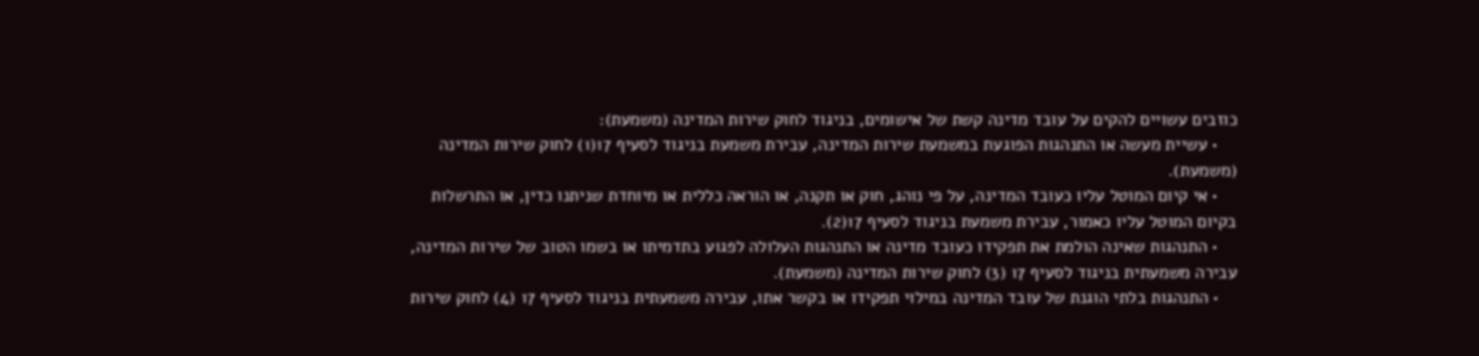כוזבים עשויים להקים על עובד מדינה קשת של אישומים, בניגוד לחוק שירות המדינה (משמעת):
    • עשיית מעשה או התנהגות הפוגעת במשמעת שירות המדינה, עבירת משמעת בניגוד לסעיף 17(1) לחוק שירות המדינה (משמעת).
    • אי קיום המוטל עליו כעובד המדינה, על פי נוהג, חוק או תקנה, או הוראה כללית או מיוחדת שניתנו כדין, או התרשלות בקיום המוטל עליו כאמור, עבירת משמעת בניגוד לסעיף 17(2).
    • התנהגות שאינה הולמת את תפקידו כעובד מדינה או התנהגות העלולה לפגוע בתדמיתו או בשמו הטוב של שירות המדינה, עבירה משמעתית בניגוד לסעיף 17 (3) לחוק שירות המדינה (משמעת).
    • התנהגות בלתי הוגנת של עובד המדינה במילוי תפקידו או בקשר אתו, עבירה משמעתית בניגוד לסעיף 17 (4) לחוק שירות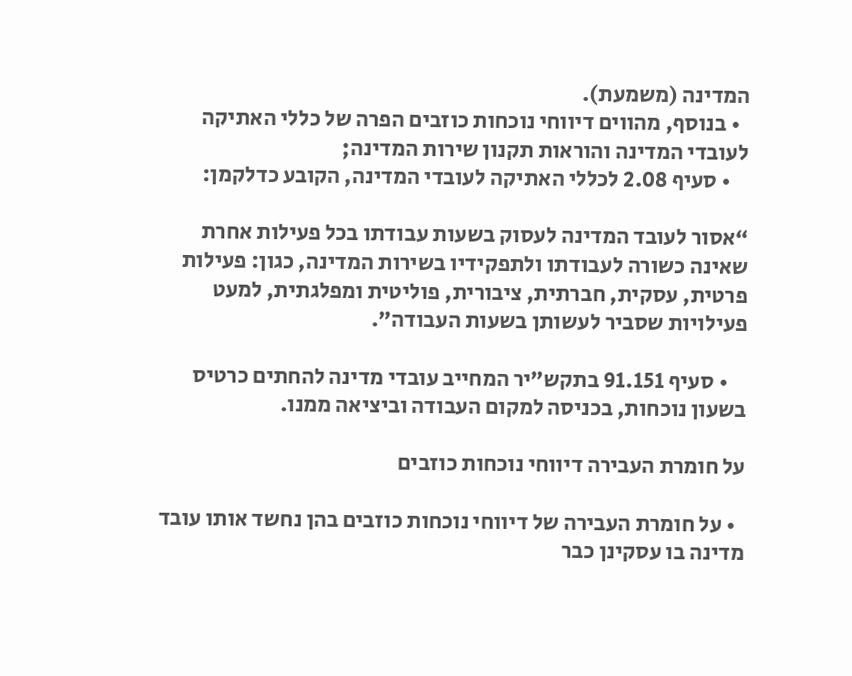המדינה (משמעת).
  • בנוסף, מהווים דיווחי נוכחות כוזבים הפרה של כללי האתיקה לעובדי המדינה והוראות תקנון שירות המדינה;
    • סעיף 2.08 לכללי האתיקה לעובדי המדינה, הקובע כדלקמן:

“אסור לעובד המדינה לעסוק בשעות עבודתו בכל פעילות אחרת שאינה כשורה לעבודתו ולתפקידיו בשירות המדינה, כגון: פעילות פרטית, עסקית, חברתית, ציבורית, פוליטית ומפלגתית, למעט פעילויות שסביר לעשותן בשעות העבודה”.

    • סעיף 91.151 בתקש”יר המחייב עובדי מדינה להחתים כרטיס בשעון נוכחות, בכניסה למקום העבודה וביציאה ממנו.

על חומרת העבירה דיווחי נוכחות כוזבים

  • על חומרת העבירה של דיווחי נוכחות כוזבים בהן נחשד אותו עובד מדינה בו עסקינן כבר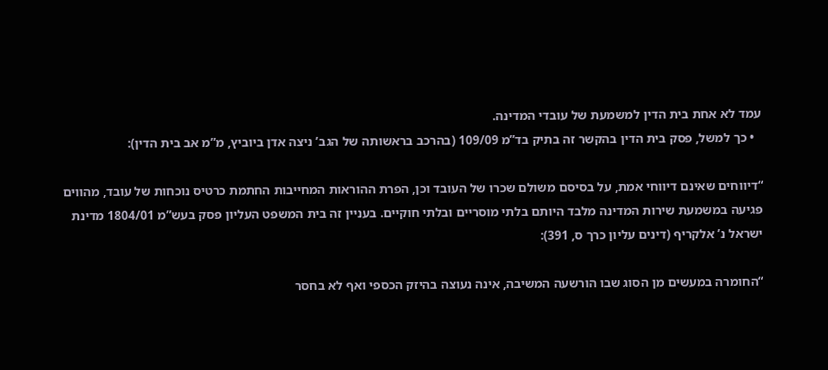עמד לא אחת בית הדין למשמעת של עובדי המדינה.
  • כך למשל, פסק בית הדין בהקשר זה בתיק בד”מ 109/09 (בהרכב בראשותה של הגב’ ניצה אדן ביוביץ, מ”מ אב בית הדין):

“דיווחים שאינם דיווחי אמת, על בסיסם משולם שכרו של העובד וכן, הפרת ההוראות המחייבות החתמת כרטיס נוכחות של עובד, מהווים פגיעה במשמעת שירות המדינה מלבד היותם בלתי מוסריים ובלתי חוקיים. בעניין זה בית המשפט העליון פסק בעש”מ 1804/01 מדינת ישראל נ’ אלקריף (דינים עליון כרך ס, 391):

“החומרה במעשים מן הסוג שבו הורשעה המשיבה, אינה נעוצה בהיזק הכספי ואף לא בחסר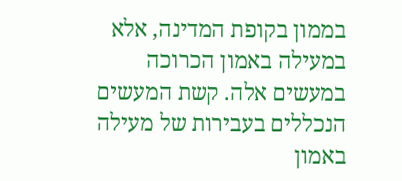בממון בקופת המדינה, אלא במעילה באמון הכרוכה במעשים אלה. קשת המעשים הנכללים בעבירות של מעילה באמון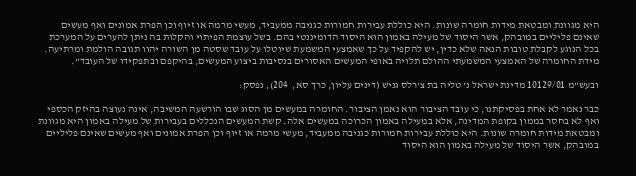היא מגוונת ומבטאת מידות חומרה שונות. היא כוללת עבירות חמורות כגניבה ממעביד, מעשי מרמה או זיוף וכן הפרת אמונים ואף מעשים שאינם פליליים במובהק, אשר היסוד של מעילה באמון הוא היסוד הדומיננטי בהם. בשל עוצמת הפיתוי והקלות בה ניתן להערים על המערכת בכל הנוגע לקבלת טובות הנאה שלא כדין, יש להקפיד על כך שאמצעי המשמעת שיוטלו על עובד שסטה מן השורה יהוו תגובה הולמת ומרתיעה. מידת החומרה של האמצעי המשמעתי ההולם תלויה באופי המעשים האסורים בנסיבות ביצוע המעשים, בהיקפם ובתפקידו של העובד”.

ובעש”מ 10129/01 מדינת ישראל נ’ טליה בת צ’רלס גניש (דינים עליון, כרך סא,  204), נפסק:

כבר נאמר לא אחת בפסיקתנו, כי עובד הציבור הוא נאמן הציבור. החומרה במעשים מן הסוג שבו הורשעה המשיבה, אינה נעוצה בהיזק הכספי ואף לא בחסר בממון בקופת המדינה, אלא במעילה באמון הכרוכה במעשים אלה. קשת המעשים הנכללים בעבירות של מעילה באמון היא מגוונת ומבטאת מידות חומרה שונות. היא כוללת עבירות חמורות כגניבה ממעביד, מעשי מרמה או זיוף וכן הפרת אמונים ואף מעשים שאינם פליליים במובהק, אשר היסוד של מעילה באמון הוא היסוד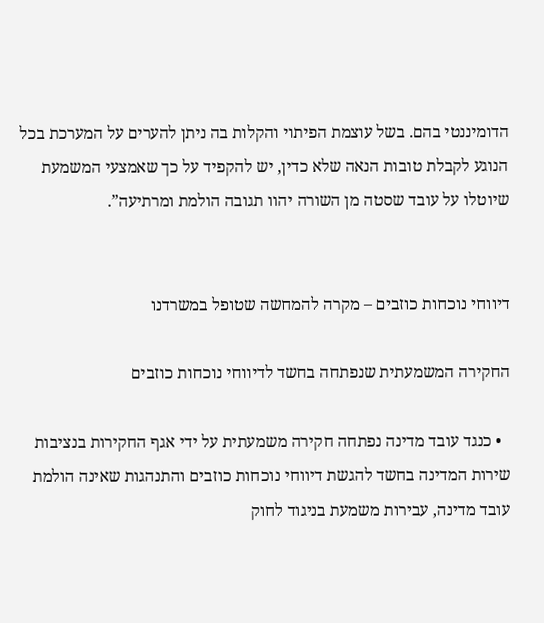הדומיננטי בהם. בשל עוצמת הפיתוי והקלות בה ניתן להערים על המערכת בכל הנוגע לקבלת טובות הנאה שלא כדין, יש להקפיד על כך שאמצעי המשמעת שיוטלו על עובד שסטה מן השורה יהוו תגובה הולמת ומרתיעה”.


דיווחי נוכחות כוזבים – מקרה להמחשה שטופל במשרדנו

החקירה המשמעתית שנפתחה בחשד לדיווחי נוכחות כוזבים

  • כנגד עובד מדינה נפתחה חקירה משמעתית על ידי אגף החקירות בנציבות שירות המדינה בחשד להגשת דיווחי נוכחות כוזבים והתנהגות שאינה הולמת עובד מדינה, עבירות משמעת בניגוד לחוק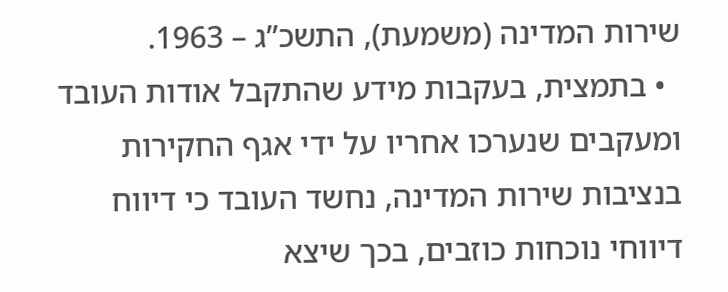שירות המדינה (משמעת), התשכ”ג – 1963.
  • בתמצית, בעקבות מידע שהתקבל אודות העובד ומעקבים שנערכו אחריו על ידי אגף החקירות בנציבות שירות המדינה, נחשד העובד כי דיווח דיווחי נוכחות כוזבים, בכך שיצא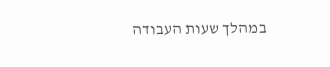במהלך שעות העבודה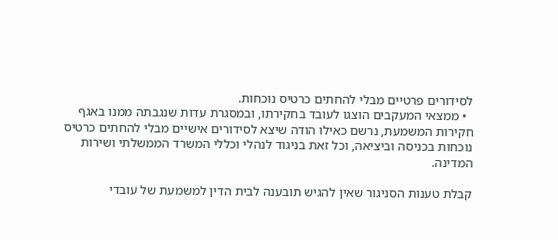לסידורים פרטיים מבלי להחתים כרטיס נוכחות.
  • ממצאי המעקבים הוצגו לעובד בחקירתו, ובמסגרת עדות שנגבתה ממנו באגף חקירות המשמעת, נרשם כאילו הודה שיצא לסידורים אישיים מבלי להחתים כרטיס נוכחות בכניסה וביציאה, וכל זאת בניגוד לנהלי וכללי המשרד הממשלתי ושירות המדינה.

קבלת טענות הסניגור שאין להגיש תובענה לבית הדין למשמעת של עובדי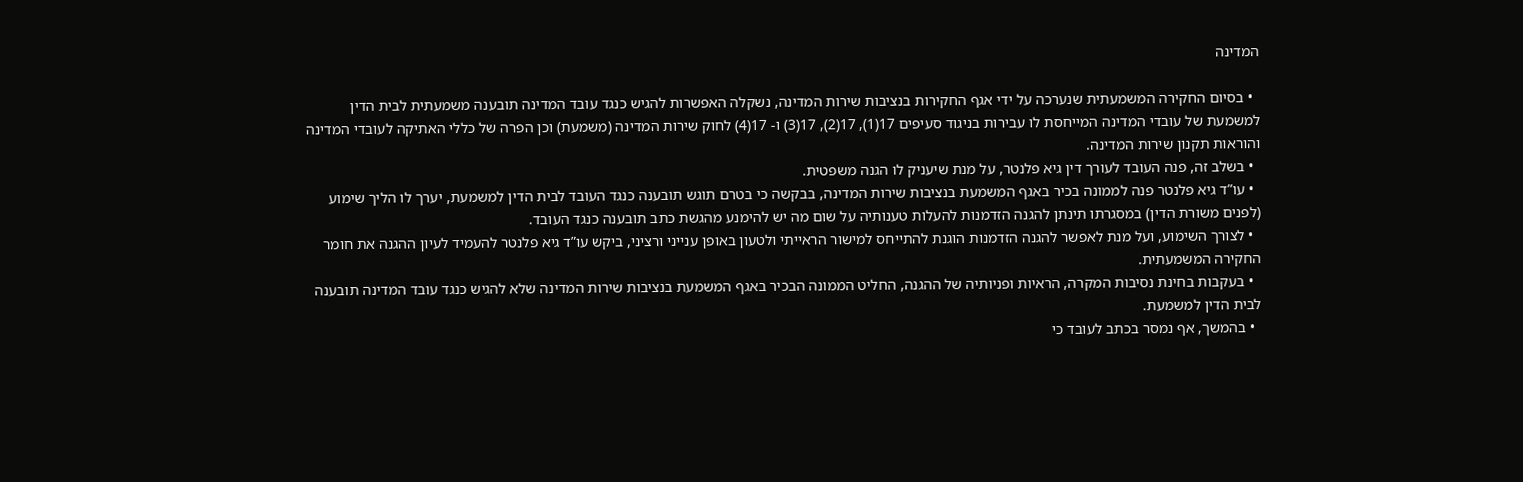המדינה

  • בסיום החקירה המשמעתית שנערכה על ידי אגף החקירות בנציבות שירות המדינה, נשקלה האפשרות להגיש כנגד עובד המדינה תובענה משמעתית לבית הדין למשמעת של עובדי המדינה המייחסת לו עבירות בניגוד סעיפים 17(1), 17(2), 17(3) ו- 17(4) לחוק שירות המדינה (משמעת) וכן הפרה של כללי האתיקה לעובדי המדינה והוראות תקנון שירות המדינה.
  • בשלב זה, פנה העובד לעורך דין גיא פלנטר, על מנת שיעניק לו הגנה משפטית.
  • עו”ד גיא פלנטר פנה לממונה בכיר באגף המשמעת בנציבות שירות המדינה, בבקשה כי בטרם תוגש תובענה כנגד העובד לבית הדין למשמעת, יערך לו הליך שימוע (לפנים משורת הדין) במסגרתו תינתן להגנה הזדמנות להעלות טענותיה על שום מה יש להימנע מהגשת כתב תובענה כנגד העובד.
  • לצורך השימוע, ועל מנת לאפשר להגנה הזדמנות הוגנת להתייחס למישור הראייתי ולטעון באופן ענייני ורציני, ביקש עו”ד גיא פלנטר להעמיד לעיון ההגנה את חומר החקירה המשמעתית.
  • בעקבות בחינת נסיבות המקרה, הראיות ופניותיה של ההגנה, החליט הממונה הבכיר באגף המשמעת בנציבות שירות המדינה שלא להגיש כנגד עובד המדינה תובענה לבית הדין למשמעת.
  • בהמשך, אף נמסר בכתב לעובד כי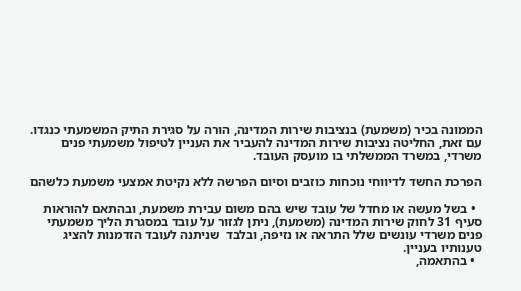הממונה בכיר (משמעת) בנציבות שירות המדינה, הורה על סגירת התיק המשמעתי כנגדו. עם זאת, החליטה נציבות שירות המדינה להעביר את העניין לטיפול משמעתי פנים משרדי, במשרד הממשלתי בו מועסק העובד.

הפרכת החשד לדיווחי נוכחות כוזבים וסיום הפרשה ללא נקיטת אמצעי משמעת כלשהם

  • בשל מעשה או מחדל של עובד שיש בהם משום עבירת משמעת, ובהתאם להוראות סעיף 31 לחוק שירות המדינה (משמעת), ניתן לגזור על עובד במסגרת הליך משמעתי פנים משרדי עונשים שלל התראה או נזיפה, ובלבד  שניתנה לעובד הזדמנות להציג טענותיו בעניין.
  • בהתאמה,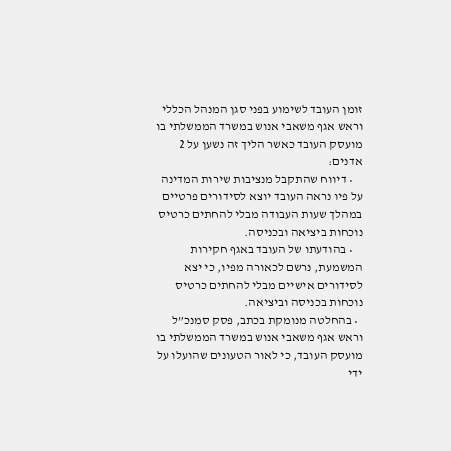זומן העובד לשימוע בפני סגן המנהל הכללי וראש אגף משאבי אנוש במשרד הממשלתי בו מועסק העובד כאשר הליך זה נשען על 2 אדנים:
    • דיווח שהתקבל מנציבות שירות המדינה על פיו נראה העובד יוצא לסידורים פרטיים במהלך שעות העבודה מבלי להחתים כרטיס נוכחות ביציאה ובכניסה.
    • בהודעתו של העובד באגף חקירות המשמעת, נרשם לכאורה מפיו, כי יצא לסידורים אישיים מבלי להחתים כרטיס נוכחות בכניסה וביציאה.
  • בהחלטה מנומקת בכתב, פסק סמנכ”ל וראש אגף משאבי אנוש במשרד הממשלתי בו מועסק העובד, כי לאור הטעונים שהועלו על ידי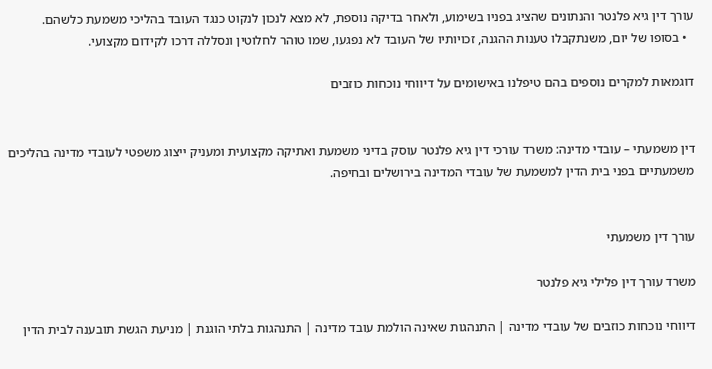עורך דין גיא פלנטר והנתונים שהציג בפניו בשימוע, ולאחר בדיקה נוספת, לא מצא לנכון לנקוט כנגד העובד בהליכי משמעת כלשהם.
  • בסופו של יום, משנתקבלו טענות ההגנה, זכויותיו של העובד לא נפגעו, שמו טוהר לחלוטין ונסללה דרכו לקידום מקצועי.

דוגמאות למקרים נוספים בהם טיפלנו באישומים על דיווחי נוכחות כוזבים


דין משמעתי – עובדי מדינה: משרד עורכי דין גיא פלנטר עוסק בדיני משמעת ואתיקה מקצועית ומעניק ייצוג משפטי לעובדי מדינה בהליכים משמעתיים בפני בית הדין למשמעת של עובדי המדינה בירושלים ובחיפה.


עורך דין משמעתי

משרד עורך דין פלילי גיא פלנטר

דיווחי נוכחות כוזבים של עובדי מדינה | התנהגות שאינה הולמת עובד מדינה | התנהגות בלתי הוגנת | מניעת הגשת תובענה לבית הדין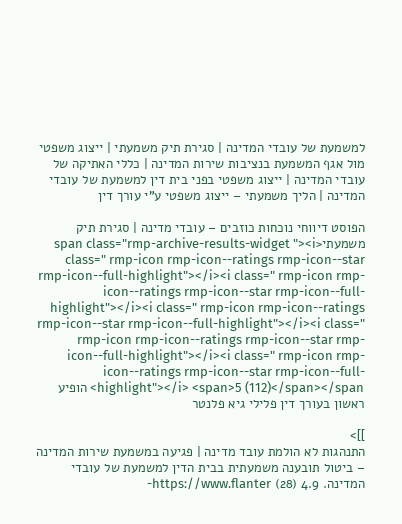למשמעת של עובדי המדינה | סגירת תיק משמעתי | ייצוג משפטי מול אגף המשמעת בנציבות שירות המדינה | כללי האתיקה של עובדי המדינה | ייצוג משפטי בפני בית דין למשמעת של עובדי המדינה | הליך משמעתי – ייצוג משפטי ע”י עורך דין

הפוסט דיווחי נוכחות כוזבים – עובדי מדינה | סגירת תיק משמעתי<span class="rmp-archive-results-widget "><i class=" rmp-icon rmp-icon--ratings rmp-icon--star rmp-icon--full-highlight"></i><i class=" rmp-icon rmp-icon--ratings rmp-icon--star rmp-icon--full-highlight"></i><i class=" rmp-icon rmp-icon--ratings rmp-icon--star rmp-icon--full-highlight"></i><i class=" rmp-icon rmp-icon--ratings rmp-icon--star rmp-icon--full-highlight"></i><i class=" rmp-icon rmp-icon--ratings rmp-icon--star rmp-icon--full-highlight"></i> <span>5 (112)</span></span> הופיע ראשון בעורך דין פלילי גיא פלנטר

]]>
התנהגות לא הולמת עובד מדינה | פגיעה במשמעת שירות המדינה – ביטול תובענה משמעתית בבית הדין למשמעת של עובדי המדינה. 4.9 (28) https://www.flanter-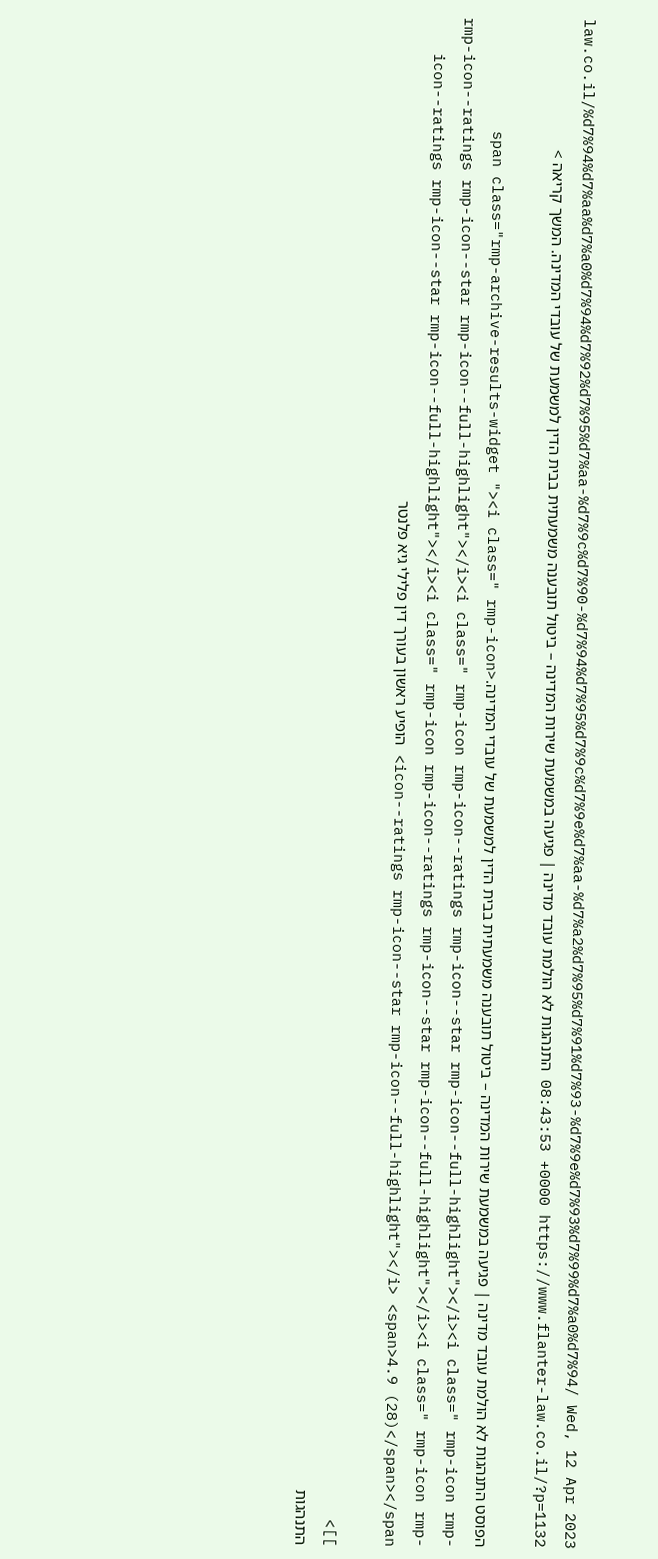law.co.il/%d7%94%d7%aa%d7%a0%d7%94%d7%92%d7%95%d7%aa-%d7%9c%d7%90-%d7%94%d7%95%d7%9c%d7%9e%d7%aa-%d7%a2%d7%95%d7%91%d7%93-%d7%9e%d7%93%d7%99%d7%a0%d7%94/ Wed, 12 Apr 2023 08:43:53 +0000 https://www.flanter-law.co.il/?p=1132 התנהגות לא הולמת עובד מדינה | פגיעה במשמעת שירות המדינה – ביטול תובענה משמעתית בבית הדין למשמעת של עובדי המדינה. המשך קריאה >

הפוסט התנהגות לא הולמת עובד מדינה | פגיעה במשמעת שירות המדינה – ביטול תובענה משמעתית בבית הדין למשמעת של עובדי המדינה.<span class="rmp-archive-results-widget "><i class=" rmp-icon rmp-icon--ratings rmp-icon--star rmp-icon--full-highlight"></i><i class=" rmp-icon rmp-icon--ratings rmp-icon--star rmp-icon--full-highlight"></i><i class=" rmp-icon rmp-icon--ratings rmp-icon--star rmp-icon--full-highlight"></i><i class=" rmp-icon rmp-icon--ratings rmp-icon--star rmp-icon--full-highlight"></i><i class=" rmp-icon rmp-icon--ratings rmp-icon--star rmp-icon--full-highlight"></i> <span>4.9 (28)</span></span> הופיע ראשון בעורך דין פלילי גיא פלנטר

]]>
התנהגות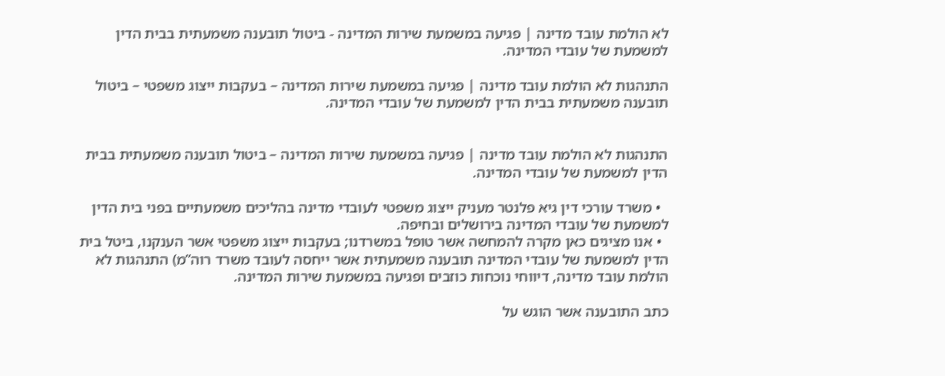לא הולמת עובד מדינה | פגיעה במשמעת שירות המדינה - ביטול תובענה משמעתית בבית הדין למשמעת של עובדי המדינה.

התנהגות לא הולמת עובד מדינה | פגיעה במשמעת שירות המדינה – בעקבות ייצוג משפטי – ביטול תובענה משמעתית בבית הדין למשמעת של עובדי המדינה.


התנהגות לא הולמת עובד מדינה | פגיעה במשמעת שירות המדינה – ביטול תובענה משמעתית בבית הדין למשמעת של עובדי המדינה.

  • משרד עורכי דין גיא פלנטר מעניק ייצוג משפטי לעובדי מדינה בהליכים משמעתיים בפני בית הדין למשמעת של עובדי המדינה בירושלים ובחיפה.
  • אנו מציגים כאן מקרה להמחשה אשר טופל במשרדנו; בעקבות ייצוג משפטי אשר הענקנו, ביטל בית הדין למשמעת של עובדי המדינה תובענה משמעתית אשר ייחסה לעובד משרד רוה”מ) התנהגות לא הולמת עובד מדינה, דיווחי נוכחות כוזבים ופגיעה במשמעת שירות המדינה.

כתב התובענה אשר הוגש על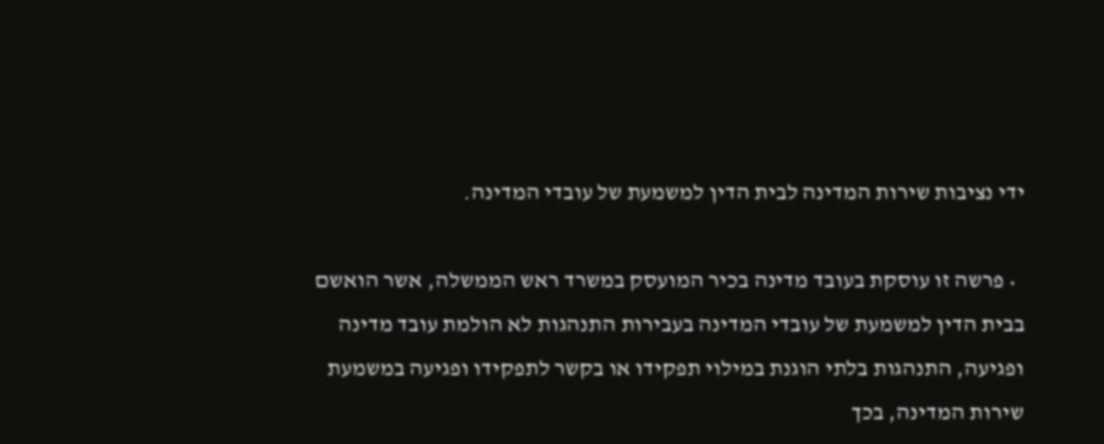ידי נציבות שירות המדינה לבית הדין למשמעת של עובדי המדינה.

  • פרשה זו עוסקת בעובד מדינה בכיר המועסק במשרד ראש הממשלה, אשר הואשם בבית הדין למשמעת של עובדי המדינה בעבירות התנהגות לא הולמת עובד מדינה ופגיעה, התנהגות בלתי הוגנת במילוי תפקידו או בקשר לתפקידו ופגיעה במשמעת שירות המדינה, בכך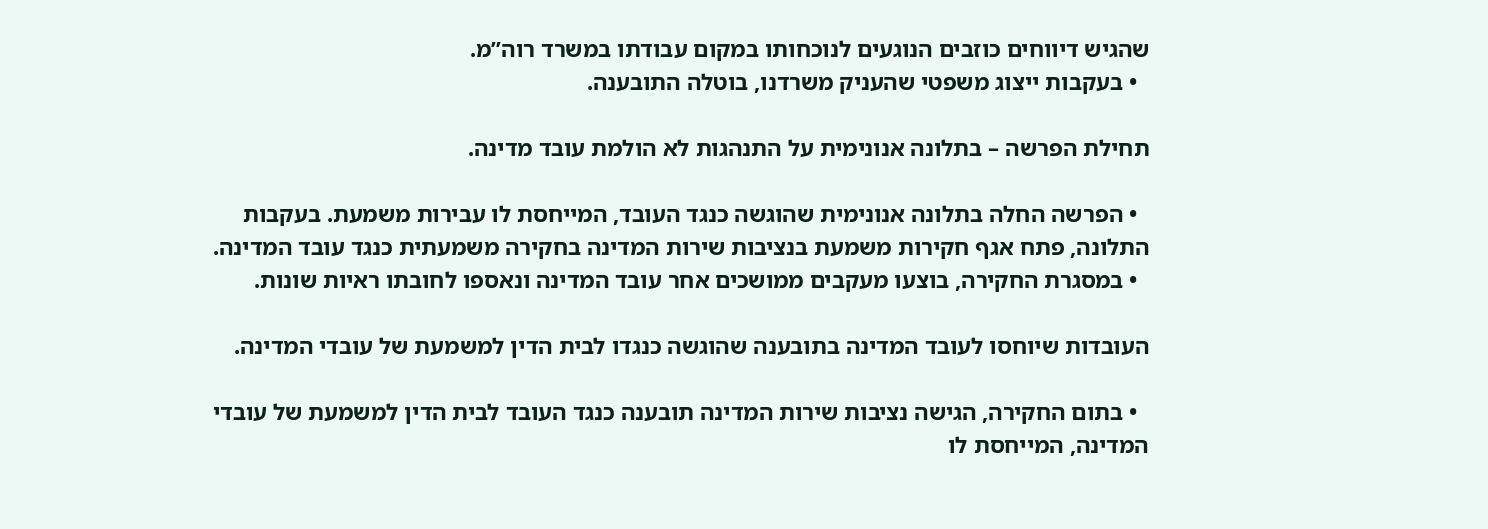שהגיש דיווחים כוזבים הנוגעים לנוכחותו במקום עבודתו במשרד רוה”מ.
  • בעקבות ייצוג משפטי שהעניק משרדנו, בוטלה התובענה.

תחילת הפרשה – בתלונה אנונימית על התנהגות לא הולמת עובד מדינה.

  • הפרשה החלה בתלונה אנונימית שהוגשה כנגד העובד, המייחסת לו עבירות משמעת. בעקבות התלונה, פתח אגף חקירות משמעת בנציבות שירות המדינה בחקירה משמעתית כנגד עובד המדינה.
  • במסגרת החקירה, בוצעו מעקבים ממושכים אחר עובד המדינה ונאספו לחובתו ראיות שונות.

העובדות שיוחסו לעובד המדינה בתובענה שהוגשה כנגדו לבית הדין למשמעת של עובדי המדינה.

  • בתום החקירה, הגישה נציבות שירות המדינה תובענה כנגד העובד לבית הדין למשמעת של עובדי המדינה, המייחסת לו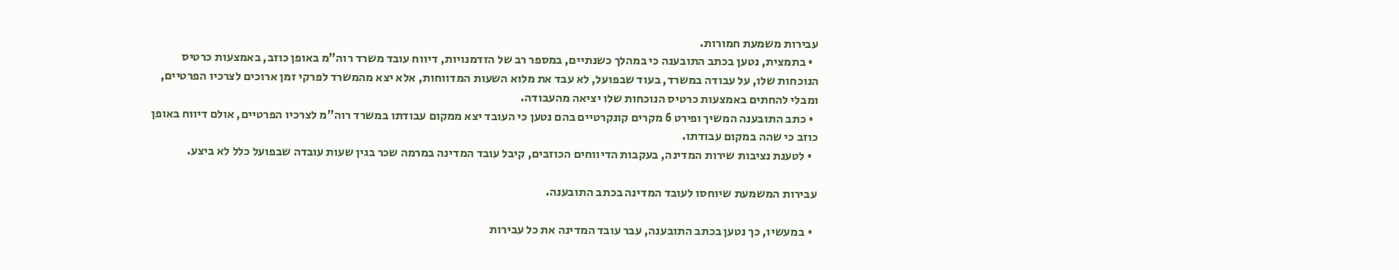עבירות משמעת חמורות.
  • בתמצית, נטען בכתב התובענה כי במהלך כשנתיים, במספר רב של הזדמנויות, דיווח עובד משרד רוה”מ באופן כוזב, באמצעות כרטיס הנוכחות שלו, על עבודה במשרד, בעוד שבפועל, לא עבד את מלוא השעות המדווחות, אלא יצא מהמשרד לפרקי זמן ארוכים לצרכיו הפרטיים, ומבלי להחתים באמצעות כרטיס הנוכחות שלו יציאה מהעבודה.
  • כתב התובענה המשיך ופירט 6 מקרים קונקרטיים בהם נטען כי העובד יצא ממקום עבודתו במשרד רוה”מ לצרכיו הפרטיים, אולם דיווח באופן כוזב כי שהה במקום עבודתו.
  • לטענת נציבות שירות המדינה, בעקבות הדיווחים הכוזבים, קיבל עובד המדינה במרמה שכר בגין שעות עובדה שבפועל כלל לא ביצע.

עבירות המשמעת שיוחסו לעובד המדינה בכתב התובענה.

  • במעשיו, כך נטען בכתב התובענה, עבר עובד המדינה את כל עבירות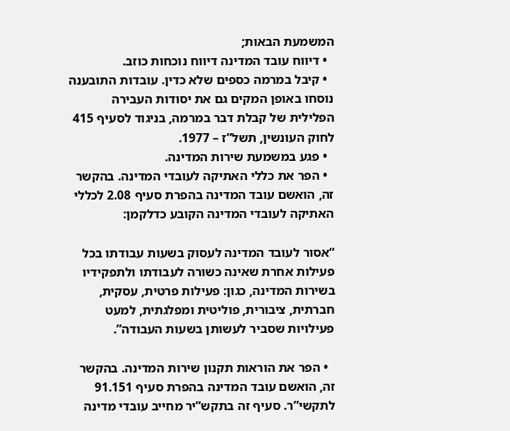המשמעת הבאות;
  • דיווח עובד המדינה דיווח נוכחות כוזב.
  • קיבל במרמה כספים שלא כדין. עובדות התובענה נוסחו באופן המקים גם את יסודות העבירה הפלילית של קבלת דבר במרמה, בניגוד לסעיף 415 לחוק העונשין, תשל”ז – 1977.
  • פגע במשמעת שירות המדינה.
  • הפר את כללי האתיקה לעובדי המדינה. בהקשר זה, הואשם עובד המדינה בהפרת סעיף 2.08 לכללי האתיקה לעובדי המדינה הקובע כדלקמן:

“אסור לעובד המדינה לעסוק בשעות עבודתו בכל פעילות אחרת שאינה כשורה לעבודתו ולתפקידיו בשירות המדינה, כגון: פעילות פרטית, עסקית, חברתית, ציבורית, פוליטית ומפלגתית, למעט פעילויות שסביר לעשותן בשעות העבודה”.

  • הפר את הוראות תקנון שירות המדינה. בהקשר זה, הואשם עובד המדינה בהפרת סעיף 91.151 לתקשי”ר. סעיף זה בתקש”יר מחייב עובדי מדינה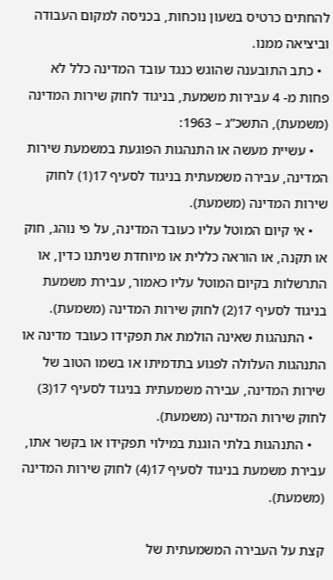להחתים כרטיס בשעון נוכחות, בכניסה למקום העבודה וביציאה ממנו.
  • כתב התובענה שהוגש כנגד עובד המדינה כלל לא פחות מ- 4 עבירות משמעת, בניגוד לחוק שירות המדינה (משמעת), התשכ”ג – 1963:
    • עשיית מעשה או התנהגות הפוגעת במשמעת שירות המדינה, עבירה משמעתית בניגוד לסעיף 17(1) לחוק שירות המדינה (משמעת).
    • אי קיום המוטל עליו כעובד המדינה, על פי נוהג, חוק או תקנה, או הוראה כללית או מיוחדת שניתנו כדין, או התרשלות בקיום המוטל עליו כאמור, עבירת משמעת בניגוד לסעיף 17(2) לחוק שירות המדינה (משמעת).
    • התנהגות שאינה הולמת את תפקידו כעובד מדינה או התנהגות העלולה לפגוע בתדמיתו או בשמו הטוב של שירות המדינה, עבירה משמעתית בניגוד לסעיף 17(3) לחוק שירות המדינה (משמעת).
    • התנהגות בלתי הוגנת במילוי תפקידו או בקשר אתו, עבירת משמעת בניגוד לסעיף 17(4) לחוק שירות המדינה (משמעת).

קצת על העבירה המשמעתית של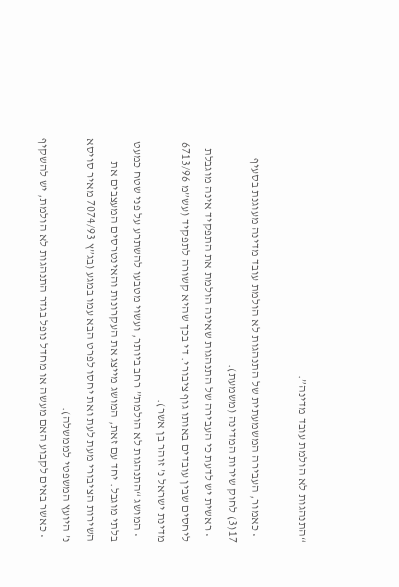“התנהגות לא הולמת עובד מדינה”.

  • כאמור, העבירה המשמעתית של התנהגות לא הולמת עובד מדינה מעוגנת בסעיף 17(3) לחוק שירות המדינה (משמעת).
  • ראשית יש לדעת כי העבירה של התנהגות שאינה הולמת את התפקיד אינה מוגבלת ליחסים שבין עובדים באותו גוף ציבורי. די בכך שהיא קשורה לתפקיד (עש”מ 6713/96 מדינת ישראל נ’ זוהר בן אשר).
  • המושג “התנהגות לא הולמת” רחב ביותר, ועשוי מטבעו להשתרע על פני שטח כמעט בלתי מוגבל. יחד עם זאת, המושג מייצג את העקרונות והאינטרסים המעצבים את השירות הציבורי מעת לעת ואת יחסו לפרט הבא עמו במגע (בג”ץ 7074/93 מאיר סויסא נ’ היועץ המשפטי לממשלה).
  • כאשר באים לקבוע האם מעשה או מחדל נופל בגדר התנהגות לא הולמת, יש להשקיף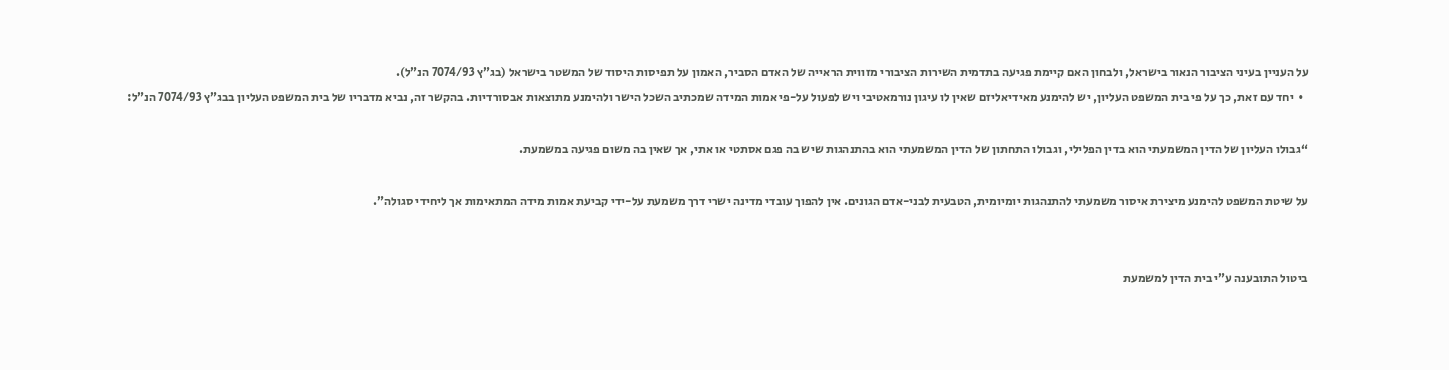על העניין בעיני הציבור הנאור בישראל, ולבחון האם קיימת פגיעה בתדמית השירות הציבורי מזווית הראייה של האדם הסביר, האמון על תפיסות היסוד של המשטר בישראל (בג”ץ 7074/93 הנ”ל).
  •  יחד עם זאת, כך על פי בית המשפט העליון, יש להימנע מאידיאליזם שאין לו עיגון נורמאטיבי ויש לפעול על-פי אמות המידה שמכתיב השכל הישר ולהימנע מתוצאות אבסורדיות. בהקשר זה, נביא מדבריו של בית המשפט העליון בבג”ץ 7074/93 הנ”ל:

“גבולו העליון של הדין המשמעתי הוא בדין הפלילי, וגבולו התחתון של הדין המשמעתי הוא בהתנהגות שיש בה פגם אסתטי או אתי, אך שאין בה משום פגיעה במשמעת.

על שיטת המשפט להימנע מיצירת איסור משמעתי להתנהגות יומיומית, הטבעית לבני-אדם הגונים. אין להפוך עובדי מדינה ישרי דרך משמעת על-ידי קביעת אמות מידה המתאימות אך ליחידי סגולה”.


ביטול התובענה ע”י בית הדין למשמעת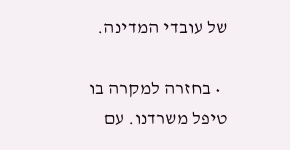של עובדי המדינה.

  • בחזרה למקרה בו טיפל משרדנו. עם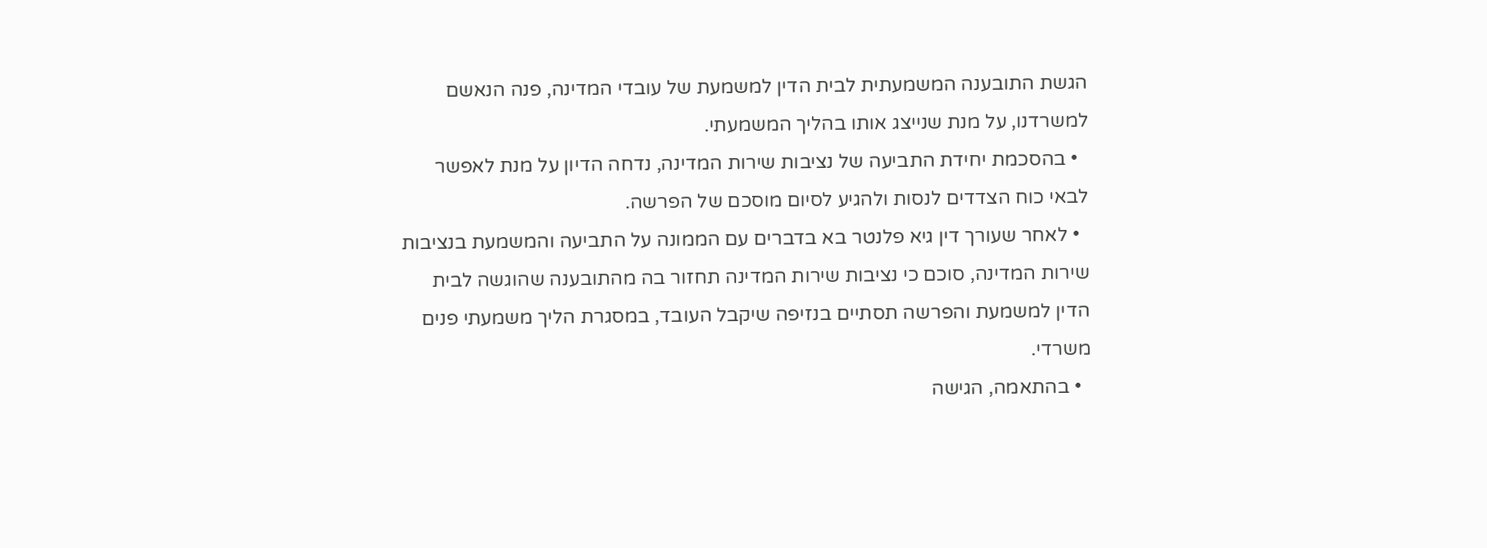הגשת התובענה המשמעתית לבית הדין למשמעת של עובדי המדינה, פנה הנאשם למשרדנו, על מנת שנייצג אותו בהליך המשמעתי.
  • בהסכמת יחידת התביעה של נציבות שירות המדינה, נדחה הדיון על מנת לאפשר לבאי כוח הצדדים לנסות ולהגיע לסיום מוסכם של הפרשה.
  • לאחר שעורך דין גיא פלנטר בא בדברים עם הממונה על התביעה והמשמעת בנציבות שירות המדינה, סוכם כי נציבות שירות המדינה תחזור בה מהתובענה שהוגשה לבית הדין למשמעת והפרשה תסתיים בנזיפה שיקבל העובד, במסגרת הליך משמעתי פנים משרדי.
  • בהתאמה, הגישה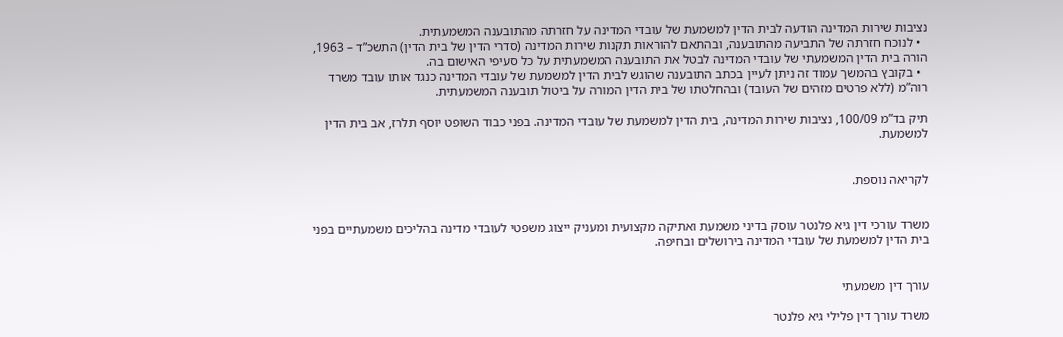נציבות שירות המדינה הודעה לבית הדין למשמעת של עובדי המדינה על חזרתה מהתובענה המשמעתית.
  • לנוכח חזרתה של התביעה מהתובענה, ובהתאם להוראות תקנות שירות המדינה (סדרי הדין של בית הדין) התשכ”ד – 1963, הורה בית הדין המשמעתי של עובדי המדינה לבטל את התובענה המשמעתית על כל סעיפי האישום בה.
  • בקובץ בהמשך עמוד זה ניתן לעיין בכתב התובענה שהוגש לבית הדין למשמעת של עובדי המדינה כנגד אותו עובד משרד רוה”מ (ללא פרטים מזהים של העובד) ובהחלטתו של בית הדין המורה על ביטול תובענה המשמעתית.

תיק בד”מ 100/09, נציבות שירות המדינה, בית הדין למשמעת של עובדי המדינה. בפני כבוד השופט יוסף תלרז, אב בית הדין למשמעת.


לקריאה נוספת.


משרד עורכי דין גיא פלנטר עוסק בדיני משמעת ואתיקה מקצועית ומעניק ייצוג משפטי לעובדי מדינה בהליכים משמעתיים בפני בית הדין למשמעת של עובדי המדינה בירושלים ובחיפה.


עורך דין משמעתי

משרד עורך דין פלילי גיא פלנטר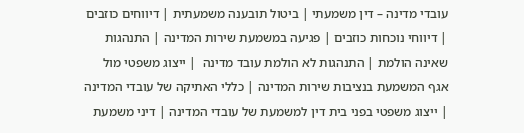עובדי מדינה – דין משמעתי | ביטול תובענה משמעתית | דיווחים כוזבים | דיווחי נוכחות כוזבים | פגיעה במשמעת שירות המדינה | התנהגות שאינה הולמת | התנהגות לא הולמת עובד מדינה  | ייצוג משפטי מול אגף המשמעת בנציבות שירות המדינה | כללי האתיקה של עובדי המדינה | ייצוג משפטי בפני בית דין למשמעת של עובדי המדינה | דיני משמעת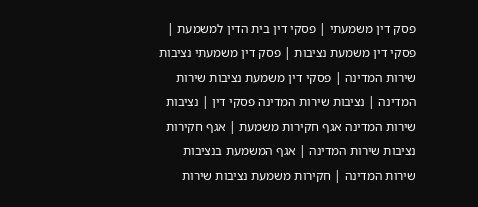פסק דין משמעתי | פסקי דין בית הדין למשמעת | פסקי דין משמעת נציבות | פסק דין משמעתי נציבות שירות המדינה | פסקי דין משמעת נציבות שירות המדינה | נציבות שירות המדינה פסקי דין | נציבות שירות המדינה אגף חקירות משמעת | אגף חקירות נציבות שירות המדינה | אגף המשמעת בנציבות שירות המדינה | חקירות משמעת נציבות שירות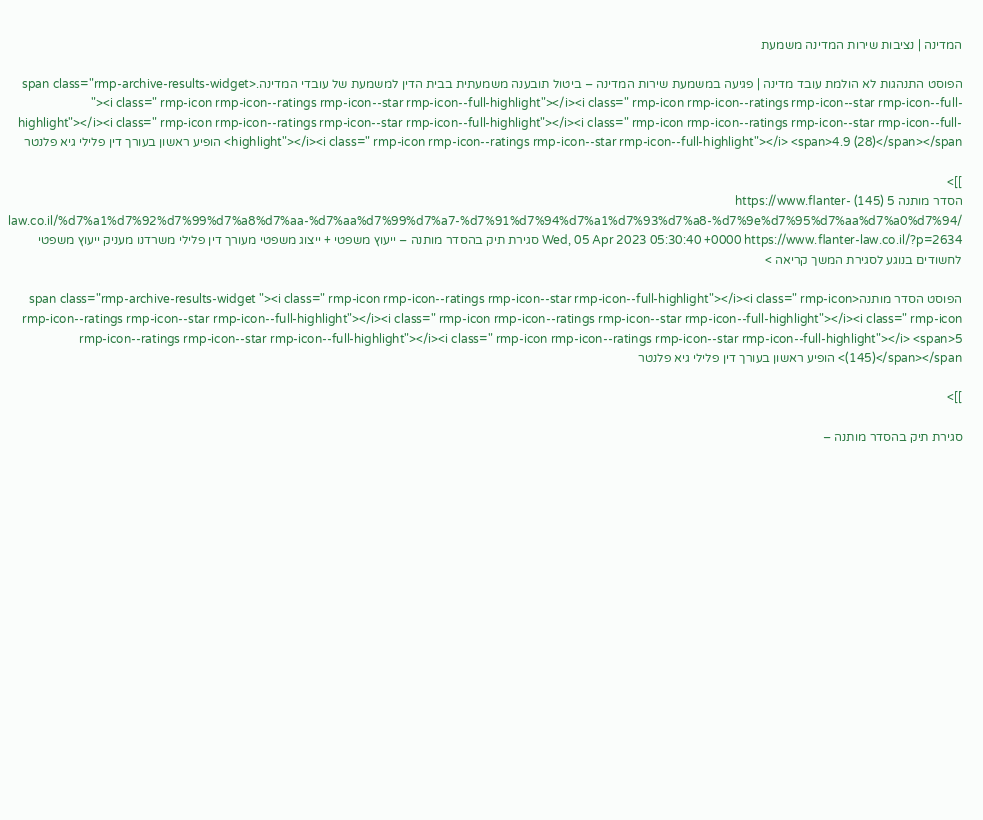המדינה | נציבות שירות המדינה משמעת

הפוסט התנהגות לא הולמת עובד מדינה | פגיעה במשמעת שירות המדינה – ביטול תובענה משמעתית בבית הדין למשמעת של עובדי המדינה.<span class="rmp-archive-results-widget "><i class=" rmp-icon rmp-icon--ratings rmp-icon--star rmp-icon--full-highlight"></i><i class=" rmp-icon rmp-icon--ratings rmp-icon--star rmp-icon--full-highlight"></i><i class=" rmp-icon rmp-icon--ratings rmp-icon--star rmp-icon--full-highlight"></i><i class=" rmp-icon rmp-icon--ratings rmp-icon--star rmp-icon--full-highlight"></i><i class=" rmp-icon rmp-icon--ratings rmp-icon--star rmp-icon--full-highlight"></i> <span>4.9 (28)</span></span> הופיע ראשון בעורך דין פלילי גיא פלנטר

]]>
הסדר מותנה 5 (145) https://www.flanter-law.co.il/%d7%a1%d7%92%d7%99%d7%a8%d7%aa-%d7%aa%d7%99%d7%a7-%d7%91%d7%94%d7%a1%d7%93%d7%a8-%d7%9e%d7%95%d7%aa%d7%a0%d7%94/ Wed, 05 Apr 2023 05:30:40 +0000 https://www.flanter-law.co.il/?p=2634 סגירת תיק בהסדר מותנה – ייעוץ משפטי + ייצוג משפטי מעורך דין פלילי משרדנו מעניק ייעוץ משפטי לחשודים בנוגע לסגירת המשך קריאה >

הפוסט הסדר מותנה<span class="rmp-archive-results-widget "><i class=" rmp-icon rmp-icon--ratings rmp-icon--star rmp-icon--full-highlight"></i><i class=" rmp-icon rmp-icon--ratings rmp-icon--star rmp-icon--full-highlight"></i><i class=" rmp-icon rmp-icon--ratings rmp-icon--star rmp-icon--full-highlight"></i><i class=" rmp-icon rmp-icon--ratings rmp-icon--star rmp-icon--full-highlight"></i><i class=" rmp-icon rmp-icon--ratings rmp-icon--star rmp-icon--full-highlight"></i> <span>5 (145)</span></span> הופיע ראשון בעורך דין פלילי גיא פלנטר

]]>

סגירת תיק בהסדר מותנה –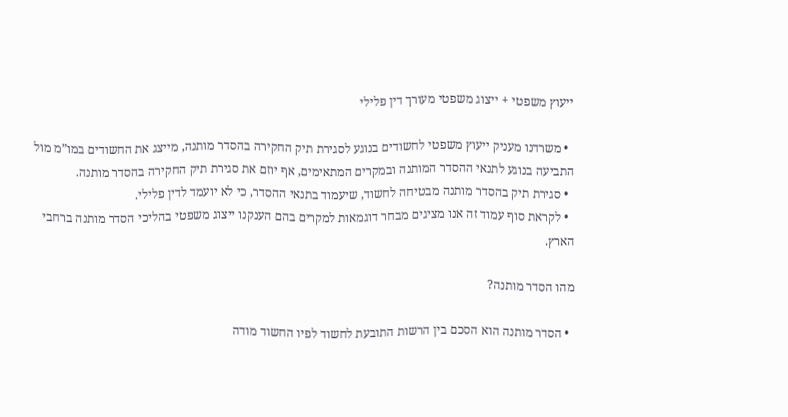ייעוץ משפטי + ייצוג משפטי מעורך דין פלילי

  • משרדנו מעניק ייעוץ משפטי לחשודים בנוגע לסגירת תיק החקירה בהסדר מותנה, מייצג את החשודים במו”מ מול התביעה בנוגע לתנאי ההסדר המותנה ובמקרים המתאימים, אף יוזם את סגירת תיק החקירה בהסדר מותנה.
  • סגירת תיק בהסדר מותנה מבטיחה לחשוד, שיעמוד בתנאי ההסדר, כי לא יועמד לדין פלילי.
  • לקראת סוף עמוד זה אנו מציגים מבחר דוגמאות למקרים בהם הענקנו ייצוג משפטי בהליכי הסדר מותנה ברחבי הארץ.

מהו הסדר מותנה?

  • הסדר מותנה הוא הסכם בין הרשות התובעת לחשוד לפיו החשוד מודה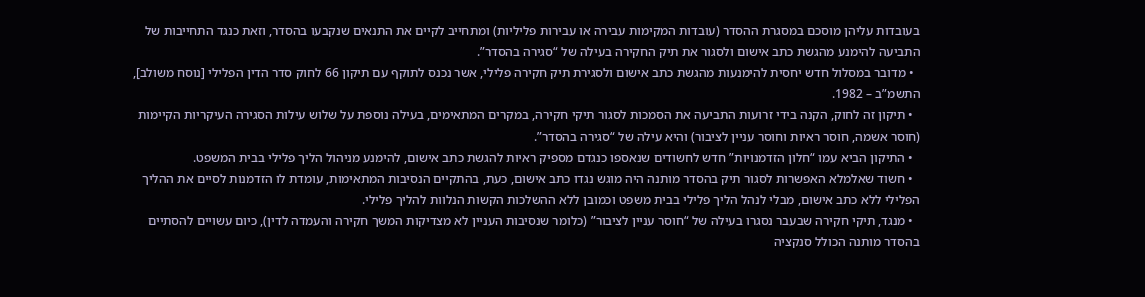בעובדות עליהן מוסכם במסגרת ההסדר (עובדות המקימות עבירה או עבירות פליליות) ומתחייב לקיים את התנאים שנקבעו בהסדר, וזאת כנגד התחייבות של התביעה להימנע מהגשת כתב אישום ולסגור את תיק החקירה בעילה של “סגירה בהסדר”.
  • מדובר במסלול חדש יחסית להימנעות מהגשת כתב אישום ולסגירת תיק חקירה פלילי, אשר נכנס לתוקף עם תיקון 66 לחוק סדר הדין הפלילי [נוסח משולב], התשמ”ב – 1982.
  • תיקון זה לחוק, הקנה בידי זרועות התביעה את הסמכות לסגור תיקי חקירה, במקרים המתאימים, בעילה נוספת על שלוש עילות הסגירה העיקריות הקיימות (חוסר אשמה, חוסר ראיות וחוסר עניין לציבור) והיא עילה של “סגירה בהסדר”.
  • התיקון הביא עמו “חלון הזדמנויות” חדש לחשודים שנאספו כנגדם מספיק ראיות להגשת כתב אישום, להימנע מניהול הליך פלילי בבית המשפט.
  • חשוד שאלמלא האפשרות לסגור תיק בהסדר מותנה היה מוגש נגדו כתב אישום, כעת, בהתקיים הנסיבות המתאימות, עומדת לו הזדמנות לסיים את ההליך הפלילי ללא כתב אישום, מבלי לנהל הליך פלילי בבית משפט וכמובן ללא ההשלכות הקשות הנלוות להליך פלילי.
  • מנגד, תיקי חקירה שבעבר נסגרו בעילה של “חוסר עניין לציבור” (כלומר שנסיבות העניין לא מצדיקות המשך חקירה והעמדה לדין), כיום עשויים להסתיים בהסדר מותנה הכולל סנקציה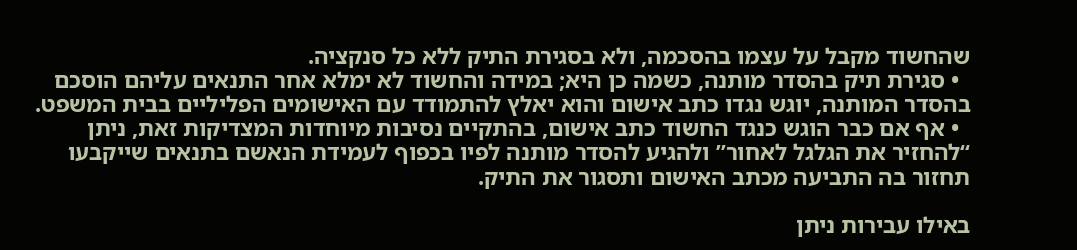שהחשוד מקבל על עצמו בהסכמה, ולא בסגירת התיק ללא כל סנקציה.
  • סגירת תיק בהסדר מותנה, כשמה כן היא; במידה והחשוד לא ימלא אחר התנאים עליהם הוסכם בהסדר המותנה, יוגש נגדו כתב אישום והוא יאלץ להתמודד עם האישומים הפליליים בבית המשפט.
  • אף אם כבר הוגש כנגד החשוד כתב אישום, בהתקיים נסיבות מיוחדות המצדיקות זאת, ניתן “להחזיר את הגלגל לאחור” ולהגיע להסדר מותנה לפיו בכפוף לעמידת הנאשם בתנאים שייקבעו תחזור בה התביעה מכתב האישום ותסגור את התיק.

באילו עבירות ניתן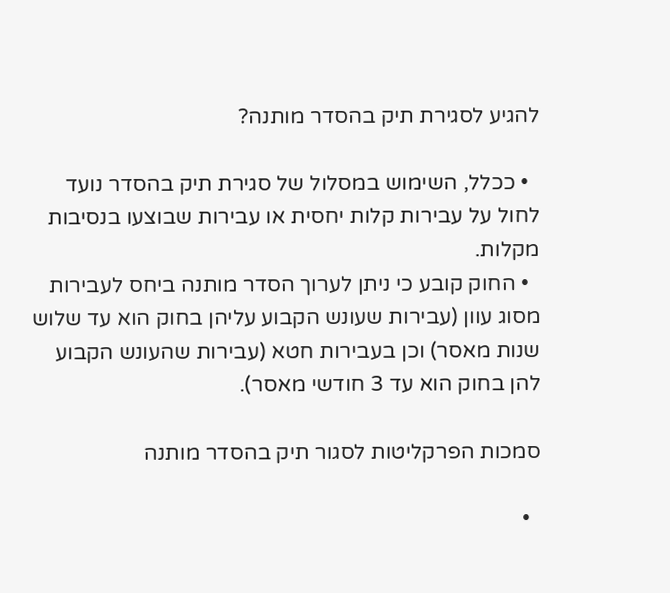להגיע לסגירת תיק בהסדר מותנה?

  • ככלל, השימוש במסלול של סגירת תיק בהסדר נועד לחול על עבירות קלות יחסית או עבירות שבוצעו בנסיבות מקלות.
  • החוק קובע כי ניתן לערוך הסדר מותנה ביחס לעבירות מסוג עוון (עבירות שעונש הקבוע עליהן בחוק הוא עד שלוש שנות מאסר) וכן בעבירות חטא (עבירות שהעונש הקבוע להן בחוק הוא עד 3 חודשי מאסר).

סמכות הפרקליטות לסגור תיק בהסדר מותנה

  •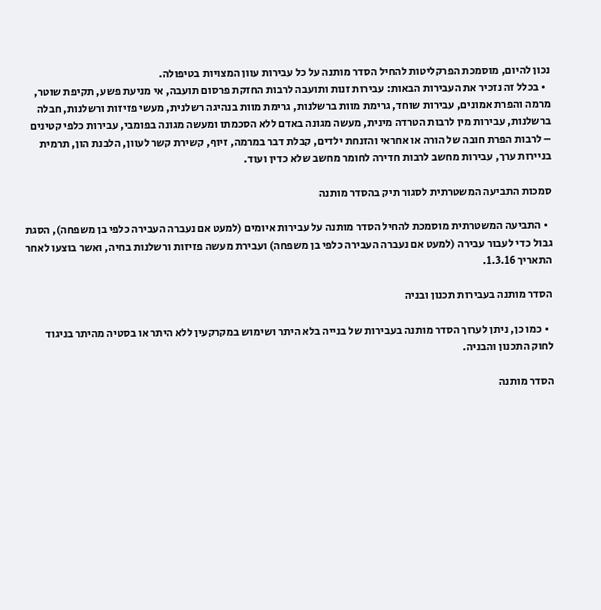נכון להיום, מוסמכת הפרקליטות להחיל הסדר מותנה על כל עבירות עוון המצויות בטיפולה.
  • בכלל זה נזכיר את העבירות הבאות: עבירות זנות ותועבה לרבות החזקת פרסום תועבה, אי מניעת פשע, תקיפת שוטר, מרמה והפרת אמונים, עבירות שוחד, גרימת מוות ברשלנות, גרימת מוות בנהיגה רשלנית, מעשי פזיזות ורשלנות, חבלה ברשלנות, עבירות מין לרבות הטרדה מינית, מעשה מגונה באדם ללא הסכמתו ומעשה מגונה בפומבי, עבירות כלפי קטינים – לרבות הפרת חובה של הורה או אחראי והזנחת ילדים, קבלת דבר במרמה, זיוף, קשירת קשר לעוון, הלבנת הון, תרמית בניירות ערך, עבירות מחשב לרבות חדירה לחומר מחשב שלא כדין ועוד.

סמכות התביעה המשטרתית לסגור תיק בהסדר מותנה

  • התביעה המשטרתית מוסמכת להחיל הסדר מותנה על עבירות איומים (למעט אם נעברה העבירה כלפי בן משפחה), הסגת גבול כדי לעבור עבירה (למעט אם נעברה העבירה כלפי בן משפחה) ועבירת מעשה פזיזות ורשלנות בחיה, ואשר בוצעו לאחר התאריך 1.3.16.

הסדר מותנה בעבירות תכנון ובניה

  • כמו כן, ניתן לערוך הסדר מותנה בעבירות של בנייה בלא היתר ושימוש במקרקעין ללא היתר או בסטיה מהיתר בניגוד לחוק התכנון והבניה.

הסדר מותנה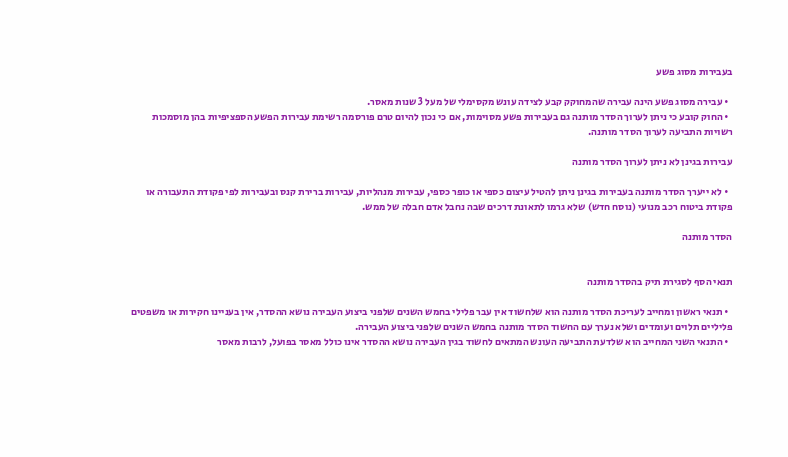בעבירות מסוג פשע

  • עבירה מסוג פשע הינה עבירה שהמחוקק קבע לצידה עונש מקסימלי של מעל 3 שנות מאסר.
  • החוק קובע כי ניתן לערוך הסדר מותנה גם בעבירות פשע מסוימות, אם כי נכון להיום טרם פורסמה רשימת עבירות הפשע הספציפיות בהן מוסמכות רשויות התביעה לערוך הסדר מותנה.

עבירות בגינן לא ניתן לערוך הסדר מותנה

  • לא ייערך הסדר מותנה בעבירות בגינן ניתן להטיל עיצום כספי או כופר כספי, עבירות מנהליות, עבירות ברירת קנס ובעבירות לפי פקודת התעבורה או פקודת ביטוח רכב מנועי (נוסח חדש) שלא גרמו לתאונת דרכים שבה נחבל אדם חבלה של ממש.

הסדר מותנה


תנאי הסף לסגירת תיק בהסדר מותנה

  • תנאי ראשון ומחייב לעריכת הסדר מותנה הוא שלחשוד אין עבר פלילי בחמש השנים שלפני ביצוע העבירה נושא ההסדר, אין בעניינו חקירות או משפטים פליליים תלוים ועומדים ושלא נערך עם החשוד הסדר מותנה בחמש השנים שלפני ביצוע העבירה.
  • התנאי השני המחייב הוא שלדעת התביעה העונש המתאים לחשוד בגין העבירה נושא ההסדר אינו כולל מאסר בפועל, לרבות מאסר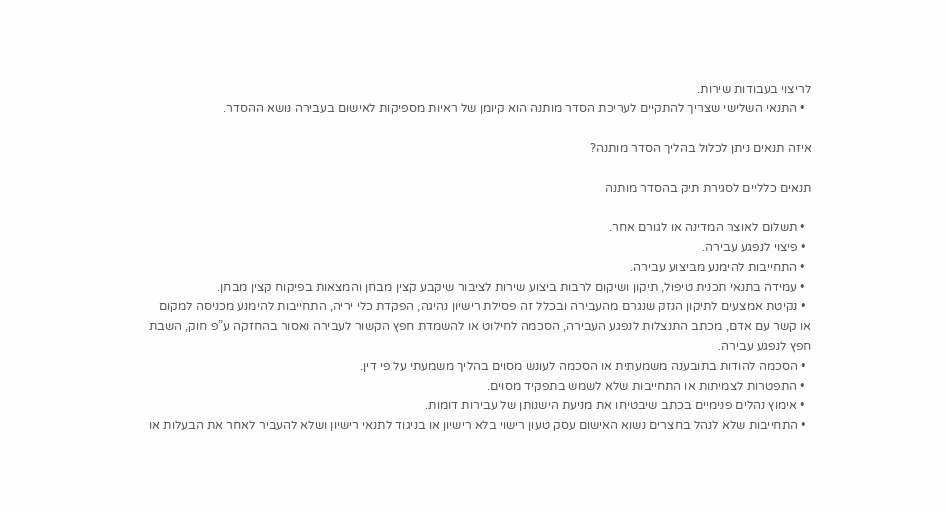לריצוי בעבודות שירות.
  • התנאי השלישי שצריך להתקיים לעריכת הסדר מותנה הוא קיומן של ראיות מספיקות לאישום בעבירה נושא ההסדר.

איזה תנאים ניתן לכלול בהליך הסדר מותנה?

תנאים כלליים לסגירת תיק בהסדר מותנה

  • תשלום לאוצר המדינה או לגורם אחר.
  • פיצוי לנפגע עבירה.
  • התחייבות להימנע מביצוע עבירה.
  • עמידה בתנאי תכנית טיפול, תיקון ושיקום לרבות ביצוע שירות לציבור שיקבע קצין מבחן והמצאות בפיקוח קצין מבחן.
  • נקיטת אמצעים לתיקון הנזק שנגרם מהעבירה ובכלל זה פסילת רישיון נהיגה, הפקדת כלי יריה, התחייבות להימנע מכניסה למקום או קשר עם אדם, מכתב התנצלות לנפגע העבירה, הסכמה לחילוט או להשמדת חפץ הקשור לעבירה ואסור בהחזקה ע”פ חוק, השבת חפץ לנפגע עבירה.
  • הסכמה להודות בתובענה משמעתית או הסכמה לעונש מסוים בהליך משמעתי על פי דין.
  • התפטרות לצמיתות או התחייבות שלא לשמש בתפקיד מסוים.
  • אימוץ נהלים פנימיים בכתב שיבטיחו את מניעת הישנותן של עבירות דומות.
  • התחייבות שלא לנהל בחצרים נשוא האישום עסק טעון רישוי בלא רישיון או בניגוד לתנאי רישיון ושלא להעביר לאחר את הבעלות או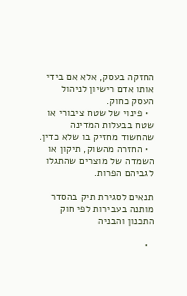החזקה בעסק, אלא אם בידי אותו אדם רישיון לניהול העסק כחוק.
  • פינוי של שטח ציבורי או שטח בבעלות המדינה שהחשוד מחזיק בו שלא כדין.
  • החזרה מהשוק, תיקון או השמדה של מוצרים שהתגלו לגביהם הפרות.

תנאים לסגירת תיק בהסדר מותנה בעבירות לפי חוק התכנון והבניה

  •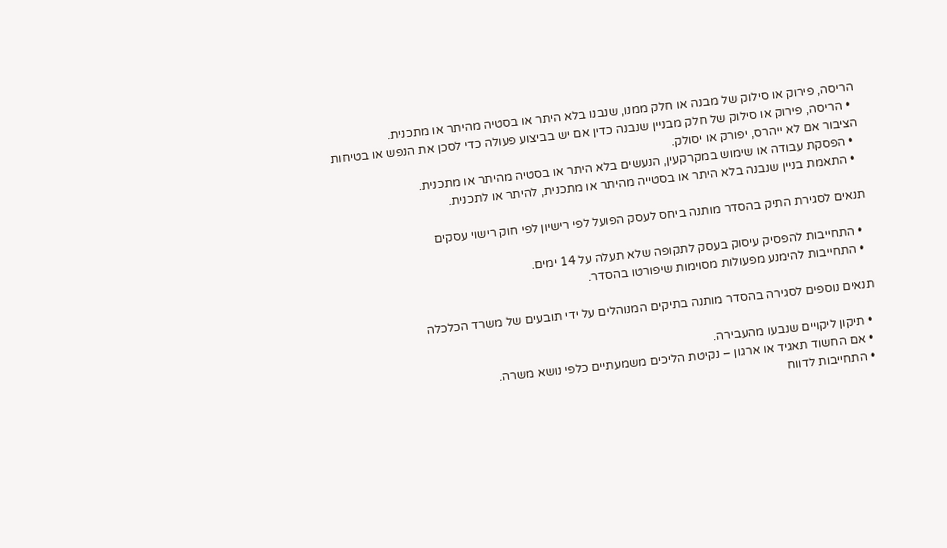הריסה, פירוק או סילוק של מבנה או חלק ממנו, שנבנו בלא היתר או בסטיה מהיתר או מתכנית.
  • הריסה, פירוק או סילוק של חלק מבניין שנבנה כדין אם יש בביצוע פעולה כדי לסכן את הנפש או בטיחות הציבור אם לא ייהרס, יפורק או יסולק.
  • הפסקת עבודה או שימוש במקרקעין, הנעשים בלא היתר או בסטיה מהיתר או מתכנית.
  • התאמת בניין שנבנה בלא היתר או בסטייה מהיתר או מתכנית, להיתר או לתכנית.

תנאים לסגירת התיק בהסדר מותנה ביחס לעסק הפועל לפי רישיון לפי חוק רישוי עסקים

  • התחייבות להפסיק עיסוק בעסק לתקופה שלא תעלה על 14 ימים.
  • התחייבות להימנע מפעולות מסוימות שיפורטו בהסדר.

תנאים נוספים לסגירה בהסדר מותנה בתיקים המנוהלים על ידי תובעים של משרד הכלכלה

  • תיקון ליקויים שנבעו מהעבירה.
  • אם החשוד תאגיד או ארגון – נקיטת הליכים משמעתיים כלפי נושא משרה.
  • התחייבות לדווח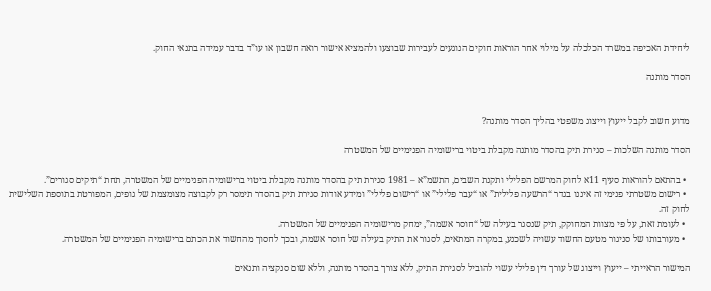ליחידת האכיפה במשרד הכלכלה על מילוי אחר הוראות חוקים הנוגעים לעבירות שבוצעו ולהמציא אישור רואה חשבון או עו”ד בדבר עמידה בתנאי החוק.

הסדר מותנה


מדוע חשוב לקבל ייעוץ וייצוג משפטי בהליך הסדר מותנה?

הסדר מותנה השלכות – סגירת תיק בהסדר מותנה מקבלת ביטוי ברישומיה הפנימיים של המשטרה

  • בהתאם להוראות סעיף 11א לחוק המרשם הפלילי ותקנת השבים, התשמ”א – 1981 סגירת תיק בהסדר מותנה מקבלת ביטוי ברישומיה הפנימיים של המשטרה, תחת “תיקים סגורים”.
  • רישום משטרתי פנימי זה איננו בגדר “הרשעה פלילית” או “עבר פלילי” או “רישום פלילי” ומידע אודות סגירת תיק בהסדר תימסר רק לקבוצה מצומצמת של גופים, המפורטת בתוספת השלישית לחוק זה.
  • לעומת זאת, על פי מצוות המחוקק, תיק שנסגר בעילה של “חוסר אשמה”, ימחק מרישומיה הפנימיים של המשטרה.
  • מעורבותו של סניגור מטעם החשוד עשויה לשכנע, במקרה המתאים, לסגור את התיק בעילה של חוסר אשמה, ובכך לחסוך מהחשוד את הכתם ברישומיה הפנימיים של המשטרה.

המישור הראייתי – ייעוץ וייצוג של עורך דין פלילי עשוי להוביל לסגירת התיק, ללא צורך בהסדר מותנה, וללא שום סנקציה ותנאים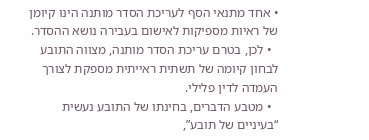• אחד מתנאי הסף לעריכת הסדר מותנה הינו קיומן של ראיות מספיקות לאישום בעבירה נושא ההסדר.
  • לכן, בטרם עריכת הסדר מותנה, מצווה התובע לבחון קיומה של תשתית ראייתית מספקת לצורך העמדה לדין פלילי.
  • מטבע הדברים, בחינתו של התובע נעשית “בעיניים של תובע”,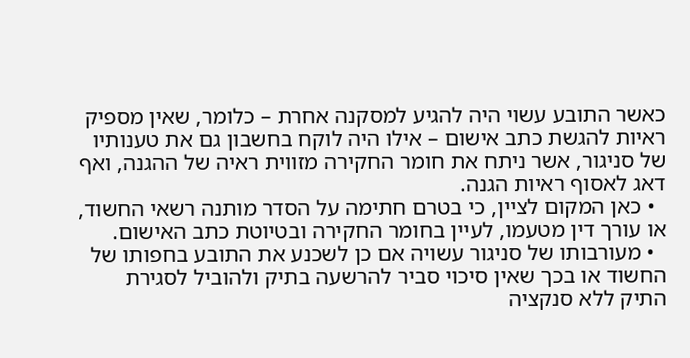כאשר התובע עשוי היה להגיע למסקנה אחרת – כלומר, שאין מספיק ראיות להגשת כתב אישום – אילו היה לוקח בחשבון גם את טענותיו של סניגור, אשר ניתח את חומר החקירה מזווית ראיה של ההגנה, ואף דאג לאסוף ראיות הגנה.
  • כאן המקום לציין, כי בטרם חתימה על הסדר מותנה רשאי החשוד, או עורך דין מטעמו, לעיין בחומר החקירה ובטיוטת כתב האישום.
  • מעורבותו של סניגור עשויה אם כן לשכנע את התובע בחפותו של החשוד או בכך שאין סיכוי סביר להרשעה בתיק ולהוביל לסגירת התיק ללא סנקציה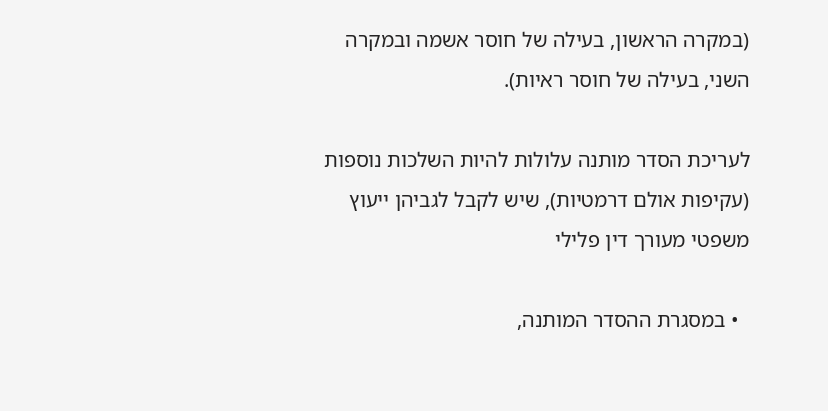(במקרה הראשון, בעילה של חוסר אשמה ובמקרה השני, בעילה של חוסר ראיות).

לעריכת הסדר מותנה עלולות להיות השלכות נוספות (עקיפות אולם דרמטיות), שיש לקבל לגביהן ייעוץ משפטי מעורך דין פלילי

  • במסגרת ההסדר המותנה,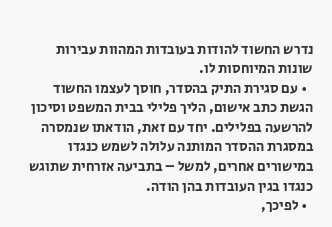נדרש החשוד להודות בעובדות המהוות עבירות שונות המיוחסות לו.
  • עם סגירת התיק בהסדר, חוסך לעצמו החשוד הגשת כתב אישום, הליך פלילי בבית המשפט וסיכון להרשעה בפלילים. יחד עם זאת, הודאתו שנמסרה במסגרת ההסדר המותנה עלולה לשמש כנגדו במישורים אחרים, למשל – בתביעה אזרחית שתוגש כנגדו בגין העובדות בהן הודה.
  • לפיכך,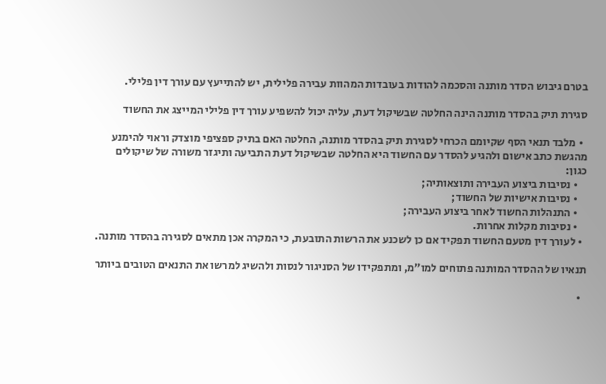בטרם גיבוש הסדר מותנה והסכמה להודות בעובדות המהוות עבירה פלילית, יש להתייעץ עם עורך דין פלילי.

סגירת תיק בהסדר מותנה הינה החלטה שבשיקול דעת, עליה יכול להשפיע עורך דין פלילי המייצג את החשוד

  • מלבד תנאי הסף שקיומם הכרחי לסגירת תיק בהסדר מותנה, החלטה האם בתיק ספציפי מוצדק וראוי להימנע מהגשת כתב אישום ולהגיע להסדר עם החשוד היא החלטה שבשיקול דעת התביעה ותיגזר משורה של שיקולים כגון:
    • נסיבות ביצוע העבירה ותוצאותיה;
    • נסיבות אישיות של החשוד;
    • התנהלות החשוד לאחר ביצוע העבירה;
    • נסיבות מקלות אחרות.
  • לעורך דין מטעם החשוד תפקיד אם כן לשכנע את הרשות התובעת, כי המקרה אכן מתאים לסגירה בהסדר מותנה.

תנאיו של ההסדר המותנה פתוחים למו”מ, ומתפקידו של הסניגור לנסות ולהשיג למרשו את התנאים הטובים ביותר

  •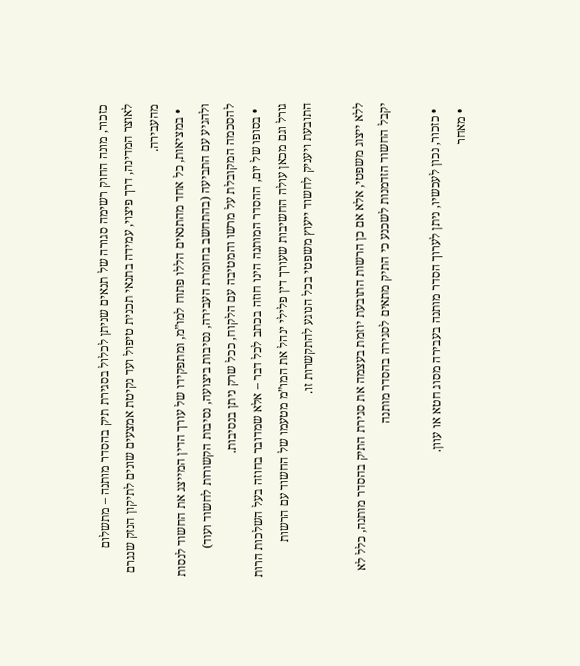כזכור, מונה החוק רשימה סגורה של תנאים שניתן לכלול בסגירת תיק בהסדר מותנה – מתשלום לאוצר המדינה, דרך פיצוי, עמידה בתנאי תכנית טיפול ועד נקיטת אמצעים שונים לתיקון הנזק שנגרם מהעבירה.
  • במציאות, כל אחד מהתנאים הללו פתוח למו”מ, ומתפקידו של עורך הדין המייצג את החשוד לנסות ולהגיע עם התביעה (בהתחשב בחומרת העבירה, נסיבות ביצועה, נסיבות הקשורות לחשוד ועוד) להסכמה המקובלת על מרשו והמטיבה עם הלקוח, ככל שרק ניתן בנסיבות.
  • בסופו של יום, ההסדר המותנה הינו חוזה בכתב לכל דבר – אלא שמדובר בחוזה בעל השלכות הרות גורל וגם מכאן עולה החשיבות שעורך דין פלילי ינהל את המו”מ מטעמו של החשוד עם הרשות התובעת ויעניק לחשוד ייעוץ משפטי בכל הנוגע להתקשרות זו.

ללא ייצוג משפטי, אלא אם כן הרשות התובעת יוזמת בעצמה את סגירת התיק בהסדר מותנה, כלל לא יקבל החשוד הזדמנות לשכנע כי התיק מתאים לסגירה בהסדר מותנה

  • כזכור, נכון לעכשיו, ניתן לערוך הסדר מותנה בעבירה מסוג חטא או עוון.
  • מאחר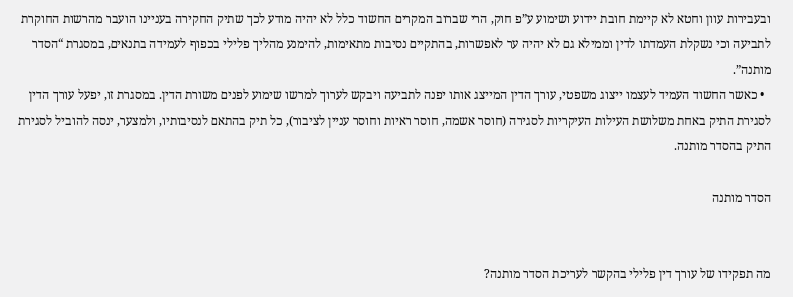ובעבירות עוון וחטא לא קיימת חובת יידוע ושימוע ע”פ חוק, הרי שברוב המקרים החשוד כלל לא יהיה מודע לכך שתיק החקירה בעניינו הועבר מהרשות החוקרת לתביעה וכי נשקלת העמדתו לדין וממילא גם לא יהיה ער לאפשרות, בהתקיים נסיבות מתאימות, להימנע מהליך פלילי בכפוף לעמידה בתנאים, במסגרת “הסדר מותנה”.
  • כאשר החשוד העמיד לעצמו ייצוג משפטי, עורך הדין המייצג אותו יפנה לתביעה ויבקש לערוך למרשו שימוע לפנים משורת הדין. במסגרת זו, יפעל עורך הדין לסגירת התיק באחת משלושת העילות העיקריות לסגירה (חוסר אשמה, חוסר ראיות וחוסר עניין לציבור), כל תיק בהתאם לנסיבותיו, ולמצער, ינסה להוביל לסגירת התיק בהסדר מותנה.

הסדר מותנה


מה תפקידו של עורך דין פלילי בהקשר לעריכת הסדר מותנה?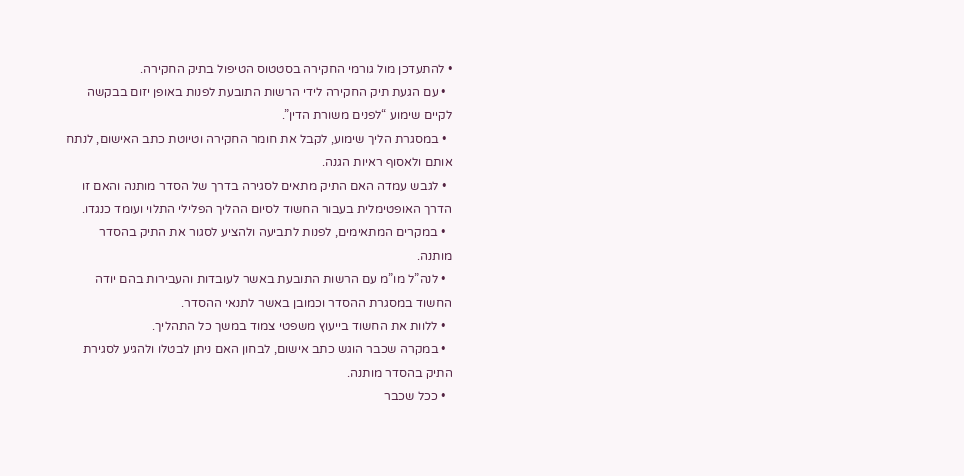• להתעדכן מול גורמי החקירה בסטטוס הטיפול בתיק החקירה.
  • עם הגעת תיק החקירה לידי הרשות התובעת לפנות באופן יזום בבקשה לקיים שימוע “לפנים משורת הדין”.
  • במסגרת הליך שימוע, לקבל את חומר החקירה וטיוטת כתב האישום, לנתח אותם ולאסוף ראיות הגנה.
  • לגבש עמדה האם התיק מתאים לסגירה בדרך של הסדר מותנה והאם זו הדרך האופטימלית בעבור החשוד לסיום ההליך הפלילי התלוי ועומד כנגדו.
  • במקרים המתאימים, לפנות לתביעה ולהציע לסגור את התיק בהסדר מותנה.
  • לנה”ל מו”מ עם הרשות התובעת באשר לעובדות והעבירות בהם יודה החשוד במסגרת ההסדר וכמובן באשר לתנאי ההסדר.
  • ללוות את החשוד בייעוץ משפטי צמוד במשך כל התהליך.
  • במקרה שכבר הוגש כתב אישום, לבחון האם ניתן לבטלו ולהגיע לסגירת התיק בהסדר מותנה.
  • ככל שכבר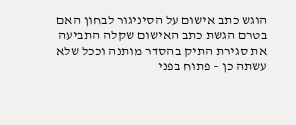הוגש כתב אישום על הסיניגור לבחון האם בטרם הגשת כתב האישום שקלה התביעה את סגירת התיק בהסדר מותנה וככל שלא עשתה כן – פתוח בפני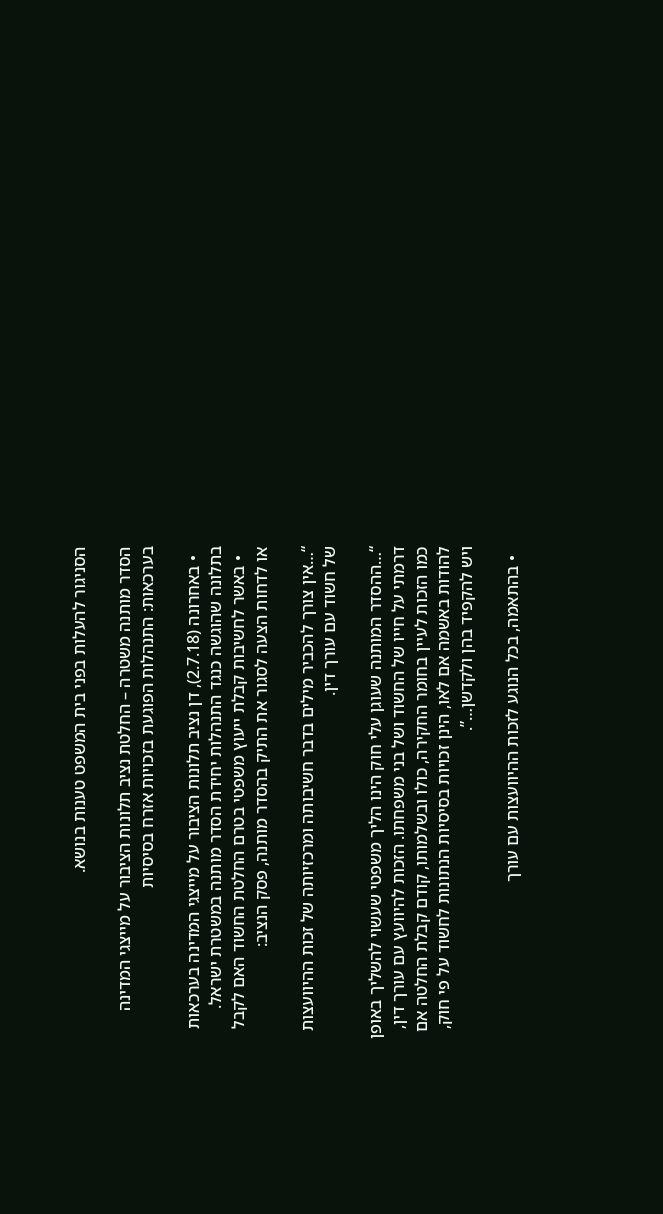הסניגור להעלות בפני בית המשפט טענות בנושא.

הסדר מותנה משטרה – החלטת נציב תלונות הציבור על מייצגי המדינה בערכאות: התנהלות הפוגעת בזכויות אזרח בסיסיות

  • באחרונה (2.7.18), דן נציב תלונות הציבור על מייצגי המדינה בערכאות בתלונה שהוגשה כנגד התנהלות יחידת הסדר מותנה במשטרת ישראל.
  • באשר לחשיבות קבלת ייעוץ משפטי בטרם החלטת החשוד האם לקבל או לדחות הצעה לסגור את התיק בהסדר מותנה, פסק הנציב:

“…אין צורך להכביר מילים בדבר חשיבותה ומרכזיותה של זכות ההיוועצות של חשוד עם עורך דין.

“…ההסדר המותנה שעוגן עלי חוק הינו הליך משפטי שעשוי להשליך באופן דרמתי על חייו של החשוד ושל בני משפחתו. הזכות להיוועץ עם עורך דין, כמו הזכות לעיין בחומר החקירה, כולו ובשלמותו, קודם קבלת החלטה אם להודות באשמה אם לאו, הינן זכויות בסיסיות הנתונות לחשוד על פי חוק, ויש להקפיד בהן ולקדשן…”.

  • בהתאמה, בכל הנוגע לזכות ההיוועצות עם עורך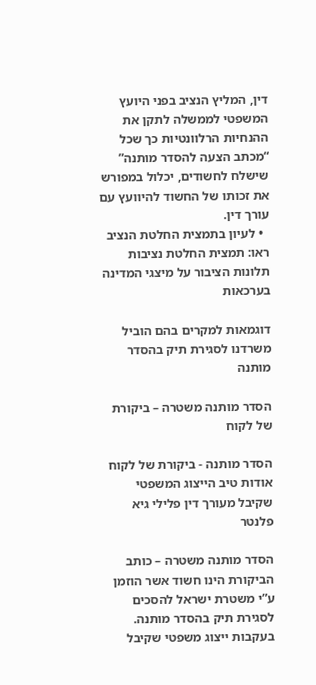דין, המליץ הנציב בפני היועץ המשפטי לממשלה לתקן את ההנחיות הרלוונטיות כך שכל “מכתב הצעה להסדר מותנה” שישלח לחשודים, יכלול במפורש את זכותו של החשוד להיוועץ עם עורך דין.
  • לעיון בתמצית החלטת הנציב ראו: תמצית החלטת נציבות תלונות הציבור על מיצגי המדינה בערכאות

דוגמאות למקרים בהם הוביל משרדנו לסגירת תיק בהסדר מותנה

הסדר מותנה משטרה – ביקורת של לקוח

הסדר מותנה - ביקורת של לקוח אודות טיב הייצוג המשפטי שקיבל מעורך דין פלילי גיא פלנטר

הסדר מותנה משטרה – כותב הביקורת הינו חשוד אשר הוזמן ע”י משטרת ישראל להסכים לסגירת תיק בהסדר מותנה. בעקבות ייצוג משפטי שקיבל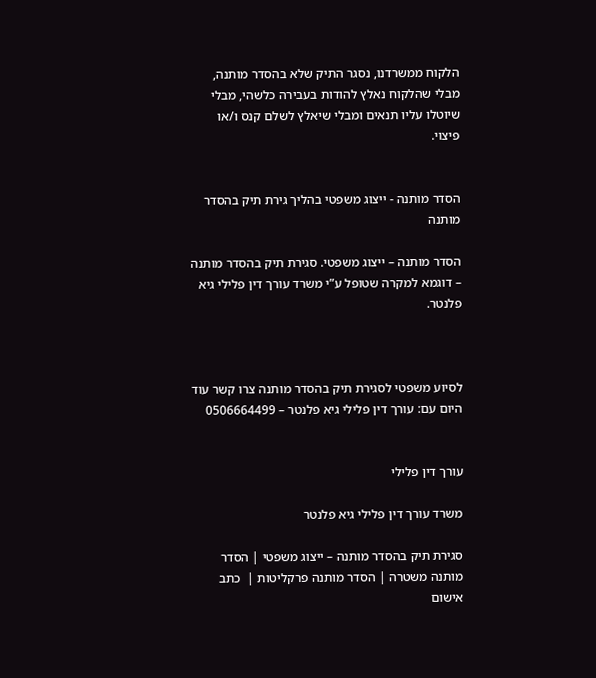הלקוח ממשרדנו, נסגר התיק שלא בהסדר מותנה, מבלי שהלקוח נאלץ להודות בעבירה כלשהי, מבלי שיוטלו עליו תנאים ומבלי שיאלץ לשלם קנס ו/או פיצוי.


הסדר מותנה - ייצוג משפטי בהליך גירת תיק בהסדר מותנה

הסדר מותנה – ייצוג משפטי. סגירת תיק בהסדר מותנה – דוגמא למקרה שטופל ע”י משרד עורך דין פלילי גיא פלנטר.



לסיוע משפטי לסגירת תיק בהסדר מותנה צרו קשר עוד היום עם: עורך דין פלילי גיא פלנטר – 0506664499


עורך דין פלילי

משרד עורך דין פלילי גיא פלנטר

סגירת תיק בהסדר מותנה – ייצוג משפטי | הסדר מותנה משטרה | הסדר מותנה פרקליטות |  כתב אישום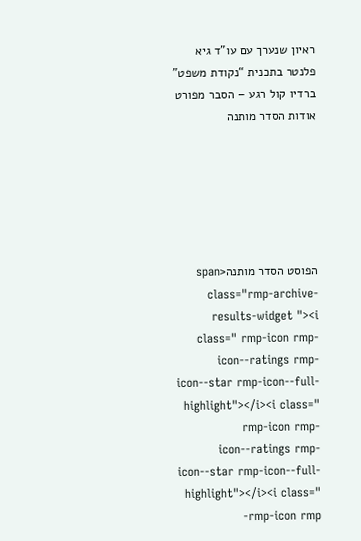ראיון שנערך עם עו”ד גיא פלנטר בתכנית “נקודת משפט” ברדיו קול רגע – הסבר מפורט אודות הסדר מותנה






הפוסט הסדר מותנה<span class="rmp-archive-results-widget "><i class=" rmp-icon rmp-icon--ratings rmp-icon--star rmp-icon--full-highlight"></i><i class=" rmp-icon rmp-icon--ratings rmp-icon--star rmp-icon--full-highlight"></i><i class=" rmp-icon rmp-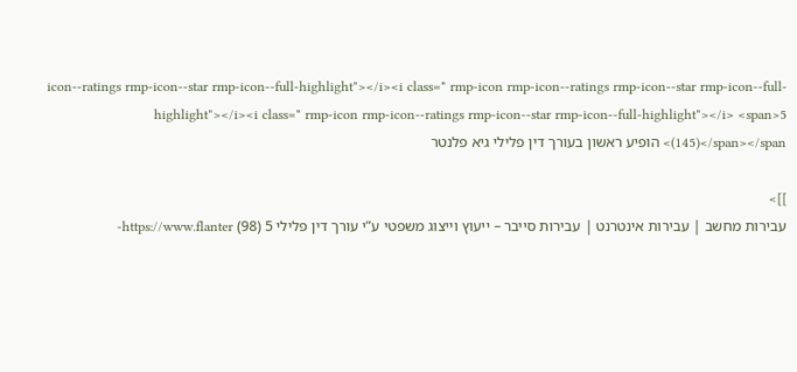icon--ratings rmp-icon--star rmp-icon--full-highlight"></i><i class=" rmp-icon rmp-icon--ratings rmp-icon--star rmp-icon--full-highlight"></i><i class=" rmp-icon rmp-icon--ratings rmp-icon--star rmp-icon--full-highlight"></i> <span>5 (145)</span></span> הופיע ראשון בעורך דין פלילי גיא פלנטר

]]>
עבירות מחשב | עבירות אינטרנט | עבירות סייבר – ייעוץ וייצוג משפטי ע”י עורך דין פלילי 5 (98) https://www.flanter-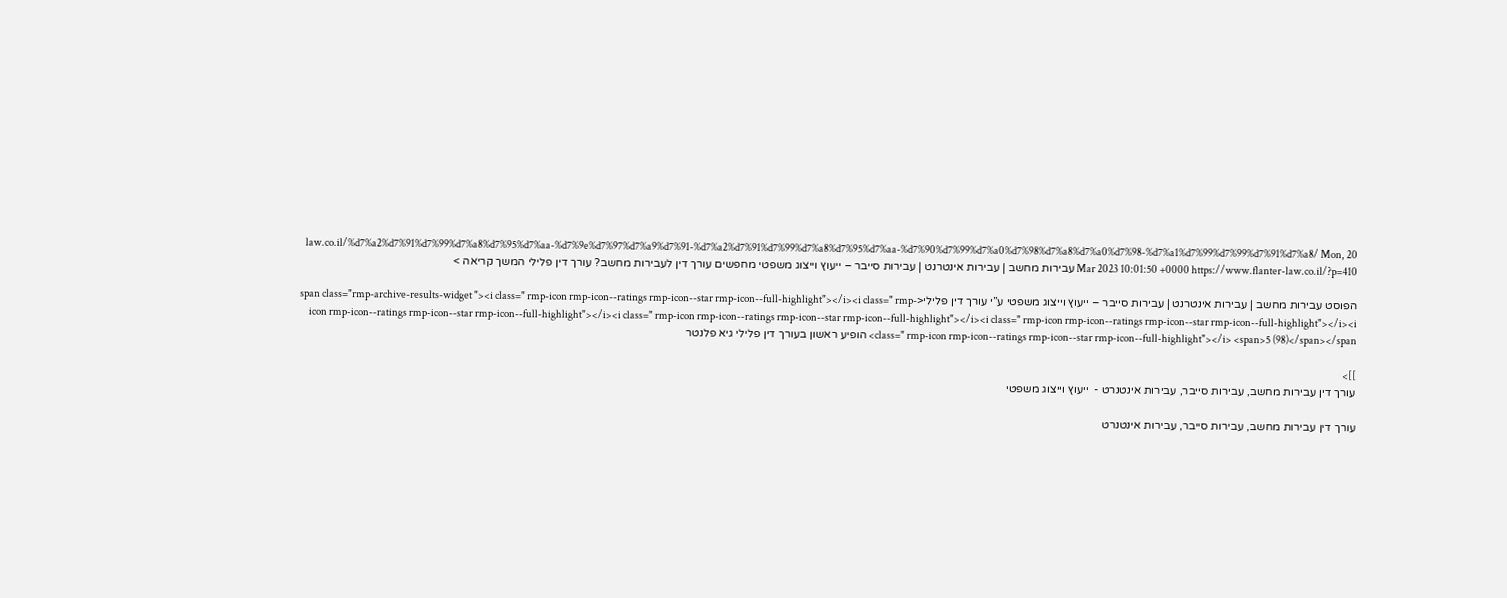law.co.il/%d7%a2%d7%91%d7%99%d7%a8%d7%95%d7%aa-%d7%9e%d7%97%d7%a9%d7%91-%d7%a2%d7%91%d7%99%d7%a8%d7%95%d7%aa-%d7%90%d7%99%d7%a0%d7%98%d7%a8%d7%a0%d7%98-%d7%a1%d7%99%d7%99%d7%91%d7%a8/ Mon, 20 Mar 2023 10:01:50 +0000 https://www.flanter-law.co.il/?p=410 עבירות מחשב | עבירות אינטרנט | עבירות סייבר – ייעוץ וייצוג משפטי מחפשים עורך דין לעבירות מחשב? עורך דין פלילי המשך קריאה >

הפוסט עבירות מחשב | עבירות אינטרנט | עבירות סייבר – ייעוץ וייצוג משפטי ע”י עורך דין פלילי<span class="rmp-archive-results-widget "><i class=" rmp-icon rmp-icon--ratings rmp-icon--star rmp-icon--full-highlight"></i><i class=" rmp-icon rmp-icon--ratings rmp-icon--star rmp-icon--full-highlight"></i><i class=" rmp-icon rmp-icon--ratings rmp-icon--star rmp-icon--full-highlight"></i><i class=" rmp-icon rmp-icon--ratings rmp-icon--star rmp-icon--full-highlight"></i><i class=" rmp-icon rmp-icon--ratings rmp-icon--star rmp-icon--full-highlight"></i> <span>5 (98)</span></span> הופיע ראשון בעורך דין פלילי גיא פלנטר

]]>
עורך דין עבירות מחשב, עבירות סייבר, עבירות אינטנרט -  ייעוץ וייצוג משפטי

עורך דין עבירות מחשב, עבירות סייבר, עבירות אינטנרט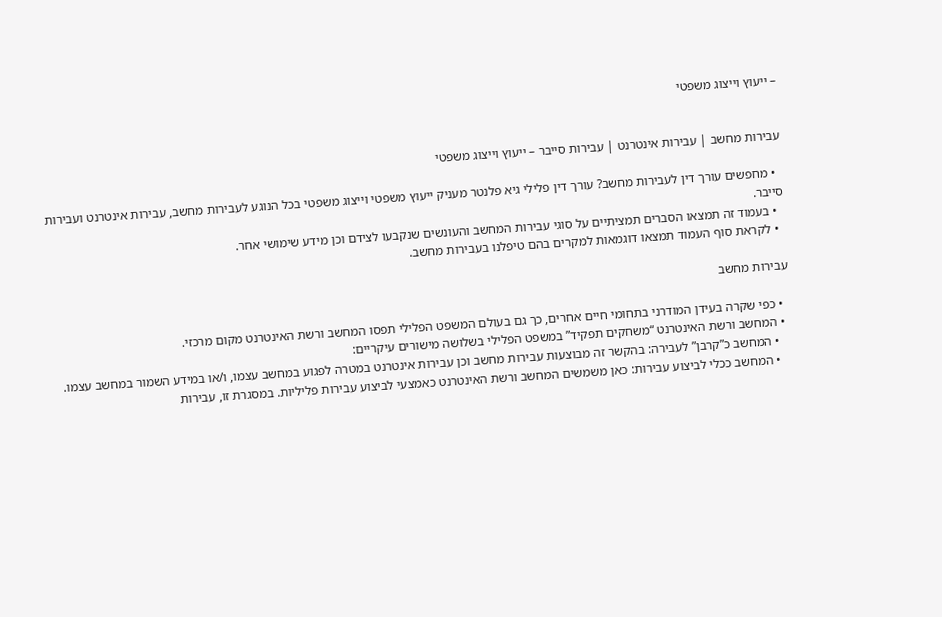– ייעוץ וייצוג משפטי


עבירות מחשב | עבירות אינטרנט | עבירות סייבר – ייעוץ וייצוג משפטי

  • מחפשים עורך דין לעבירות מחשב? עורך דין פלילי גיא פלנטר מעניק ייעוץ משפטי וייצוג משפטי בכל הנוגע לעבירות מחשב, עבירות אינטרנט ועבירות סייבר.
  • בעמוד זה תמצאו הסברים תמציתיים על סוגי עבירות המחשב והעונשים שנקבעו לצידם וכן מידע שימושי אחר.
  • לקראת סוף העמוד תמצאו דוגמאות למקרים בהם טיפלנו בעבירות מחשב.

עבירות מחשב

  • כפי שקרה בעידן המודרני בתחומי חיים אחרים, כך גם בעולם המשפט הפלילי תפסו המחשב ורשת האינטרנט מקום מרכזי.
  • המחשב ורשת האינטרנט “משחקים תפקיד” במשפט הפלילי בשלושה מישורים עיקריים:
    • המחשב כ”קרבן” לעבירה: בהקשר זה מבוצעות עבירות מחשב וכן עבירות אינטרנט במטרה לפגוע במחשב עצמו, ו/או במידע השמור במחשב עצמו.
    • המחשב ככלי לביצוע עבירות: כאן משמשים המחשב ורשת האינטרנט כאמצעי לביצוע עבירות פליליות. במסגרת זו, עבירות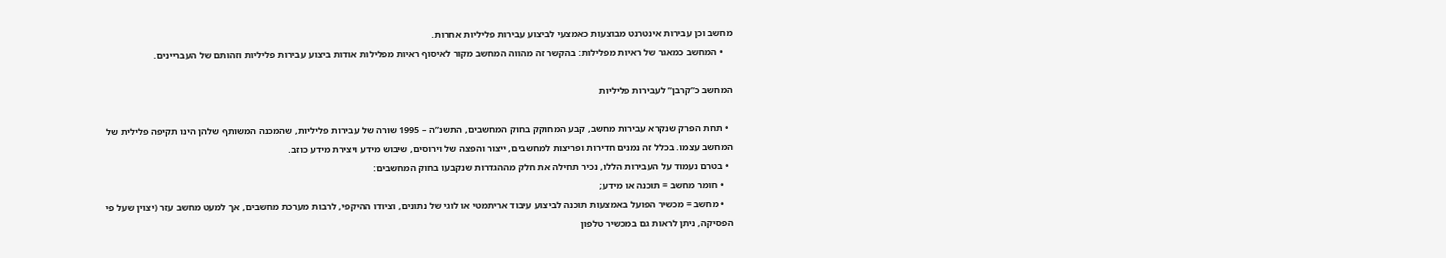מחשב וכן עבירות אינטרנט מבוצעות כאמצעי לביצוע עבירות פליליות אחרות.
    • המחשב כמאגר של ראיות מפלילות: בהקשר זה מהווה המחשב מקור לאיסוף ראיות מפלילות אודות ביצוע עבירות פליליות וזהותם של העבריינים.

המחשב כ”קרבן” לעבירות פליליות

  • תחת הפרק שנקרא עבירות מחשב, קבע המחוקק בחוק המחשבים, התשנ”ה – 1995 שורה של עבירות פליליות, שהמכנה המשותף שלהן הינו תקיפה פלילית של המחשב עצמו. בכלל זה נמנים חדירות ופריצות למחשבים, ייצור והפצה של וירוסים, שיבוש מידע ויצירת מידע כוזב.
  • בטרם נעמוד על העבירות הללו, נכיר תחילה את חלק מההגדרות שנקבעו בחוק המחשבים:
    • חומר מחשב = תוכנה או מידע;
    • מחשב = מכשיר הפועל באמצעות תוכנה לביצוע עיבוד אריתמטי או לוגי של נתונים, וציודו ההיקפי, לרבות מערכת מחשבים, אך למעט מחשב עזר (יצוין שעל פי הפסיקה, ניתן לראות גם במכשיר טלפון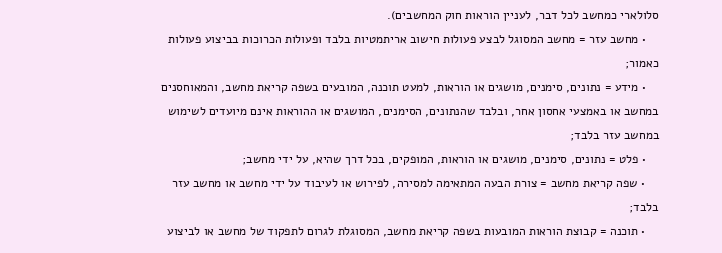סלולארי כמחשב לכל דבר, לעניין הוראות חוק המחשבים).
    • מחשב עזר = מחשב המסוגל לבצע פעולות חישוב אריתמטיות בלבד ופעולות הכרוכות בביצוע פעולות כאמור;
    • מידע = נתונים, סימנים, מושגים או הוראות, למעט תוכנה, המובעים בשפה קריאת מחשב, והמאוחסנים במחשב או באמצעי אחסון אחר, ובלבד שהנתונים, הסימנים, המושגים או ההוראות אינם מיועדים לשימוש במחשב עזר בלבד;
    • פלט = נתונים, סימנים, מושגים או הוראות, המופקים, בכל דרך שהיא, על ידי מחשב;
    • שפה קריאת מחשב = צורת הבעה המתאימה למסירה, לפירוש או לעיבוד על ידי מחשב או מחשב עזר בלבד;
    • תוכנה = קבוצת הוראות המובעות בשפה קריאת מחשב, המסוגלת לגרום לתפקוד של מחשב או לביצוע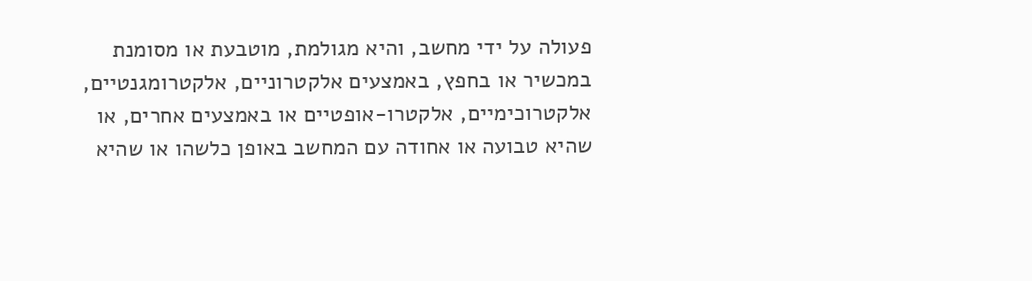פעולה על ידי מחשב, והיא מגולמת, מוטבעת או מסומנת במכשיר או בחפץ, באמצעים אלקטרוניים, אלקטרומגנטיים, אלקטרוכימיים, אלקטרו-אופטיים או באמצעים אחרים, או שהיא טבועה או אחודה עם המחשב באופן כלשהו או שהיא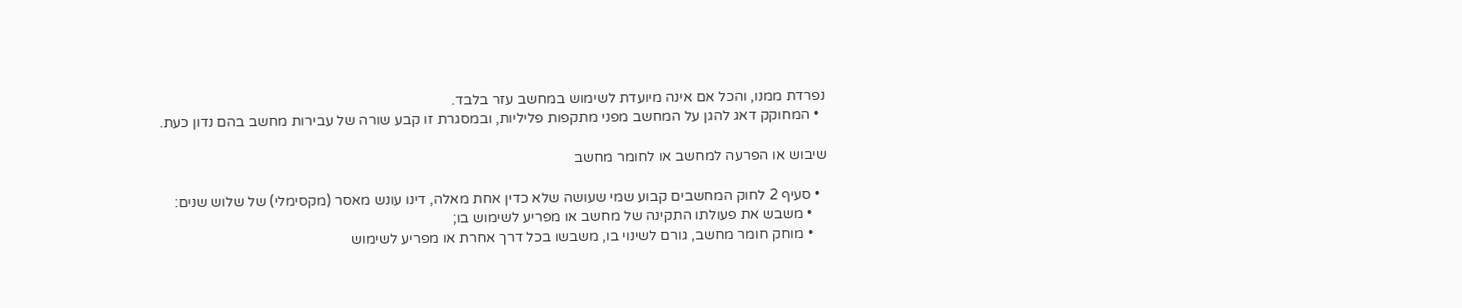נפרדת ממנו, והכל אם אינה מיועדת לשימוש במחשב עזר בלבד.
  • המחוקק דאג להגן על המחשב מפני מתקפות פליליות, ובמסגרת זו קבע שורה של עבירות מחשב בהם נדון כעת.

שיבוש או הפרעה למחשב או לחומר מחשב

  • סעיף 2 לחוק המחשבים קבוע שמי שעושה שלא כדין אחת מאלה, דינו עונש מאסר (מקסימלי) של שלוש שנים:
    • משבש את פעולתו התקינה של מחשב או מפריע לשימוש בו;
    • מוחק חומר מחשב, גורם לשינוי בו, משבשו בכל דרך אחרת או מפריע לשימוש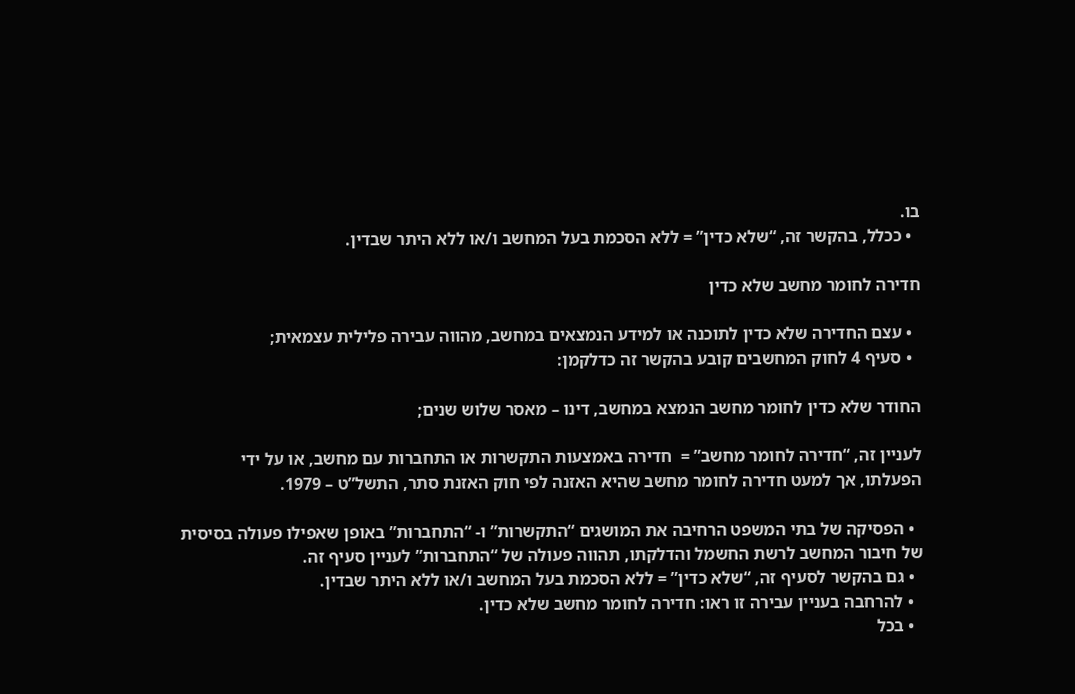בו.
  • ככלל, בהקשר זה, “שלא כדין” = ללא הסכמת בעל המחשב ו/או ללא היתר שבדין.

חדירה לחומר מחשב שלא כדין

  • עצם החדירה שלא כדין לתוכנה או למידע הנמצאים במחשב, מהווה עבירה פלילית עצמאית;
  • סעיף 4 לחוק המחשבים קובע בהקשר זה כדלקמן:

החודר שלא כדין לחומר מחשב הנמצא במחשב, דינו – מאסר שלוש שנים;

לעניין זה, “חדירה לחומר מחשב” =  חדירה באמצעות התקשרות או התחברות עם מחשב, או על ידי הפעלתו, אך למעט חדירה לחומר מחשב שהיא האזנה לפי חוק האזנת סתר, התשל”ט – 1979.

  • הפסיקה של בתי המשפט הרחיבה את המושגים “התקשרות” ו- “התחברות” באופן שאפילו פעולה בסיסית של חיבור המחשב לרשת החשמל והדלקתו, תהווה פעולה של “התחברות” לעניין סעיף זה.
  • גם בהקשר לסעיף זה, “שלא כדין” = ללא הסכמת בעל המחשב ו/או ללא היתר שבדין.
  • להרחבה בעניין עבירה זו ראו: חדירה לחומר מחשב שלא כדין.
  • בכל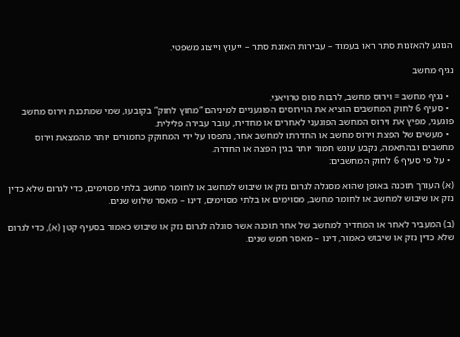הנוגע להאזנות סתר ראו בעמוד – עבירות האזנת סתר – ייעוץ וייצוג משפטי.

נגיף מחשב

  • נגיף מחשב = וירוס מחשב, לרבות סוס טרויאני.
  • סעיף 6 לחוק המחשבים הוציא את הוירוסים הפוגעניים למיניהם “מחוץ לחוק” בקובעו, שמי שמתכנת וירוס מחשב פוגעני, מפיץ את וירוס המחשב הפוגעני לאחרים או מחדירו, עובר עבירה פלילית.
  • מעשים של הפצת וירוס מחשב או החדרתו למחשב אחר, נתפסו על ידי המחוקק כחמורים יותר מהמצאת וירוס מחשבים ובהתאמה, נקבע עונש חמור יותר בגין הפצה או החדרה.
  • על פי סעיף 6 לחוק המחשבים:

(א) העורך תוכנה באופן שהוא מסגלה לגרום נזק או שיבוש למחשב או לחומר מחשב בלתי מסוימים, כדי לגרום שלא כדין נזק או שיבוש למחשב או לחומר מחשב, מסוימים או בלתי מסוימים, דינו – מאסר שלוש שנים.

(ב) המעביר לאחר או המחדיר למחשב של אחר תוכנה אשר סוגלה לגרום נזק או שיבוש כאמור בסעיף קטן (א), כדי לגרום שלא כדין נזק או שיבוש כאמור, דינו – מאסר חמש שנים.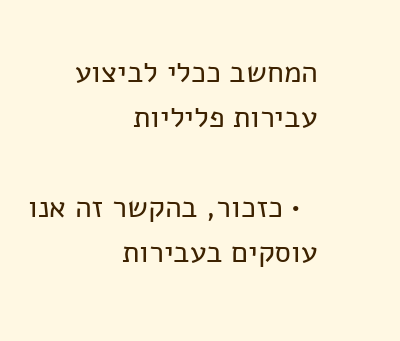המחשב ככלי לביצוע עבירות פליליות

  • כזכור, בהקשר זה אנו עוסקים בעבירות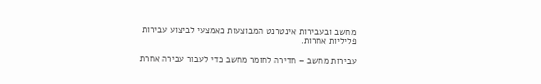מחשב ובעבירות אינטרנט המבוצעות כאמצעי לביצוע עבירות פליליות אחרות.

עבירות מחשב – חדירה לחומר מחשב כדי לעבור עבירה אחרת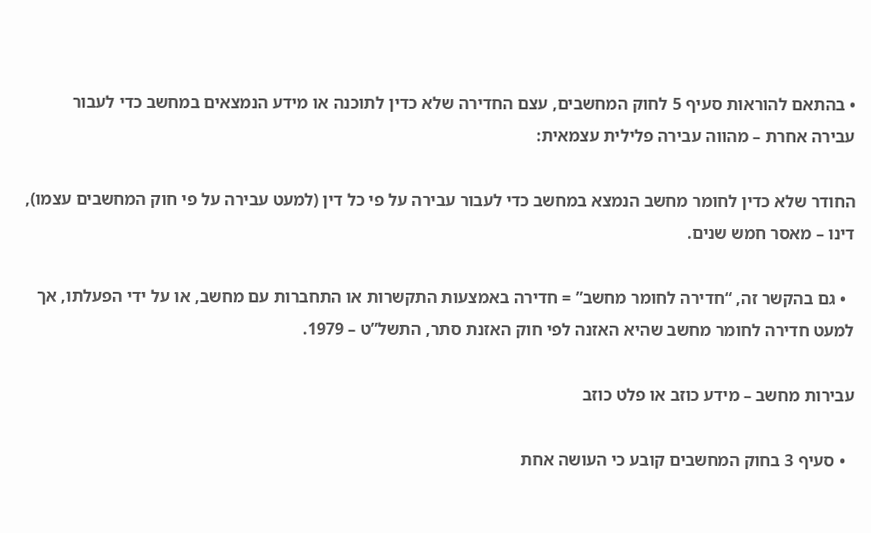• בהתאם להוראות סעיף 5 לחוק המחשבים, עצם החדירה שלא כדין לתוכנה או מידע הנמצאים במחשב כדי לעבור עבירה אחרת – מהווה עבירה פלילית עצמאית:

החודר שלא כדין לחומר מחשב הנמצא במחשב כדי לעבור עבירה על פי כל דין (למעט עבירה על פי חוק המחשבים עצמו), דינו – מאסר חמש שנים.

  • גם בהקשר זה, “חדירה לחומר מחשב” = חדירה באמצעות התקשרות או התחברות עם מחשב, או על ידי הפעלתו, אך למעט חדירה לחומר מחשב שהיא האזנה לפי חוק האזנת סתר, התשל”ט – 1979.

עבירות מחשב – מידע כוזב או פלט כוזב

  • סעיף 3 בחוק המחשבים קובע כי העושה אחת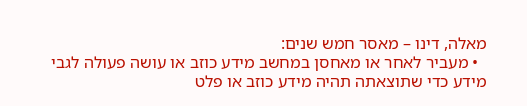מאלה, דינו – מאסר חמש שנים:
  • מעביר לאחר או מאחסן במחשב מידע כוזב או עושה פעולה לגבי מידע כדי שתוצאתה תהיה מידע כוזב או פלט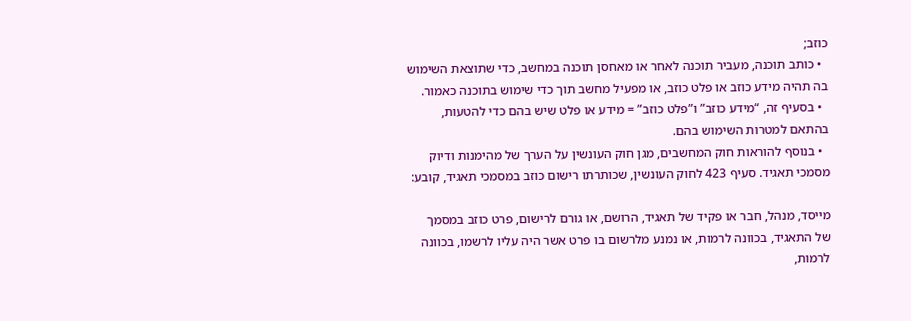כוזב;
  • כותב תוכנה, מעביר תוכנה לאחר או מאחסן תוכנה במחשב, כדי שתוצאת השימוש בה תהיה מידע כוזב או פלט כוזב, או מפעיל מחשב תוך כדי שימוש בתוכנה כאמור.
  • בסעיף זה, “מידע כוזב” ו”פלט כוזב” = מידע או פלט שיש בהם כדי להטעות, בהתאם למטרות השימוש בהם.
  • בנוסף להוראות חוק המחשבים, מגן חוק העונשין על הערך של מהימנות ודיוק מסמכי תאגיד. סעיף 423 לחוק העונשין, שכותרתו רישום כוזב במסמכי תאגיד, קובע:

מייסד, מנהל, חבר או פקיד של תאגיד, הרושם, או גורם לרישום, פרט כוזב במסמך של התאגיד, בכוונה לרמות, או נמנע מלרשום בו פרט אשר היה עליו לרשמו, בכוונה לרמות,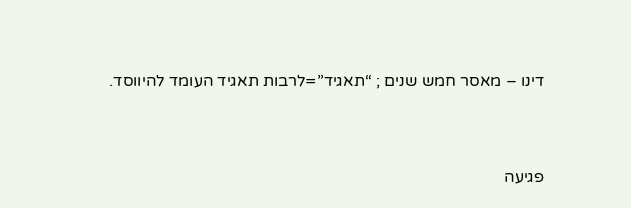דינו – מאסר חמש שנים ; “תאגיד”=לרבות תאגיד העומד להיווסד.


פגיעה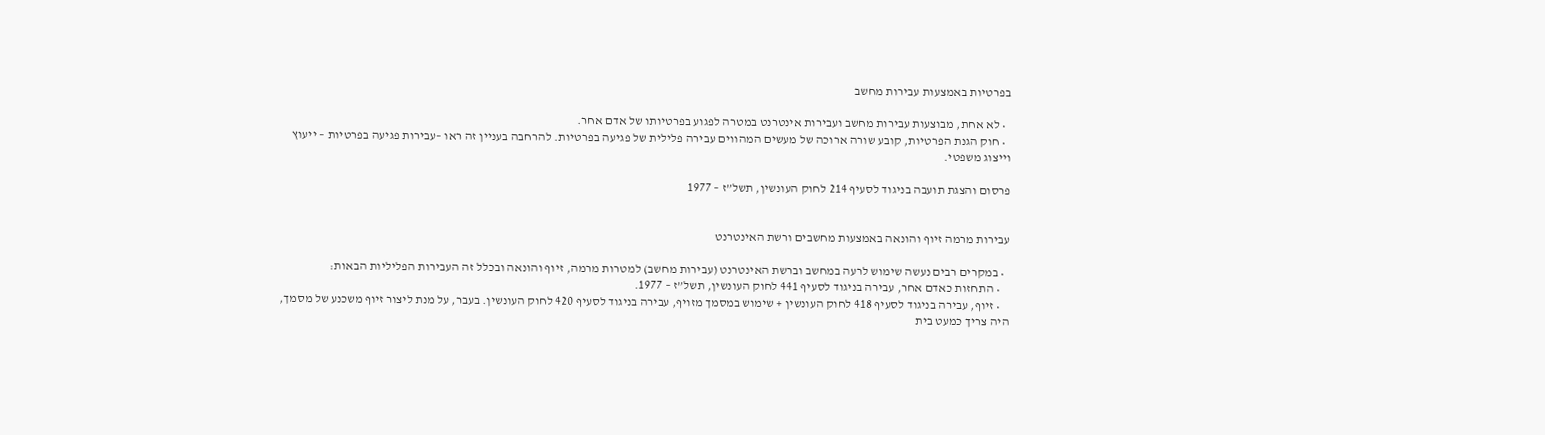בפרטיות באמצעות עבירות מחשב

  • לא אחת, מבוצעות עבירות מחשב ועבירות אינטרנט במטרה לפגוע בפרטיותו של אדם אחר.
  • חוק הגנת הפרטיות, קובע שורה ארוכה של מעשים המהווים עבירה פלילית של פגיעה בפרטיות. להרחבה בעניין זה ראו –עבירות פגיעה בפרטיות – ייעוץ וייצוג משפטי.

פרסום והצגת תועבה בניגוד לסעיף 214 לחוק העונשין, תשל”ז – 1977


עבירות מרמה זיוף והונאה באמצעות מחשבים ורשת האינטרנט

  • במקרים רבים נעשה שימוש לרעה במחשב וברשת האינטרנט (עבירות מחשב) למטרות מרמה, זיוף והונאה ובכלל זה העבירות הפליליות הבאות:
    • התחזות כאדם אחר, עבירה בניגוד לסעיף 441 לחוק העונשין, תשל”ז – 1977.
    • זיוף, עבירה בניגוד לסעיף 418 לחוק העונשין + שימוש במסמך מזויף, עבירה בניגוד לסעיף 420 לחוק העונשין. בעבר, על מנת ליצור זיוף משכנע של מסמך, היה צריך כמעט בית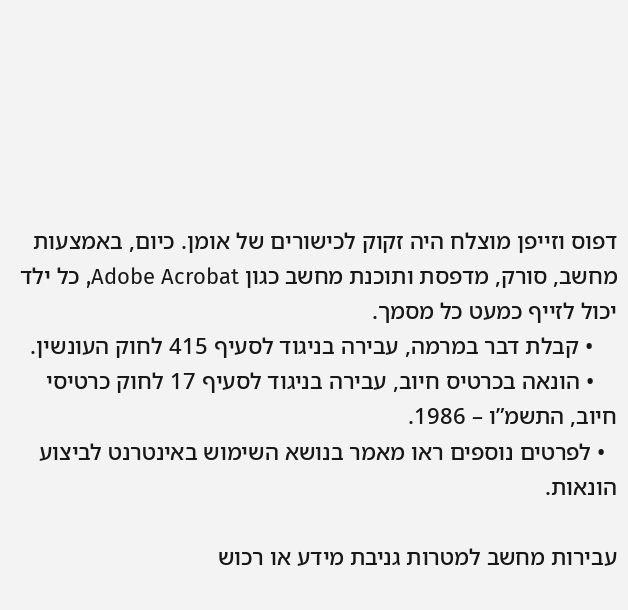דפוס וזייפן מוצלח היה זקוק לכישורים של אומן. כיום, באמצעות מחשב, סורק, מדפסת ותוכנת מחשב כגון Adobe Acrobat, כל ילד יכול לזייף כמעט כל מסמך.
    • קבלת דבר במרמה, עבירה בניגוד לסעיף 415 לחוק העונשין.
    • הונאה בכרטיס חיוב, עבירה בניגוד לסעיף 17 לחוק כרטיסי חיוב, התשמ”ו – 1986.
  • לפרטים נוספים ראו מאמר בנושא השימוש באינטרנט לביצוע הונאות.

עבירות מחשב למטרות גניבת מידע או רכוש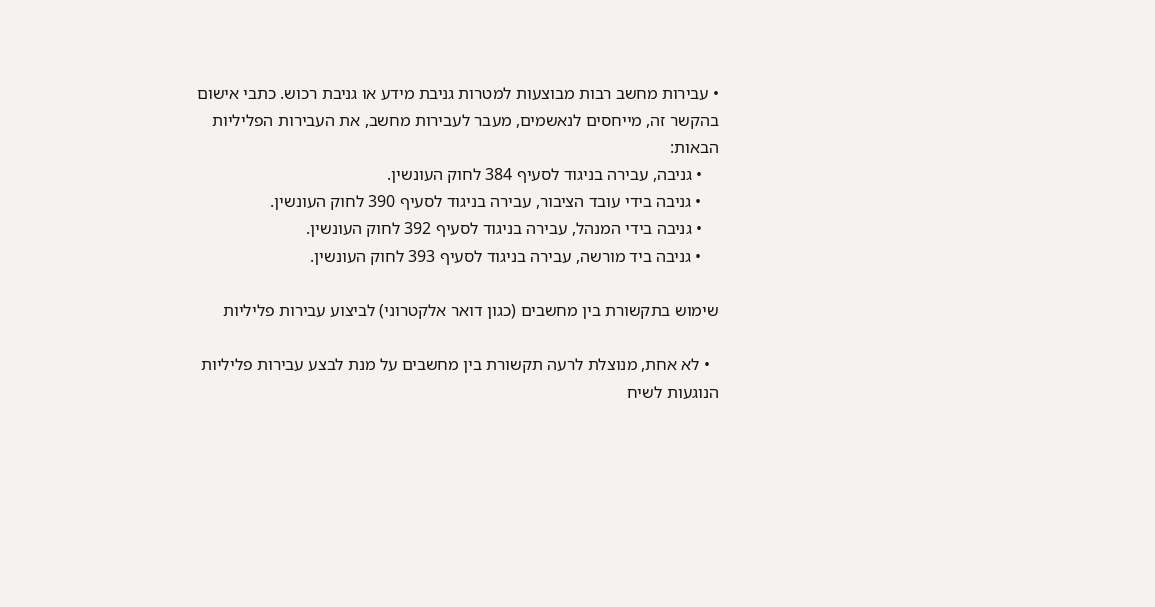• עבירות מחשב רבות מבוצעות למטרות גניבת מידע או גניבת רכוש. כתבי אישום בהקשר זה, מייחסים לנאשמים, מעבר לעבירות מחשב, את העבירות הפליליות הבאות:
    • גניבה, עבירה בניגוד לסעיף 384 לחוק העונשין.
    • גניבה בידי עובד הציבור, עבירה בניגוד לסעיף 390 לחוק העונשין.
    • גניבה בידי המנהל, עבירה בניגוד לסעיף 392 לחוק העונשין.
    • גניבה ביד מורשה, עבירה בניגוד לסעיף 393 לחוק העונשין.

שימוש בתקשורת בין מחשבים (כגון דואר אלקטרוני) לביצוע עבירות פליליות

  • לא אחת, מנוצלת לרעה תקשורת בין מחשבים על מנת לבצע עבירות פליליות הנוגעות לשיח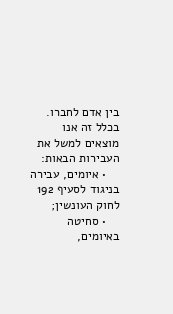בין אדם לחברו. בכלל זה אנו מוצאים למשל את העבירות הבאות:
    • איומים, עבירה בניגוד לסעיף 192 לחוק העונשין;
    • סחיטה באיומים,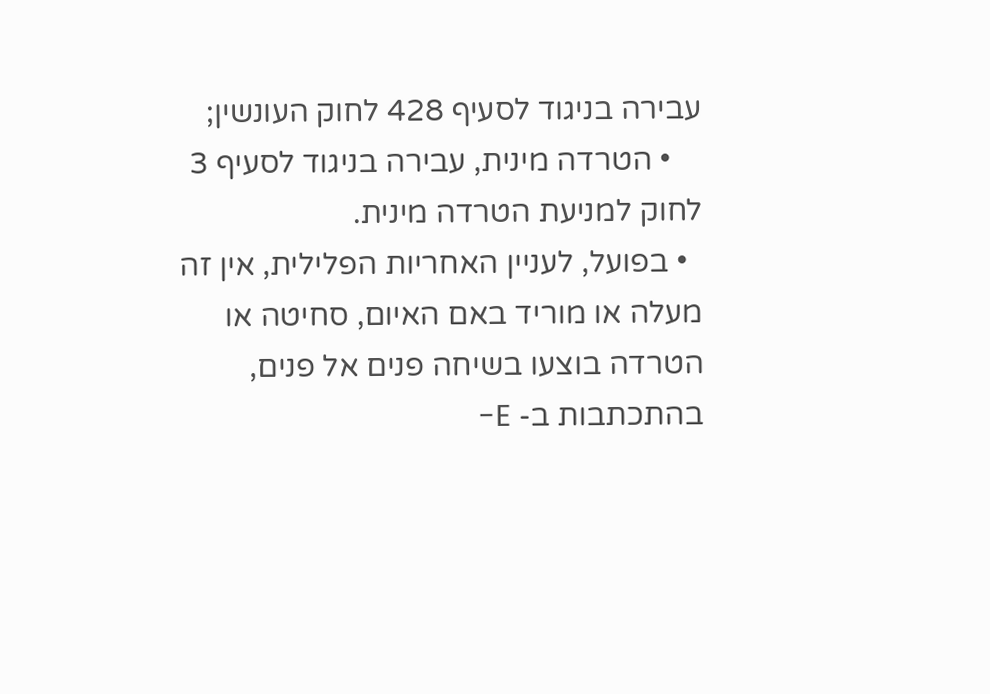עבירה בניגוד לסעיף 428 לחוק העונשין;
    • הטרדה מינית, עבירה בניגוד לסעיף 3 לחוק למניעת הטרדה מינית.
  • בפועל, לעניין האחריות הפלילית, אין זה מעלה או מוריד באם האיום, סחיטה או הטרדה בוצעו בשיחה פנים אל פנים, בהתכתבות ב- E-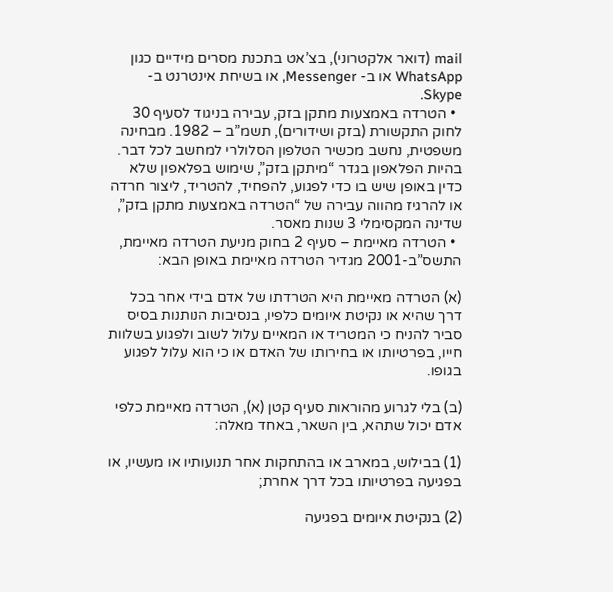mail (דואר אלקטרוני), בצ’אט בתכנת מסרים מידיים כגון WhatsApp או ב- Messenger, או בשיחת אינטרנט ב- Skype.
  • הטרדה באמצעות מתקן בזק, עבירה בניגוד לסעיף 30 לחוק התקשורת (בזק ושידורים), תשמ”ב – 1982. מבחינה משפטית, נחשב מכשיר הטלפון הסלולרי למחשב לכל דבר. בהיות הפלאפון בגדר “מיתקן בזק”, שימוש בפלאפון שלא כדין באופן שיש בו כדי לפגוע, להפחיד, להטריד, ליצור חרדה או להרגיז מהווה עבירה של “הטרדה באמצעות מתקן בזק”, שדינה המקסימלי 3 שנות מאסר.
  • הטרדה מאיימת – סעיף 2 בחוק מניעת הטרדה מאיימת, התשס”ב-2001 מגדיר הטרדה מאיימת באופן הבא:

(א) הטרדה מאיימת היא הטרדתו של אדם בידי אחר בכל דרך שהיא או נקיטת איומים כלפיו, בנסיבות הנותנות בסיס סביר להניח כי המטריד או המאיים עלול לשוב ולפגוע בשלוות חייו, בפרטיותו או בחירותו של האדם או כי הוא עלול לפגוע בגופו.

(ב) בלי לגרוע מהוראות סעיף קטן (א), הטרדה מאיימת כלפי אדם יכול שתהא, בין השאר, באחד מאלה:

(1) בבילוש, במארב או בהתחקות אחר תנועותיו או מעשיו, או בפגיעה בפרטיותו בכל דרך אחרת;

(2) בנקיטת איומים בפגיעה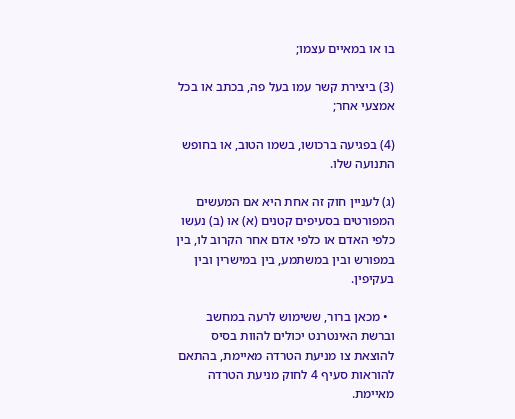בו או במאיים עצמו;

(3) ביצירת קשר עמו בעל פה, בכתב או בכל אמצעי אחר;

(4) בפגיעה ברכושו, בשמו הטוב, או בחופש התנועה שלו.

(ג) לעניין חוק זה אחת היא אם המעשים המפורטים בסעיפים קטנים (א) או (ב) נעשו כלפי האדם או כלפי אדם אחר הקרוב לו, בין במפורש ובין במשתמע, בין במישרין ובין בעקיפין.

  • מכאן ברור, ששימוש לרעה במחשב וברשת האינטרנט יכולים להוות בסיס להוצאת צו מניעת הטרדה מאיימת, בהתאם להוראות סעיף 4 לחוק מניעת הטרדה מאיימת.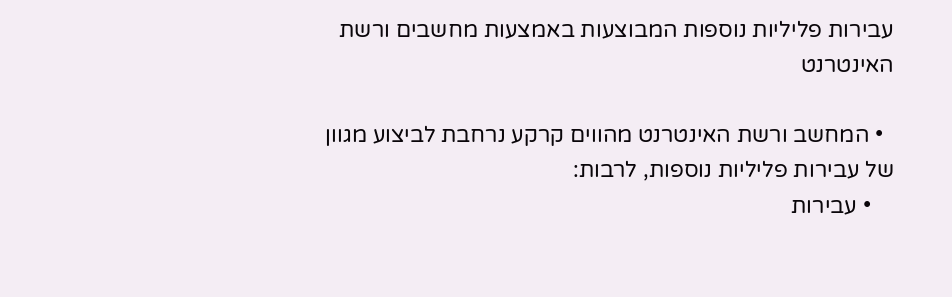עבירות פליליות נוספות המבוצעות באמצעות מחשבים ורשת האינטרנט

  • המחשב ורשת האינטרנט מהווים קרקע נרחבת לביצוע מגוון של עבירות פליליות נוספות, לרבות:
    • עבירות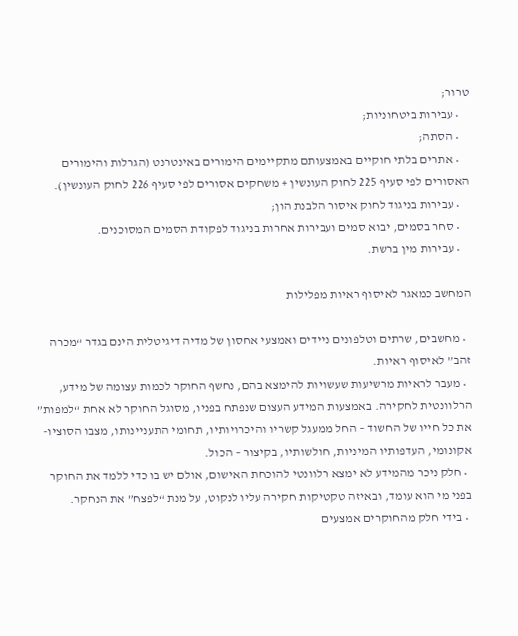טרור;
    • עבירות ביטחוניות;
    • הסתה;
    • אתרים בלתי חוקיים באמצעותם מתקיימים הימורים באינטרנט (הגרלות והימורים האסורים לפי סעיף 225 לחוק העונשין + משחקים אסורים לפי סעיף 226 לחוק העונשין).
    • עבירות בניגוד לחוק איסור הלבנת הון;
    • סחר בסמים, יבוא סמים ועבירות אחרות בניגוד לפקודת הסמים המסוכנים.
    • עבירות מין ברשת.

המחשב כמאגר לאיסוף ראיות מפלילות

  • מחשבים, שרתים וטלפונים ניידים ואמצעי אחסון של מדיה דיגיטלית הינם בגדר “מכרה זהב” לאיסוף ראיות.
  • מעבר לראיות מרשיעות שעשויות להימצא בהם, נחשף החוקר לכמות עצומה של מידע, הרלוונטית לחקירה. באמצעות המידע העצום שנפתח בפניו, מסוגל החוקר לא אחת “למפות” את כל חייו של החשוד – החל ממעגל קשריו והיכרויותיו, תחומי התעניינותו, מצבו הסוציו-אקונומי, העדפותיו המיניות, חולשותיו, בקיצור – הכול.
  • חלק ניכר מהמידע לא ימצא רלוונטי להוכחת האישום, אולם יש בו כדי ללמד את החוקר בפני מי הוא עומד, ובאיזה טקטיקות חקירה עליו לנקוט, על מנת “לפצח” את הנחקר.
  • בידי חלק מהחוקרים אמצעים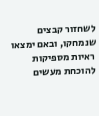לשחזור קבצים שנמחקו, ובאם ימצאו ראיות מספיקות להוכחת מעשים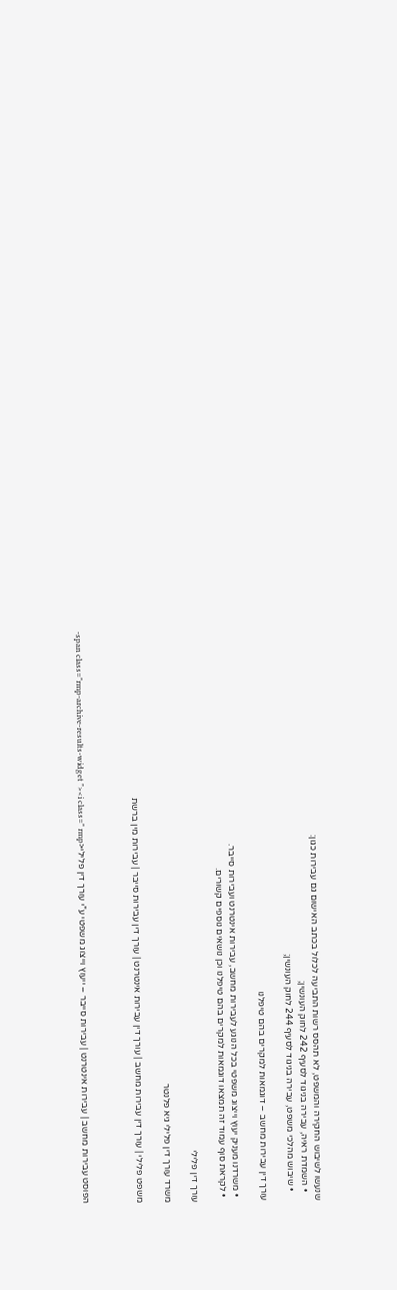שנעשו לשיבוש החקירה והמשפט, לא תהסס רשות התביעה לכלול בכתב האישום גם עבירות כגון:
    • השמדת ראיה, עבירה בניגוד לסעיף 242 לחוק העונשין;
    • שיבוש מהלכי משפט, עבירה בניגוד לסעיף 244 לחוק העונשין;

עורך דין עבירות מחשב – דוגמאות למקרים בהם טיפלנו

  • משרדנו מעניק יעוץ וייצוג משפטי בכל הנוגע לעבירות מחשב, עבירות אינטרנט ועבירות סייבר.
  • לקראת סוף עמוד זה תמצאו דוגמאות למקרים בהם טיפלנו וכן נושאים נוספים קשורים.

עורך דין פלילי

משרד עורך דין פלילי גיא פלנטר

משפט פלילי | עורך דין עבירות מחשב | עורך דין עבירות אינטרנט | עורך דין עבירות סייבר | עבירות מין ברשת



הפוסט עבירות מחשב | עבירות אינטרנט | עבירות סייבר – ייעוץ וייצוג משפטי ע”י עורך דין פלילי<span class="rmp-archive-results-widget "><i class=" rmp-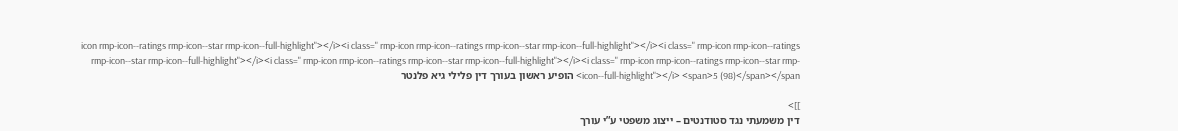icon rmp-icon--ratings rmp-icon--star rmp-icon--full-highlight"></i><i class=" rmp-icon rmp-icon--ratings rmp-icon--star rmp-icon--full-highlight"></i><i class=" rmp-icon rmp-icon--ratings rmp-icon--star rmp-icon--full-highlight"></i><i class=" rmp-icon rmp-icon--ratings rmp-icon--star rmp-icon--full-highlight"></i><i class=" rmp-icon rmp-icon--ratings rmp-icon--star rmp-icon--full-highlight"></i> <span>5 (98)</span></span> הופיע ראשון בעורך דין פלילי גיא פלנטר

]]>
דין משמעתי נגד סטודנטים – ייצוג משפטי ע”י עורך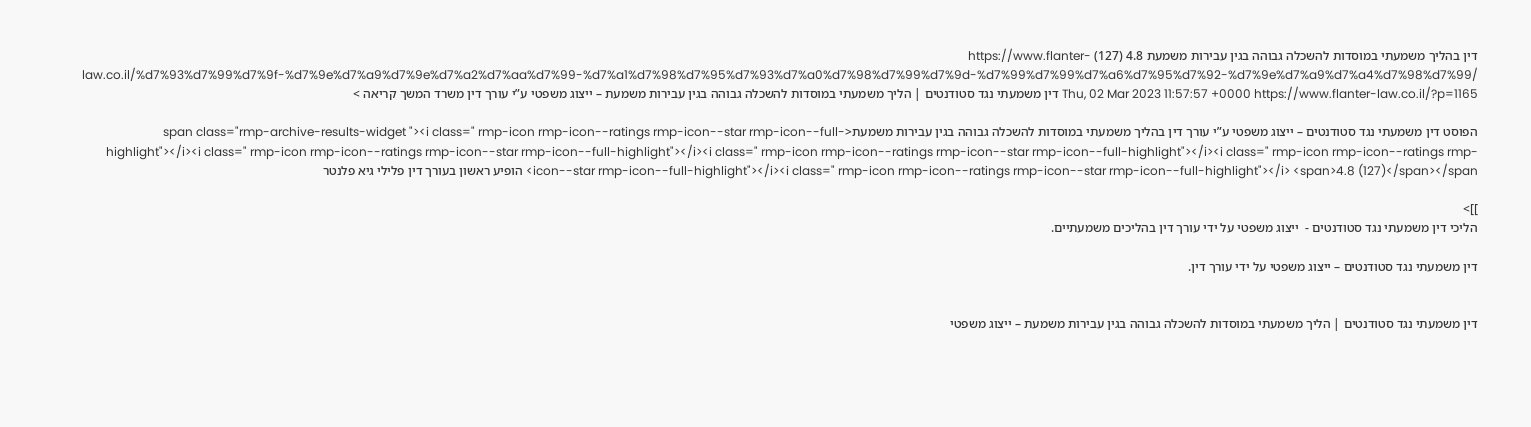דין בהליך משמעתי במוסדות להשכלה גבוהה בגין עבירות משמעת 4.8 (127) https://www.flanter-law.co.il/%d7%93%d7%99%d7%9f-%d7%9e%d7%a9%d7%9e%d7%a2%d7%aa%d7%99-%d7%a1%d7%98%d7%95%d7%93%d7%a0%d7%98%d7%99%d7%9d-%d7%99%d7%99%d7%a6%d7%95%d7%92-%d7%9e%d7%a9%d7%a4%d7%98%d7%99/ Thu, 02 Mar 2023 11:57:57 +0000 https://www.flanter-law.co.il/?p=1165 דין משמעתי נגד סטודנטים | הליך משמעתי במוסדות להשכלה גבוהה בגין עבירות משמעת – ייצוג משפטי ע”י עורך דין משרד המשך קריאה >

הפוסט דין משמעתי נגד סטודנטים – ייצוג משפטי ע”י עורך דין בהליך משמעתי במוסדות להשכלה גבוהה בגין עבירות משמעת<span class="rmp-archive-results-widget "><i class=" rmp-icon rmp-icon--ratings rmp-icon--star rmp-icon--full-highlight"></i><i class=" rmp-icon rmp-icon--ratings rmp-icon--star rmp-icon--full-highlight"></i><i class=" rmp-icon rmp-icon--ratings rmp-icon--star rmp-icon--full-highlight"></i><i class=" rmp-icon rmp-icon--ratings rmp-icon--star rmp-icon--full-highlight"></i><i class=" rmp-icon rmp-icon--ratings rmp-icon--star rmp-icon--full-highlight"></i> <span>4.8 (127)</span></span> הופיע ראשון בעורך דין פלילי גיא פלנטר

]]>
הליכי דין משמעתי נגד סטודנטים -  ייצוג משפטי על ידי עורך דין בהליכים משמעתיים.

דין משמעתי נגד סטודנטים – ייצוג משפטי על ידי עורך דין.


דין משמעתי נגד סטודנטים | הליך משמעתי במוסדות להשכלה גבוהה בגין עבירות משמעת – ייצוג משפטי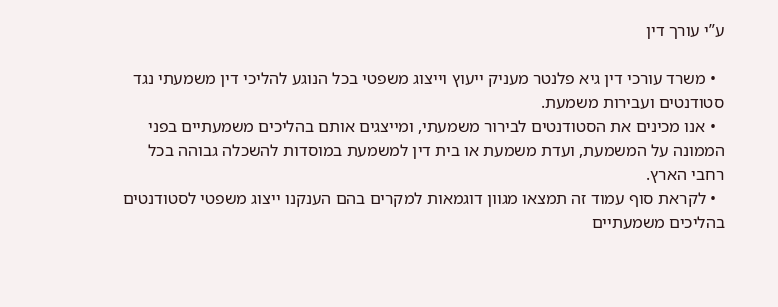ע”י עורך דין

  • משרד עורכי דין גיא פלנטר מעניק ייעוץ וייצוג משפטי בכל הנוגע להליכי דין משמעתי נגד סטודנטים ועבירות משמעת.
  • אנו מכינים את הסטודנטים לבירור משמעתי, ומייצגים אותם בהליכים משמעתיים בפני הממונה על המשמעת, ועדת משמעת או בית דין למשמעת במוסדות להשכלה גבוהה בכל רחבי הארץ.
  • לקראת סוף עמוד זה תמצאו מגוון דוגמאות למקרים בהם הענקנו ייצוג משפטי לסטודנטים בהליכים משמעתיים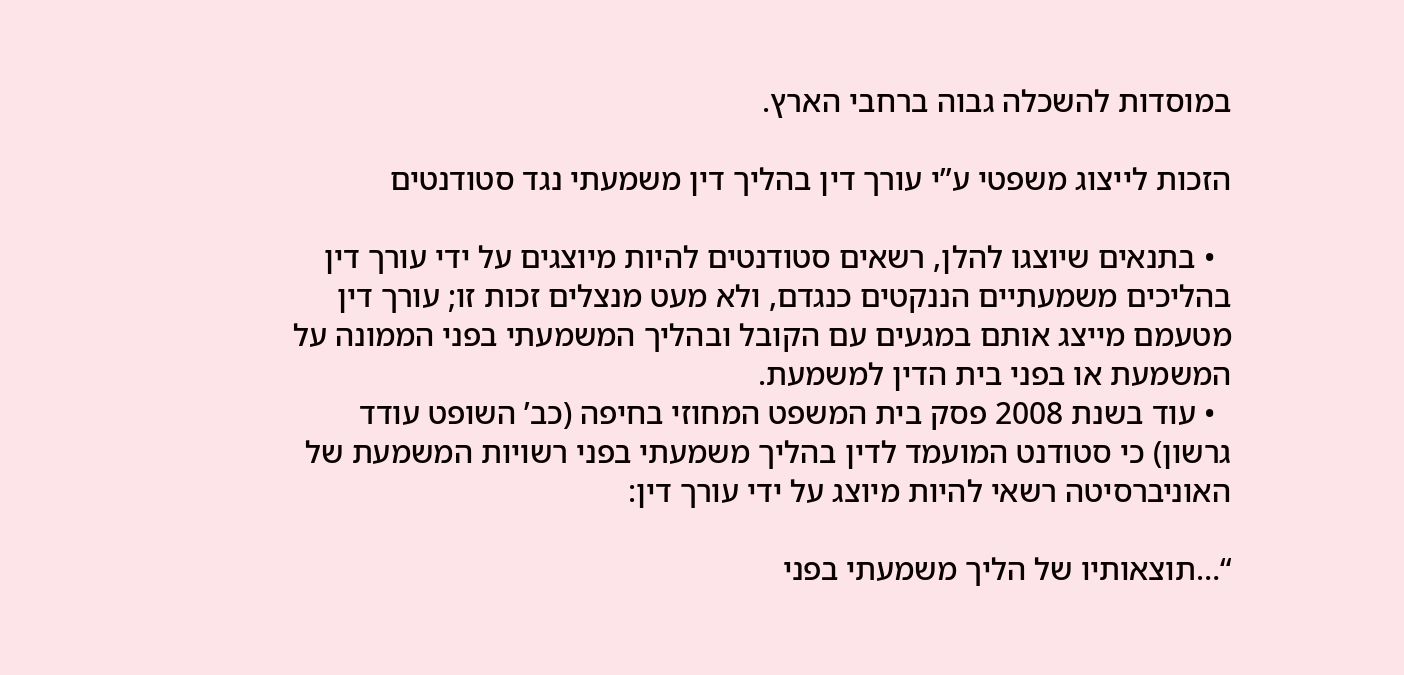במוסדות להשכלה גבוה ברחבי הארץ.

הזכות לייצוג משפטי ע”י עורך דין בהליך דין משמעתי נגד סטודנטים

  • בתנאים שיוצגו להלן, רשאים סטודנטים להיות מיוצגים על ידי עורך דין בהליכים משמעתיים הננקטים כנגדם, ולא מעט מנצלים זכות זו; עורך דין מטעמם מייצג אותם במגעים עם הקובל ובהליך המשמעתי בפני הממונה על המשמעת או בפני בית הדין למשמעת.
  • עוד בשנת 2008 פסק בית המשפט המחוזי בחיפה (כב’ השופט עודד גרשון) כי סטודנט המועמד לדין בהליך משמעתי בפני רשויות המשמעת של האוניברסיטה רשאי להיות מיוצג על ידי עורך דין:

“…תוצאותיו של הליך משמעתי בפני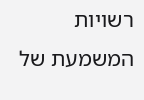רשויות המשמעת של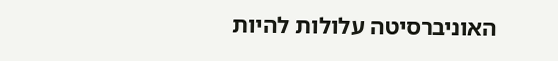האוניברסיטה עלולות להיות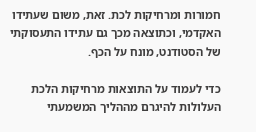חמורות ומרחיקות לכת. זאת, משום שעתידו האקדמי, וכתוצאה מכך גם עתידו התעסוקתי של הסטודנט, מונח על הכף.

כדי לעמוד על התוצאות מרחיקות הלכת העלולות להיגרם מההליך המשמעתי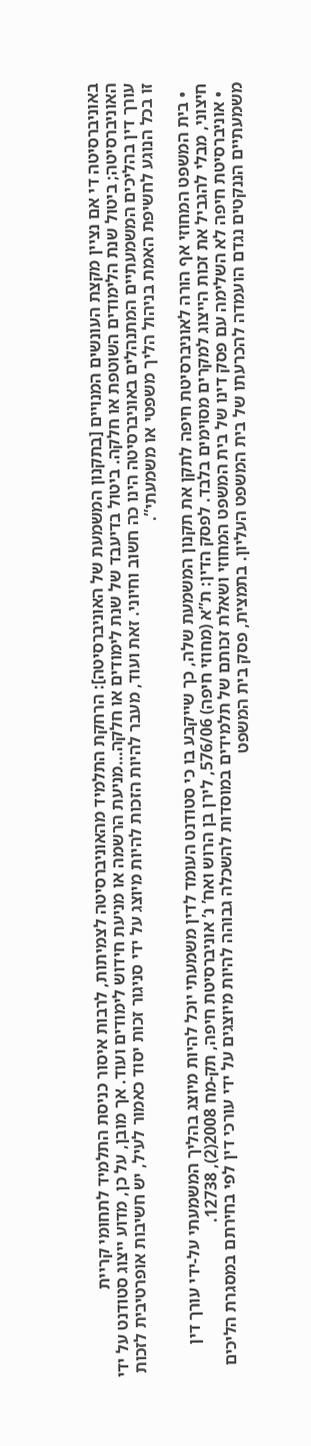באוניברסיטה די אם נציין מקצת העונשים המנויים [בתקנון המשמעת של האוניברסיטה]: הרחקת התלמיד מהאוניברסיטה לצמיתות, לרבות איסור כניסת התלמיד לתחומי קריית האוניברסיטה; ביטול שנת הלימודים השוטפת או חלקה. ביטול בדיעבד של שנת לימודים או חלקה…מניעת הרשמה או מניעת חידוש לימודים ועוד. אך מובן, על כן, מדוע ייצוג סטודנט על ידי עורך דין בהליכים המשמעתיים המתנהלים באוניברסיטה הינו כה חשוב וחיוני. זאת ועוד, מעבר להיות הזכות להיות מיוצג על ידי סניגור זכות יסוד כאמור לעיל, יש חשיבות אופרטיבית לזכות זו בכל הנוגע לחשיפת האמת בניהול הליך משפטי או משמעתי”.

  • בית המשפט המחוזי אף הורה לאוניברסיטת חיפה לתקן את תקנון המשמעת שלה, כך שייקבע בו כי סטודנט העומד לדין משמעתי יוכל להיות מיוצג בהליך המשמעתי על-ידי עורך דין חיצוני, מבלי להגביל את זכות הייצוג למקרים מסוימים בלבד. לפסק הדין: ת”א (מחוזי חיפה) 576/06, לירן בן הרוש ואח’ נ’ אוניברסיטת חיפה, תק-מח 2008(2), 12738.
  • אוניברסיטת חיפה לא השלימה עם פסק דינו של בית המשפט המחוזי ושאלת זכותם של תלמידים במוסדות להשכלה גבוהה להיות מיוצגים על ידי עורכי דין לפי בחירתם במסגרת הליכים משמעתיים הננקטים נגדם הועמדה להכרעתו של בית המשפט העליון. בתמצית, פסק בית המשפט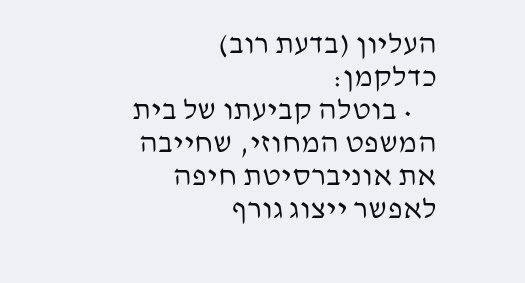העליון (בדעת רוב) כדלקמן:
    • בוטלה קביעתו של בית המשפט המחוזי, שחייבה את אוניברסיטת חיפה לאפשר ייצוג גורף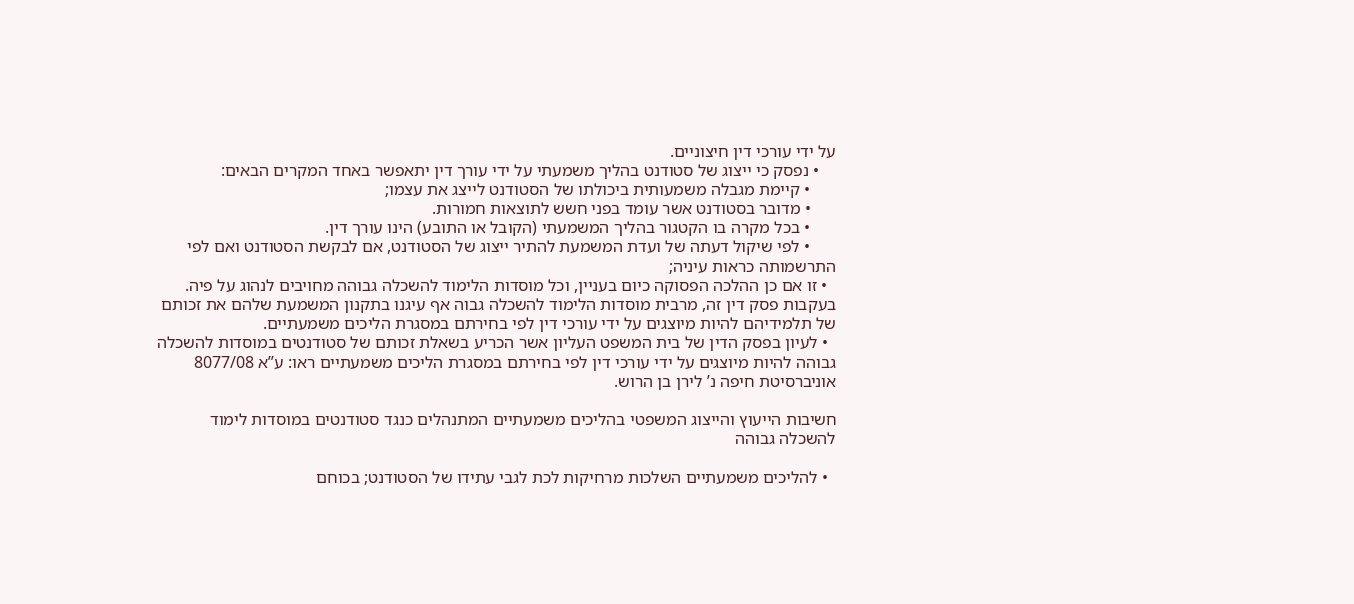על ידי עורכי דין חיצוניים.
    • נפסק כי ייצוג של סטודנט בהליך משמעתי על ידי עורך דין יתאפשר באחד המקרים הבאים:
      • קיימת מגבלה משמעותית ביכולתו של הסטודנט לייצג את עצמו;
      • מדובר בסטודנט אשר עומד בפני חשש לתוצאות חמורות.
      • בכל מקרה בו הקטגור בהליך המשמעתי (הקובל או התובע) הינו עורך דין.
      • לפי שיקול דעתה של ועדת המשמעת להתיר ייצוג של הסטודנט, אם לבקשת הסטודנט ואם לפי התרשמותה כראות עיניה;
  • זו אם כן ההלכה הפסוקה כיום בעניין, וכל מוסדות הלימוד להשכלה גבוהה מחויבים לנהוג על פיה. בעקבות פסק דין זה, מרבית מוסדות הלימוד להשכלה גבוה אף עיגנו בתקנון המשמעת שלהם את זכותם של תלמידיהם להיות מיוצגים על ידי עורכי דין לפי בחירתם במסגרת הליכים משמעתיים.
  • לעיון בפסק הדין של בית המשפט העליון אשר הכריע בשאלת זכותם של סטודנטים במוסדות להשכלה גבוהה להיות מיוצגים על ידי עורכי דין לפי בחירתם במסגרת הליכים משמעתיים ראו: ע”א 8077/08 אוניברסיטת חיפה נ’ לירן בן הרוש.

חשיבות הייעוץ והייצוג המשפטי בהליכים משמעתיים המתנהלים כנגד סטודנטים במוסדות לימוד להשכלה גבוהה

  • להליכים משמעתיים השלכות מרחיקות לכת לגבי עתידו של הסטודנט; בכוחם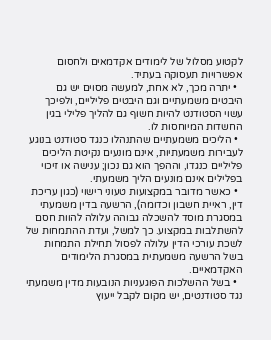לקטוע מסלול של לימודים אקדמאים ולחסום אפשרויות תעסוקה בעתיד.
  • יתרה מכך, לא אחת, למעשה מסוים יש גם היבטים משמעתיים וגם היבטים פליליים, ולפיכך עשוי הסטודנט להיות חשוף גם להליך פלילי בגין החשדות המיוחסות לו.
  • הליכים משמעתיים שהתנהלו כנגד סטודנט בנוגע לעבירות משמעתיות, אינם מונעים נקיטת הליכים פליליים כנגדו, וההפך הוא גם נכון; ענישה או זיכוי בפלילים אינם מונעים הליך משמעתי.
  • כאשר מדובר במקצועות טעוני רישוי (כגון עריכת דין, ראיית חשבון וכדומה), הרשעה בדין משמעתי במסגרת מוסד להשכלה גבוהה עלולה להוות חסם להשתלבות במקצוע. כך למשל, ועדת ההתמחות של לשכת עורכי הדין עלולה לפסול תחילת התמחות בשל הרשעה משמעתית במסגרת הלימודים האקדמאיים.
  • בשל ההשלכות הפוגעניות הנובעות מדין משמעתי נגד סטודנטים, יש מקום לקבל ייעוץ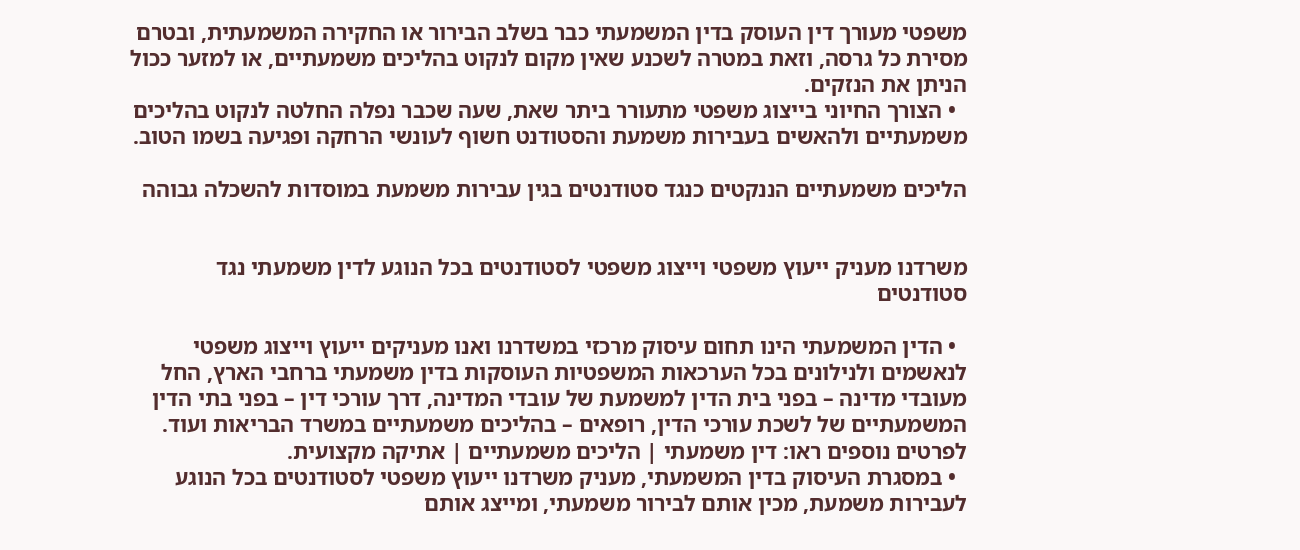משפטי מעורך דין העוסק בדין המשמעתי כבר בשלב הבירור או החקירה המשמעתית, ובטרם מסירת כל גרסה, וזאת במטרה לשכנע שאין מקום לנקוט בהליכים משמעתיים, או למזער ככול הניתן את הנזקים.
  • הצורך החיוני בייצוג משפטי מתעורר ביתר שאת, שעה שכבר נפלה החלטה לנקוט בהליכים משמעתיים ולהאשים בעבירות משמעת והסטודנט חשוף לעונשי הרחקה ופגיעה בשמו הטוב.

הליכים משמעתיים הננקטים כנגד סטודנטים בגין עבירות משמעת במוסדות להשכלה גבוהה


משרדנו מעניק ייעוץ משפטי וייצוג משפטי לסטודנטים בכל הנוגע לדין משמעתי נגד סטודנטים

  • הדין המשמעתי הינו תחום עיסוק מרכזי במשדרנו ואנו מעניקים ייעוץ וייצוג משפטי לנאשמים ולנילונים בכל הערכאות המשפטיות העוסקות בדין משמעתי ברחבי הארץ, החל מעובדי מדינה – בפני בית הדין למשמעת של עובדי המדינה, דרך עורכי דין – בפני בתי הדין המשמעתיים של לשכת עורכי הדין, רופאים – בהליכים משמעתיים במשרד הבריאות ועוד. לפרטים נוספים ראו: דין משמעתי | הליכים משמעתיים | אתיקה מקצועית.
  • במסגרת העיסוק בדין המשמעתי, מעניק משרדנו ייעוץ משפטי לסטודנטים בכל הנוגע לעבירות משמעת, מכין אותם לבירור משמעתי, ומייצג אותם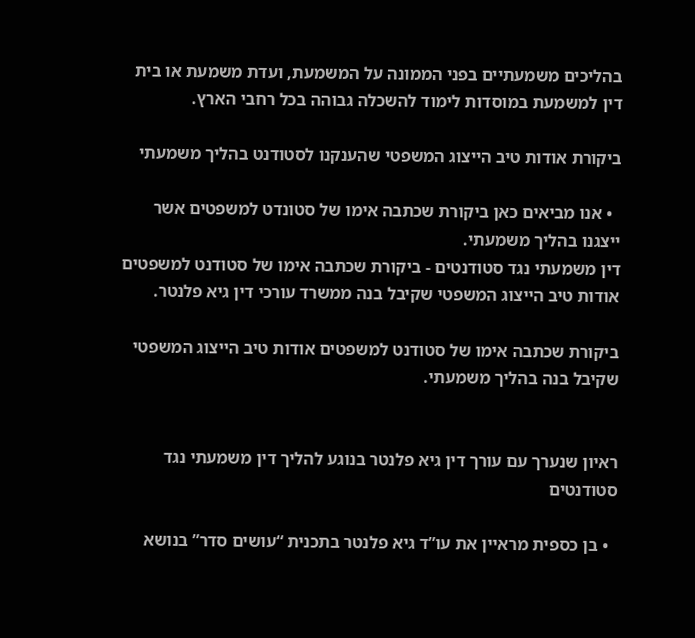בהליכים משמעתיים בפני הממונה על המשמעת, ועדת משמעת או בית דין למשמעת במוסדות לימוד להשכלה גבוהה בכל רחבי הארץ.

ביקורת אודות טיב הייצוג המשפטי שהענקנו לסטודנט בהליך משמעתי

  • אנו מביאים כאן ביקורת שכתבה אימו של סטונדט למשפטים אשר ייצגנו בהליך משמעתי.
דין משמעתי נגד סטודנטים - ביקורת שכתבה אימו של סטודנט למשפטים אודות טיב הייצוג המשפטי שקיבל בנה ממשרד עורכי דין גיא פלנטר.

ביקורת שכתבה אימו של סטודנט למשפטים אודות טיב הייצוג המשפטי שקיבל בנה בהליך משמעתי.


ראיון שנערך עם עורך דין גיא פלנטר בנוגע להליך דין משמעתי נגד סטודנטים

  • בן כספית מראיין את עו”ד גיא פלנטר בתכנית “עושים סדר” בנושא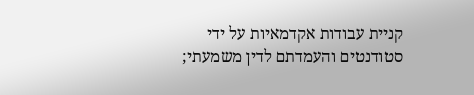קניית עבודות אקדמאיות על ידי סטודנטים והעמדתם לדין משמעתי;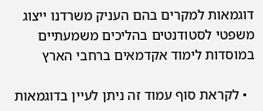דוגמאות למקרים בהם העניק משרדנו ייצוג משפטי לסטודנטים בהליכים משמעתיים במוסדות לימוד אקדמאים ברחבי הארץ

  • לקראת סוף עמוד זה ניתן לעיין בדוגמאות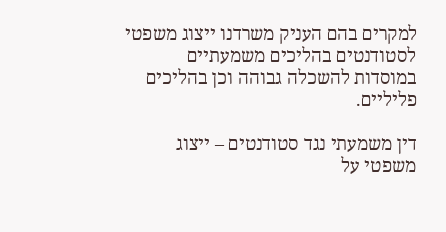למקרים בהם העניק משרדנו ייצוג משפטי לסטודנטים בהליכים משמעתיים במוסדות להשכלה גבוהה וכן בהליכים פליליים.

דין משמעתי נגד סטודנטים – ייצוג משפטי על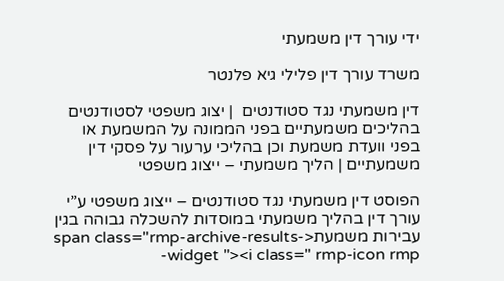ידי עורך דין משמעתי

משרד עורך דין פלילי גיא פלנטר

דין משמעתי נגד סטודנטים  | יצוג משפטי לסטודנטים בהליכים משמעתיים בפני הממונה על המשמעת או בפני וועדת משמעת וכן בהליכי ערעור על פסקי דין משמעתיים | הליך משמעתי – ייצוג משפטי

הפוסט דין משמעתי נגד סטודנטים – ייצוג משפטי ע”י עורך דין בהליך משמעתי במוסדות להשכלה גבוהה בגין עבירות משמעת<span class="rmp-archive-results-widget "><i class=" rmp-icon rmp-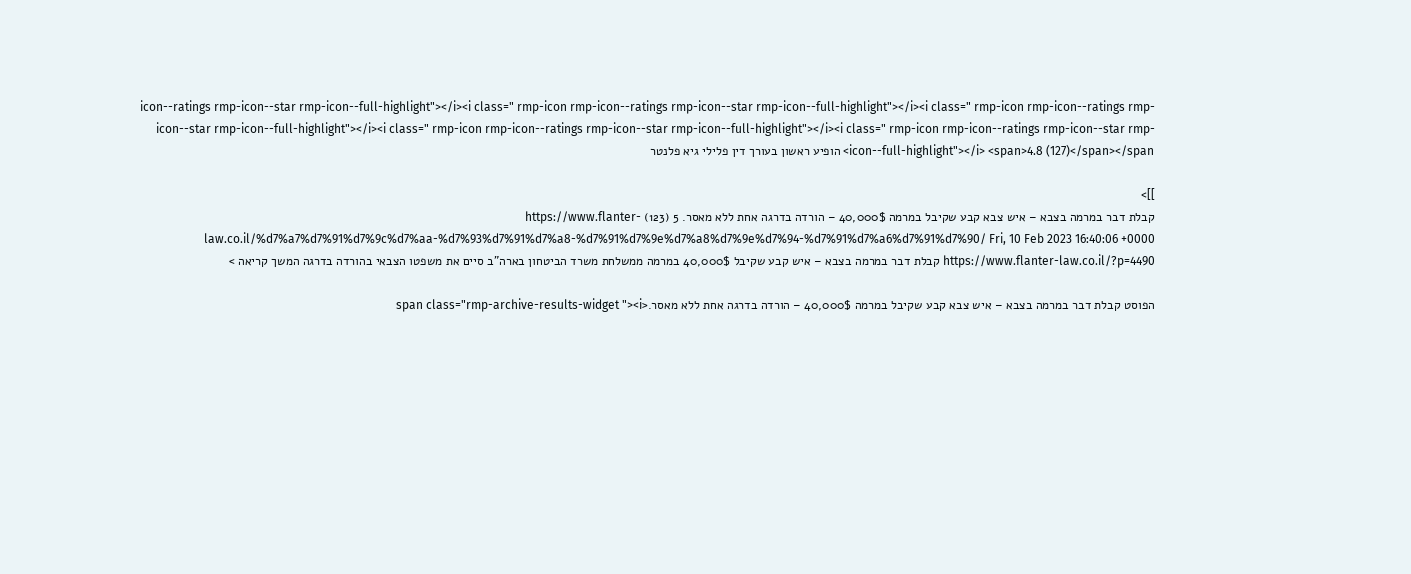icon--ratings rmp-icon--star rmp-icon--full-highlight"></i><i class=" rmp-icon rmp-icon--ratings rmp-icon--star rmp-icon--full-highlight"></i><i class=" rmp-icon rmp-icon--ratings rmp-icon--star rmp-icon--full-highlight"></i><i class=" rmp-icon rmp-icon--ratings rmp-icon--star rmp-icon--full-highlight"></i><i class=" rmp-icon rmp-icon--ratings rmp-icon--star rmp-icon--full-highlight"></i> <span>4.8 (127)</span></span> הופיע ראשון בעורך דין פלילי גיא פלנטר

]]>
קבלת דבר במרמה בצבא – איש צבא קבע שקיבל במרמה 40,000$ – הורדה בדרגה אחת ללא מאסר. 5 (123) https://www.flanter-law.co.il/%d7%a7%d7%91%d7%9c%d7%aa-%d7%93%d7%91%d7%a8-%d7%91%d7%9e%d7%a8%d7%9e%d7%94-%d7%91%d7%a6%d7%91%d7%90/ Fri, 10 Feb 2023 16:40:06 +0000 https://www.flanter-law.co.il/?p=4490 קבלת דבר במרמה בצבא – איש קבע שקיבל 40,000$ במרמה ממשלחת משרד הביטחון בארה”ב סיים את משפטו הצבאי בהורדה בדרגה המשך קריאה >

הפוסט קבלת דבר במרמה בצבא – איש צבא קבע שקיבל במרמה 40,000$ – הורדה בדרגה אחת ללא מאסר.<span class="rmp-archive-results-widget "><i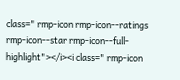class=" rmp-icon rmp-icon--ratings rmp-icon--star rmp-icon--full-highlight"></i><i class=" rmp-icon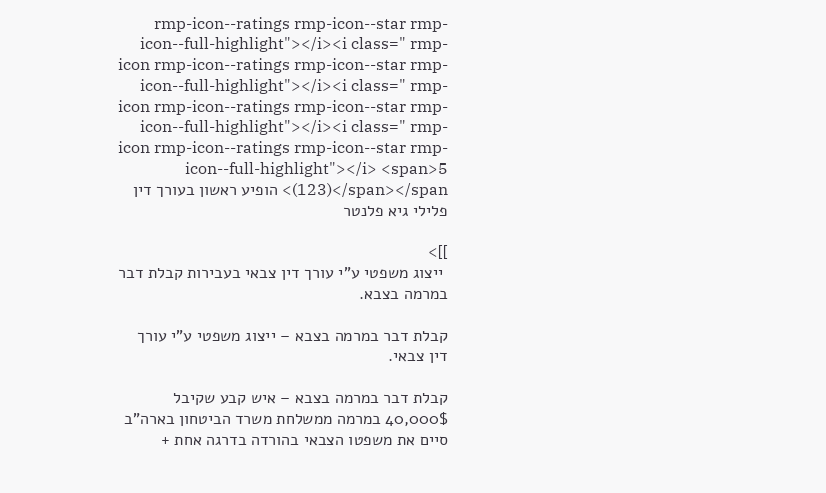rmp-icon--ratings rmp-icon--star rmp-icon--full-highlight"></i><i class=" rmp-icon rmp-icon--ratings rmp-icon--star rmp-icon--full-highlight"></i><i class=" rmp-icon rmp-icon--ratings rmp-icon--star rmp-icon--full-highlight"></i><i class=" rmp-icon rmp-icon--ratings rmp-icon--star rmp-icon--full-highlight"></i> <span>5 (123)</span></span> הופיע ראשון בעורך דין פלילי גיא פלנטר

]]>
 ייצוג משפטי ע"י עורך דין צבאי בעבירות קבלת דבר במרמה בצבא.

קבלת דבר במרמה בצבא – ייצוג משפטי ע”י עורך דין צבאי.

קבלת דבר במרמה בצבא – איש קבע שקיבל 40,000$ במרמה ממשלחת משרד הביטחון בארה”ב סיים את משפטו הצבאי בהורדה בדרגה אחת +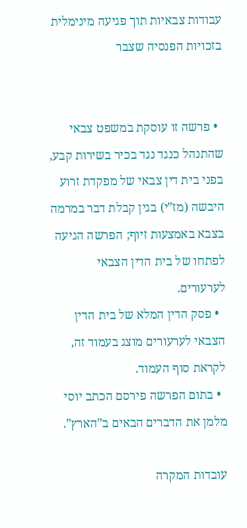עבודות צבאיות תוך פגיעה מינימלית בזכויות הפנסיה שצבר


  • פרשה זו עוסקת במשפט צבאי שהתנהל כנגד נגד בכיר בשירות קבע, בפני בית דין צבאי של מפקדת זרוע היבשה (מז”י) בגין קבלת דבר במרמה בצבא באמצעות זיוף; הפרשה הגיעה לפתחו של בית הדין הצבאי לערעורים.
  • פסק הדין המלא של בית הדין הצבאי לערעורים מוצג בעמוד זה, לקראת סוף העמוד.
  • בתום הפרשה פירסם הכתב יוסי מלמן את הדברים הבאים ב”הארץ”.

עובדות המקרה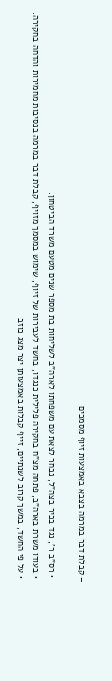– קבלת דבר במרמה בצבא באמצעות זיוף מסמכים

  • רס”ב ר’, נגד בכיר בצה”ל, נבחר לצאת עם משפחתו לארה”ב לשליחות בת מספר שנים מטעם משרד הביטחון.
  • בעודו משרת בארה”ב, פתחה מצ”ח בחקירה פלילית כנגדו, בחשד לעבירות של זיוף, שימוש במסמך מזויף, קבלת דבר במרמה בנסיבות מחמירות והדחה בחקירה.
  • על פי החשד, במשך קרוב לשנתיים, זייף קבלות באמצעותן יצר מצג כוזב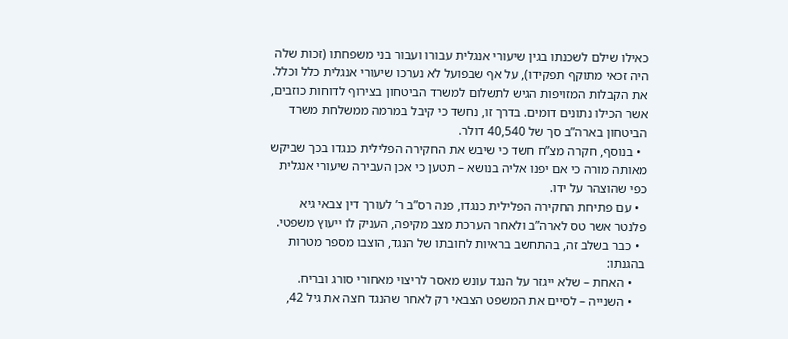כאילו שילם לשכנתו בגין שיעורי אנגלית עבורו ועבור בני משפחתו (זכות שלה היה זכאי מתוקף תפקידו), על אף שבפועל לא נערכו שיעורי אנגלית כלל וכלל. את הקבלות המזויפות הגיש לתשלום למשרד הביטחון בצירוף לדוחות כוזבים, אשר הכילו נתונים דומים. בדרך זו, נחשד כי קיבל במרמה ממשלחת משרד הביטחון בארה”ב סך של 40,540 דולר.
  • בנוסף, חקרה מצ”ח חשד כי שיבש את החקירה הפלילית כנגדו בכך שביקש מאותה מורה כי אם יפנו אליה בנושא – תטען כי אכן העבירה שיעורי אנגלית כפי שהוצהר על ידו.
  • עם פתיחת החקירה הפלילית כנגדו, פנה רס”ב ר’ לעורך דין צבאי גיא פלנטר אשר טס לארה”ב ולאחר הערכת מצב מקיפה, העניק לו ייעוץ משפטי.
  • כבר בשלב זה, בהתחשב בראיות לחובתו של הנגד, הוצבו מספר מטרות בהגנתו:
    • האחת – שלא ייגזר על הנגד עונש מאסר לריצוי מאחורי סורג ובריח.
    • השנייה – לסיים את המשפט הצבאי רק לאחר שהנגד חצה את גיל 42,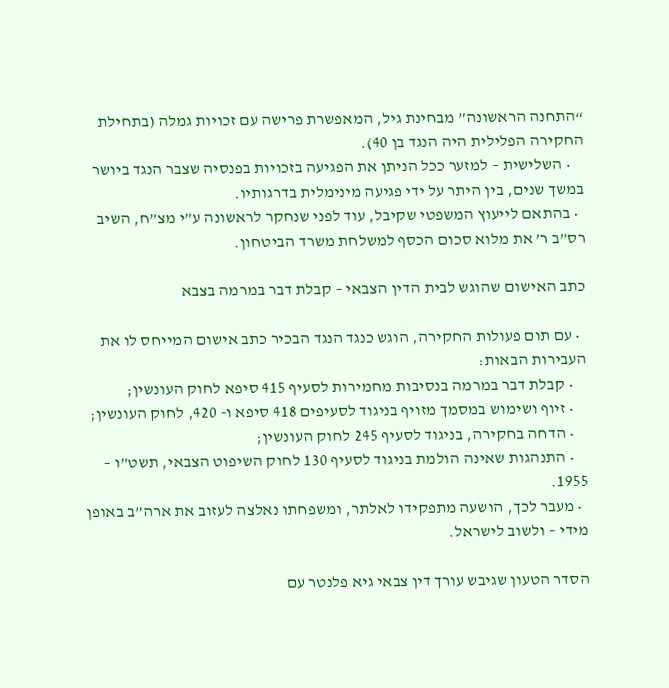“התחנה הראשונה” מבחינת גיל, המאפשרת פרישה עם זכויות גמלה (בתחילת החקירה הפלילית היה הנגד בן 40).
    • השלישית – למזער ככל הניתן את הפגיעה בזכויות בפנסיה שצבר הנגד ביושר במשך שנים, בין היתר על ידי פגיעה מינימלית בדרגותיו.
  • בהתאם לייעוץ המשפטי שקיבל, עוד לפני שנחקר לראשונה ע”י מצ”ח, השיב רס”ב ר’ את מלוא סכום הכסף למשלחת משרד הביטחון.

כתב האישום שהוגש לבית הדין הצבאי – קבלת דבר במרמה בצבא

  • עם תום פעולות החקירה, הוגש כנגד הנגד הבכיר כתב אישום המייחס לו את העבירות הבאות:
    • קבלת דבר במרמה בנסיבות מחמירות לסעיף 415 סיפא לחוק העונשין;
    • זיוף ושימוש במסמך מזויף בניגוד לסעיפים 418 סיפא ו- 420, לחוק העונשין;
    • הדחה בחקירה, בניגוד לסעיף 245 לחוק העונשין;
    • התנהגות שאינה הולמת בניגוד לסעיף 130 לחוק השיפוט הצבאי, תשט”ו – 1955.
  • מעבר לכך, הושעה מתפקידו לאלתר, ומשפחתו נאלצה לעזוב את ארה”ב באופן מידי – ולשוב לישראל.

הסדר הטעון שגיבש עורך דין צבאי גיא פלנטר עם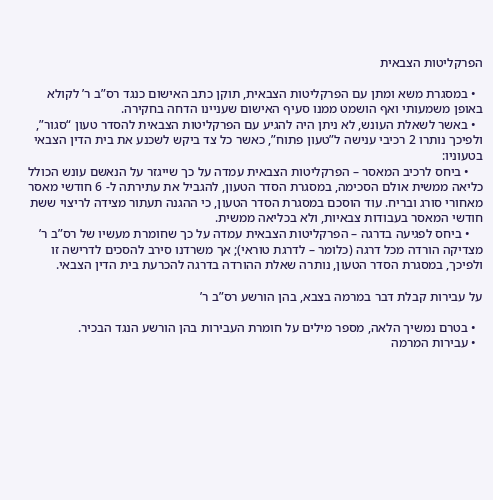הפרקליטות הצבאית

  • במסגרת משא ומתן עם הפרקליטות הצבאית, תוקן כתב האישום כנגד רס”ב ר’ לקולא באופן משמעותי ואף הושמט ממנו סעיף האישום שעניינו הדחה בחקירה.
  • באשר לשאלת העונש, לא ניתן היה להגיע עם הפרקליטות הצבאית להסדר טעון “סגור”, ולפיכך נותרו 2 רכיבי ענישה ל”טעון פתוח”, כאשר כל צד ביקש לשכנע את בית הדין הצבאי בטעוניו:
    • ביחס לרכיב המאסר – הפרקליטות הצבאית עמדה על כך שייגזר על הנאשם עונש הכולל כליאה ממשית אולם הסכימה, במסגרת הסדר הטעון, להגביל את עתירתה ל- 6 חודשי מאסר מאחורי סורג ובריח. עוד הוסכם במסגרת הסדר הטעון, כי ההגנה תעתור מצידה לריצוי ששת חודשי המאסר בעבודות צבאיות, ולא בכליאה ממשית.
    • ביחס לפגיעה בדרגה – הפרקליטות הצבאית עמדה על כך שחומרת מעשיו של רס”ב ר’ מצדיקה הורדה מכל דרגה (כלומר – לדרגת טוראי); אך משרדנו סירב להסכים לדרישה זו ולפיכך, במסגרת הסדר הטעון, נותרה שאלת ההורדה בדרגה להכרעת בית הדין הצבאי.

על עבירות קבלת דבר במרמה בצבא, בהן הורשע רס”ב ר’

  • בטרם נמשיך הלאה, מספר מילים על חומרת העבירות בהן הורשע הנגד הבכיר.
  • עבירות המרמה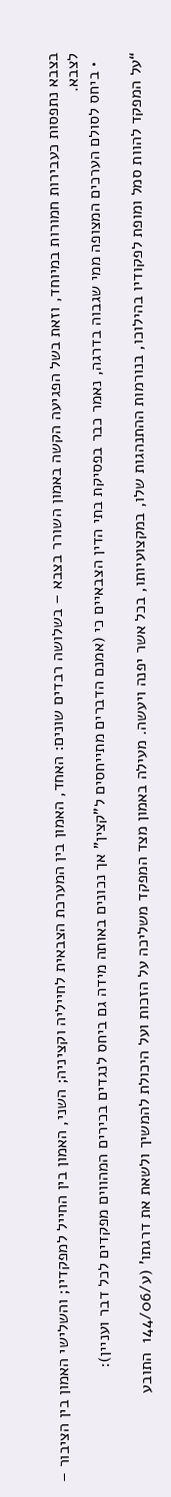בצבא נתפסות כעבירות חמורות במיוחד, וזאת בשל הפגיעה הקשה באמון השורר בצבא – בשלושה רבדים שונים: האחד, האמון בין המערכת הצבאית לחייליה וקציניה; השני, האמון בין החייל למפקדיו; והשלישי האמון בין הציבור – לצבא.
  • ביחס לסולם הערכים המצופה ממי שגבוה בדרגה, נאמר כבר בפסיקת בתי הדין הצבאיים כי (אמנם הדברים מתייחסים ל”קצין” אך נכונים באותה מידה גם ביחס לנגדים בכירים המהווים מפקדים לכל דבר ועניין):

“על המפקד להוות סמל ומופת לפקודיו בהילוכו, בנורמות ההתנהגות שלו, במקצועיותו, בכל אשר יפנה ויעשה. מעילה באמון מצד המפקד משליכה על הזכות ועל היכולת להמשיך ולשאת את דרגתו’ (ע/144/06  התובע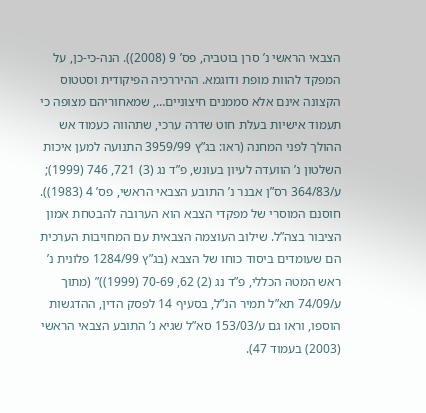הצבאי הראשי נ’ סרן בוטביה, פס’ 9 (2008)). הנה-כי-כן, על המפקד להוות מופת ודוגמא. ההיררכיה הפיקודית וסטטוס הקצונה אינם אלא סממנים חיצוניים…, שמאחוריהם מצופה כי תעמוד אישיות בעלת חוט שדרה ערכי, שתהווה כעמוד אש ההולך לפני המחנה (ראו: בג”ץ 3959/99 התנועה למען איכות השלטון נ’ הוועדה לעיון בעונש, פ”ד נג (3) 721, 746 (1999); ע/364/83 רס”ן אבנר נ’ התובע הצבאי הראשי, פס’ 4 (1983)). חוסנם המוסרי של מפקדי הצבא הוא הערובה להבטחת אמון הציבור בצה”ל. שילוב העוצמה הצבאית עם המחויבות הערכית הם שעומדים ביסוד כוחו של הצבא (בג”ץ 1284/99 פלונית נ’ ראש המטה הכללי, פ”ד נג (2) 62, 70-69 (1999))” (מתוך ע/74/09 תא”ל תמיר הנ”ל, בסעיף 14 לפסק הדין, ההדגשות הוספו, וראו גם ע/153/03 סא”ל שגיא נ’ התובע הצבאי הראשי (2003) בעמוד 47).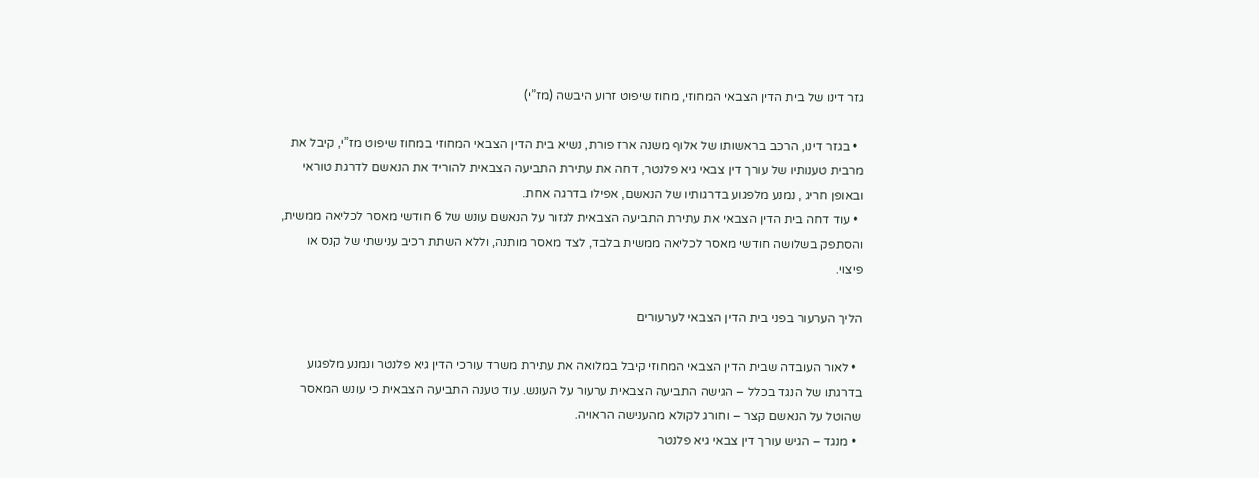גזר דינו של בית הדין הצבאי המחוזי, מחוז שיפוט זרוע היבשה (מז”י)

  • בגזר דינו, הרכב בראשותו של אלוף משנה ארז פורת, נשיא בית הדין הצבאי המחוזי במחוז שיפוט מז”י, קיבל את מרבית טענותיו של עורך דין צבאי גיא פלנטר, דחה את עתירת התביעה הצבאית להוריד את הנאשם לדרגת טוראי ובאופן חריג , נמנע מלפגוע בדרגותיו של הנאשם, אפילו בדרגה אחת.
  • עוד דחה בית הדין הצבאי את עתירת התביעה הצבאית לגזור על הנאשם עונש של 6 חודשי מאסר לכליאה ממשית, והסתפק בשלושה חודשי מאסר לכליאה ממשית בלבד, לצד מאסר מותנה, וללא השתת רכיב ענישתי של קנס או פיצוי.

הליך הערעור בפני בית הדין הצבאי לערעורים

  • לאור העובדה שבית הדין הצבאי המחוזי קיבל במלואה את עתירת משרד עורכי הדין גיא פלנטר ונמנע מלפגוע בדרגתו של הנגד בכלל – הגישה התביעה הצבאית ערעור על העונש. עוד טענה התביעה הצבאית כי עונש המאסר שהוטל על הנאשם קצר – וחורג לקולא מהענישה הראויה.
  • מנגד – הגיש עורך דין צבאי גיא פלנטר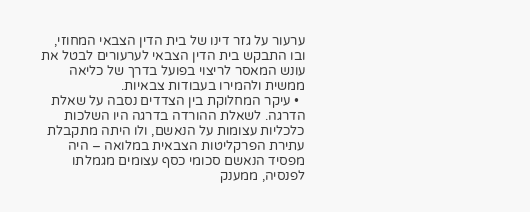ערעור על גזר דינו של בית הדין הצבאי המחוזי, ובו התבקש בית הדין הצבאי לערעורים לבטל את עונש המאסר לריצוי בפועל בדרך של כליאה ממשית ולהמירו בעבודות צבאיות.
  • עיקר המחלוקת בין הצדדים נסבה על שאלת הדרגה. לשאלת ההורדה בדרגה היו השלכות כלכליות עצומות על הנאשם, ולו היתה מתקבלת עתירת הפרקליטות הצבאית במלואה – היה מפסיד הנאשם סכומי כסף עצומים מגמלתו לפנסיה, ממענק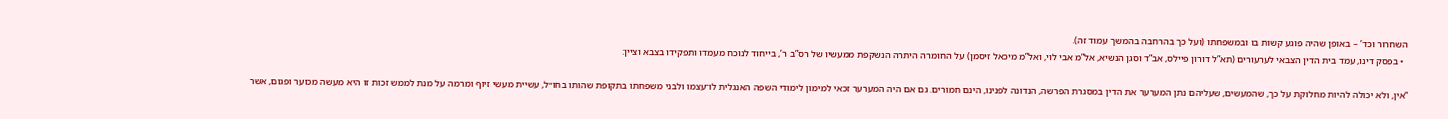השחרור וכד’ – באופן שהיה פוגע קשות בו ובמשפחתו (ועל כך בהרחבה בהמשך עמוד זה).
  • בפסק דינו, עמד בית הדין הצבאי לערעורים (תא”ל דורון פיילס, אב”ד וסגן הנשיא, אל”מ אבי לוי, ואל”מ מיכאל זיסמן) על החומרה היתרה הנשקפת ממעשיו של רס”ב ר’, בייחוד לנוכח מעמדו ותפקידו בצבא וציין:

“אין, ולא יכולה להיות מחלוקת על כך, שהמעשים, שעליהם נתן המערער את הדין במסגרת הפרשה, הנדונה לפנינו, הינם חמורים. גם אם היה המערער זכאי למימון לימודי השפה האנגלית לו־עצמו ולבני משפחתו בתקופת שהותו בחו״ל, עשיית מעשי זיוף ומרמה על מנת לממש זכות זו היא מעשה מכוער ופגום, אשר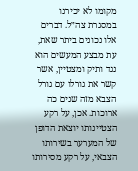מקומו לא יכירנו במסגרת צה״ל. דברים אלו נכונים ביתר שאת, עת מבצע המעשים הוא נגד ותיק ומצטיין, אשר קשר את גורלו עם גורל הצבא מזה שנים כה ארוכות. אכן, על רקע הצטיינותו יוצאת הדופן של המערער בשירותו הצבאי, על רקע מסירותו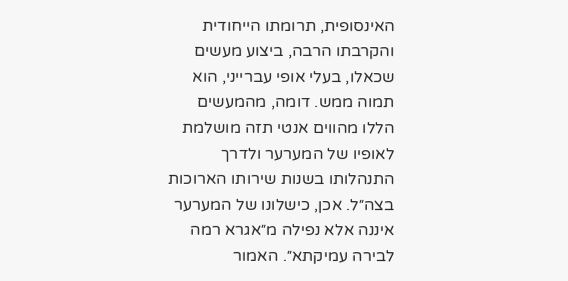האינסופית, תרומתו הייחודית והקרבתו הרבה, ביצוע מעשים שכאלו, בעלי אופי עברייני, הוא תמוה ממש. דומה, מהמעשים הללו מהווים אנטי תזה מושלמת לאופיו של המערער ולדרך התנהלותו בשנות שירותו הארוכות בצה״ל. אכן, כישלונו של המערער איננה אלא נפילה מ״אגרא רמה לבירה עמיקתא״. האמור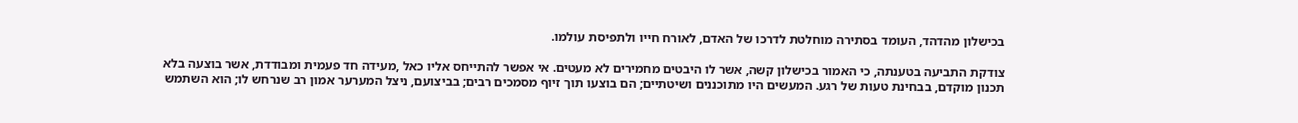בכישלון מהדהד, העומד בסתירה מוחלטת לדרכו של האדם, לאורח חייו ולתפיסת עולמו.

צודקת התביעה בטענתה, כי האמור בכישלון קשה, אשר לו היבטים מחמירים לא מעטים. אי אפשר להתייחס אליו כאל ,מעידה חד פעמית ומבודדת, אשר בוצעה בלא תכנון מוקדם, בבחינת טעות של רגע. המעשים היו מתוכננים ושיטתיים; הם בוצעו תוך זיוף מסמכים רבים; בביצועם, ניצל המערער אמון רב שנרחש לו; הוא השתמש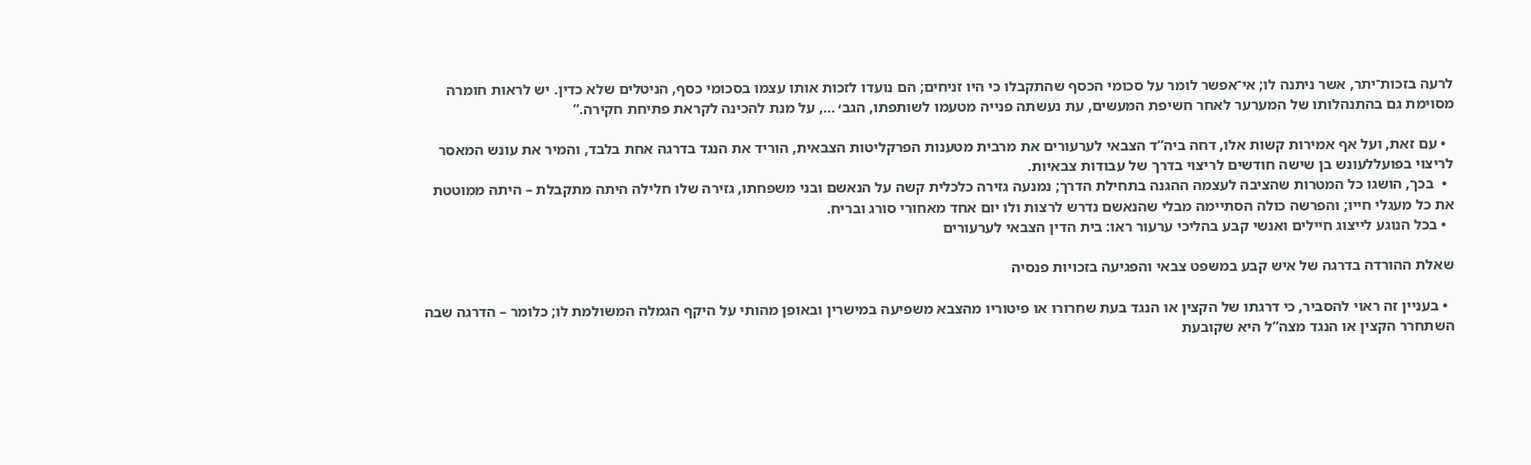לרעה בזכות־יתר, אשר ניתנה לו; אי־אפשר לומר על סכומי הכסף שהתקבלו כי היו זניחים; הם נועדו לזכות אותו עצמו בסכומי כסף, הניטלים שלא כדין. יש לראות חומרה מסוימת גם בהתנהלותו של המערער לאחר חשיפת המעשים, עת נעשתה פנייה מטעמו לשותפתו, הגב׳ …, על מנת להכינה לקראת פתיחת חקירה.”

  • עם זאת, ועל אף אמירות קשות אלו, דחה ביה”ד הצבאי לערעורים את מרבית מטענות הפרקליטות הצבאית, הוריד את הנגד בדרגה אחת בלבד, והמיר את עונש המאסר לריצוי בפועללעונש בן שישה חודשים לריצוי בדרך של עבודות צבאיות.
  •  בכך, הושגו כל המטרות שהציבה לעצמה ההגנה בתחילת הדרך; נמנעה גזירה כלכלית קשה על הנאשם ובני משפחתו, גזירה שלו חלילה היתה מתקבלת – היתה ממוטטת את כל מעגלי חייו; והפרשה כולה הסתיימה מבלי שהנאשם נדרש לרצות ולו יום אחד מאחורי סורג ובריח.
  • בכל הנוגע לייצוג חיילים ואנשי קבע בהליכי ערעור ראו: בית הדין הצבאי לערעורים

שאלת ההורדה בדרגה של איש קבע במשפט צבאי והפגיעה בזכויות פנסיה

  • בעניין זה ראוי להסביר, כי דרגתו של הקצין או הנגד בעת שחרורו או פיטוריו מהצבא משפיעה במישרין ובאופן מהותי על היקף הגמלה המשולמת לו; כלומר – הדרגה שבה השתחרר הקצין או הנגד מצה”ל היא שקובעת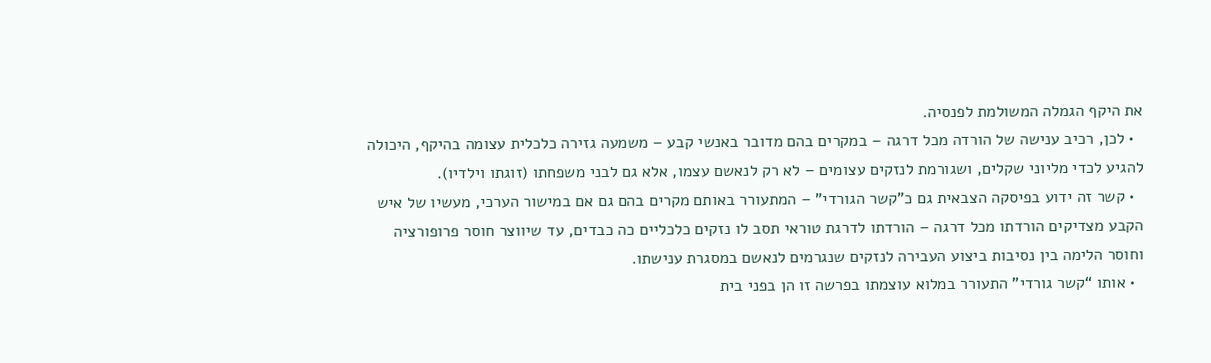את היקף הגמלה המשולמת לפנסיה.
  • לכן, רכיב ענישה של הורדה מכל דרגה – במקרים בהם מדובר באנשי קבע – משמעה גזירה כלכלית עצומה בהיקף, היכולה להגיע לכדי מליוני שקלים, ושגורמת לנזקים עצומים – לא רק לנאשם עצמו, אלא גם לבני משפחתו (זוגתו וילדיו).
  • קשר זה ידוע בפיסקה הצבאית גם כ”קשר הגורדי” – המתעורר באותם מקרים בהם גם אם במישור הערכי, מעשיו של איש הקבע מצדיקים הורדתו מכל דרגה – הורדתו לדרגת טוראי תסב לו נזקים כלכליים כה כבדים, עד שיווצר חוסר פרופורציה וחוסר הלימה בין נסיבות ביצוע העבירה לנזקים שנגרמים לנאשם במסגרת ענישתו.
  • אותו “קשר גורדי” התעורר במלוא עוצמתו בפרשה זו הן בפני בית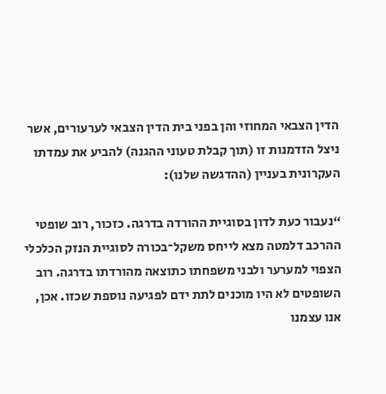הדין הצבאי המחוזי והן בפני בית הדין הצבאי לערעורים, אשר ניצל הזדמנות זו (תוך קבלת טעוני ההגנה) להביע את עמדתו העקרונית בעניין (ההדגשה שלנו):

“נעבור כעת לדון בסוגיית ההורדה בדרגה. כזכור, רוב שופטי ההרכב דלמטה מצא לייחס משקל־בכורה לסוגיית הנזק הכלכלי הצפוי למערער ולבני משפחתו כתוצאה מהורדתו בדרגה. רוב השופטים לא היו מוכנים לתת ידם לפגיעה נוספת שכזו. אכן, אנו עצמנו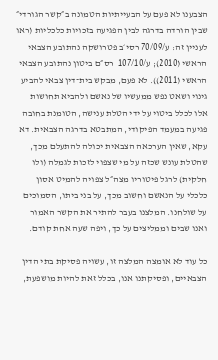הצבענו לא פעם על הבעייתיות הטמונה ב״קשר הגורדי״ שבין הורדה בדרגה לבין הפגיעה בזכויות כלכליות (ראו לעניין זה: ע/70/09 רסי׳ב פטרושקה נהתובע הצבאי הראשי (2010); ע/107/10  רס״ם ביטון נהתובע הצבאי הראשי (2011)). לא פעם, מבקש בית־דין צבאי להביע גינוי ושאט נפש ממעשיו של נאשם ולהביא תחושות אלו לכלל ביטוי על ידי הטלת ענישה, הטומנת בחובה פגיעה במעמד הפיקודי, המתבטא בדרגה הצבאית. דא עקא, שאין הערכאה הצבאית יכולה להתעלם מכך, שהטלת עונש שכזה על מי שצפוי לזכות לגמלה (ולו חלקית) לרגל פיטוריו מצה״ל צפויה להמיט אסון כלכלי על הנאשם וחשוב מכך, על בני ביתו, הסמוכים על שולחנו. המלצנו בעבר להתיר את הקשר האמור ואנו שבים וממליצים על כך, ויפה שעה אחת קודם.

כל עוד לא אומצה המלצה זו, עשויה פסיקת בתי הדין הצבאיים, ופסיקתנו אנו, בכלל זאת להיות מושפעת,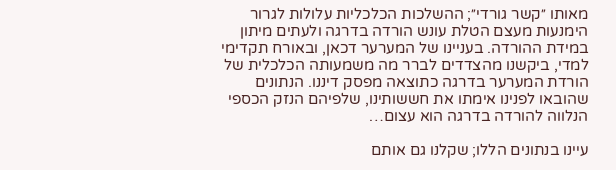מאותו ״קשר גורדי״; ההשלכות הכלכליות עלולות לגרור הימנעות מעצם הטלת עונש הורדה בדרגה ולעתים מיתון במידת ההורדה. בעניינו של המערער דכאן, ובאורח תקדימי למדי, ביקשנו מהצדדים לברר מה משמעותה הכלכלית של הורדת המערער בדרגה כתוצאה מפסק דיננו. הנתונים שהובאו לפנינו אימתו את חששותינו, שלפיהם הנזק הכספי הנלווה להורדה בדרגה הוא עצום…

עיינו בנתונים הללו; שקלנו גם אותם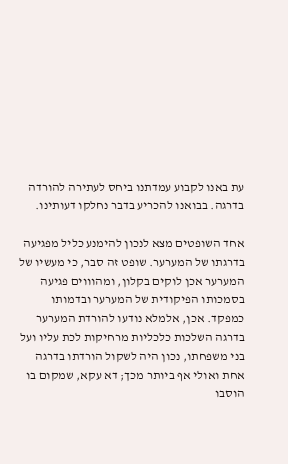עת באנו לקבוע עמדתנו ביחס לעתירה להורדה בדרגה. בבואנו להכריע בדבר נחלקו דעותינו.

אחד השופטים מצא לנכון להימנע כליל מפגיעה בדרגתו של המערער. שופט זה סבר, כי מעשיו של המערער אכן לוקים בקלון, ומהוווים פגיעה בסמכותו הפיקודית של המערער ובדמותו כמפקד. אכן, אלמלא נודעו להורדת המערער בדרגה השלכות כלכליות מרחיקות לכת עליו ועל בני משפחתו, נכון היה לשקול הורדתו בדרגה אחת ואולי אף ביותר מכך; דא עקא, שמקום בו הוסבו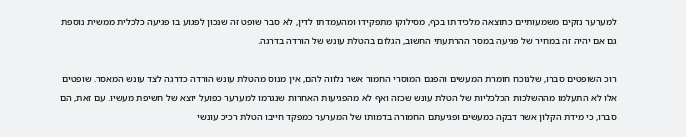למערער נזקים משמעותיים כתוצאה מלכידתו בכף, מסילוקו מתפקידו ומהעמדתו לדין, לא סבר שופט זה שנכון לפגוע בו פגיעה כלכלית ממשית נוספת גם אם יהיה זה במחיר של פגיעה במסר ההרתעתי החשוב, הגלום בהטלת עונש של הורדה בדרגה.

רוכ השופטים סברו, שלנוכח חומרת המעשים והפגם המוסרי החמור אשר נלווה להם, אין מנוס מהטלת עונש הורדה כדרגה לצד עונש המאסר. שופטים אלו לא התעלמו מההשלכות הכלכליות של הטלת עונש שכזה ואף לא מהפגיעות האחרות שנגרמו למערער כפועל יוצא של חשיפת מעשיו. עם זאת, הם סברו, כי מידת הקלון אשר דבקה כמעשים ופגיעתם החמורה בדמותו של המערער כמפקד חייבו הטלת רכיכ עונשי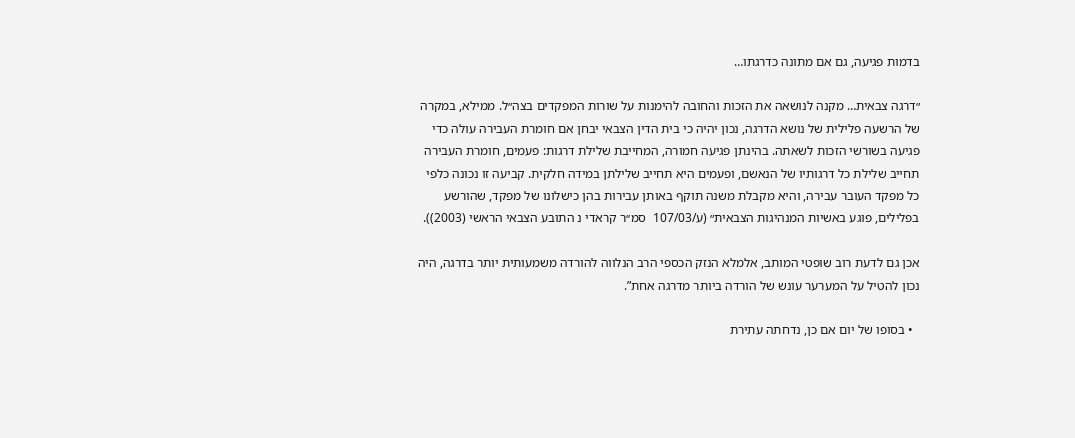בדמות פגיעה, גם אם מתונה כדרגתו…

״דרגה צבאית… מקנה לנושאה את הזכות והחובה להימנות על שורות המפקדים בצה״ל. ממילא, במקרה של הרשעה פלילית של נושא הדרגה, נכון יהיה כי בית הדין הצבאי יבחן אם חומרת העבירה עולה כדי פגיעה בשורשי הזכות לשאתה. בהינתן פגיעה חמורה, המחייבת שלילת דרגות: פעמים, חומרת העבירה תחייב שלילת כל דרגותיו של הנאשם, ופעמים היא תחייב שלילתן במידה חלקית. קביעה זו נכונה כלפי כל מפקד העובר עבירה, והיא מקבלת משנה תוקף באותן עבירות בהן כישלונו של מפקד, שהורשע בפלילים, פוגע באשיות המנהיגות הצבאית״ (ע/107/03  סמ׳׳ר קראדי נ התובע הצבאי הראשי (2003)).

אכן גם לדעת רוב שופטי המותב, אלמלא הנזק הכספי הרב הנלווה להורדה משמעותית יותר בדרגה, היה נכון להטיל על המערער עונש של הורדה ביותר מדרגה אחת”.

  • בסופו של יום אם כן, נדחתה עתירת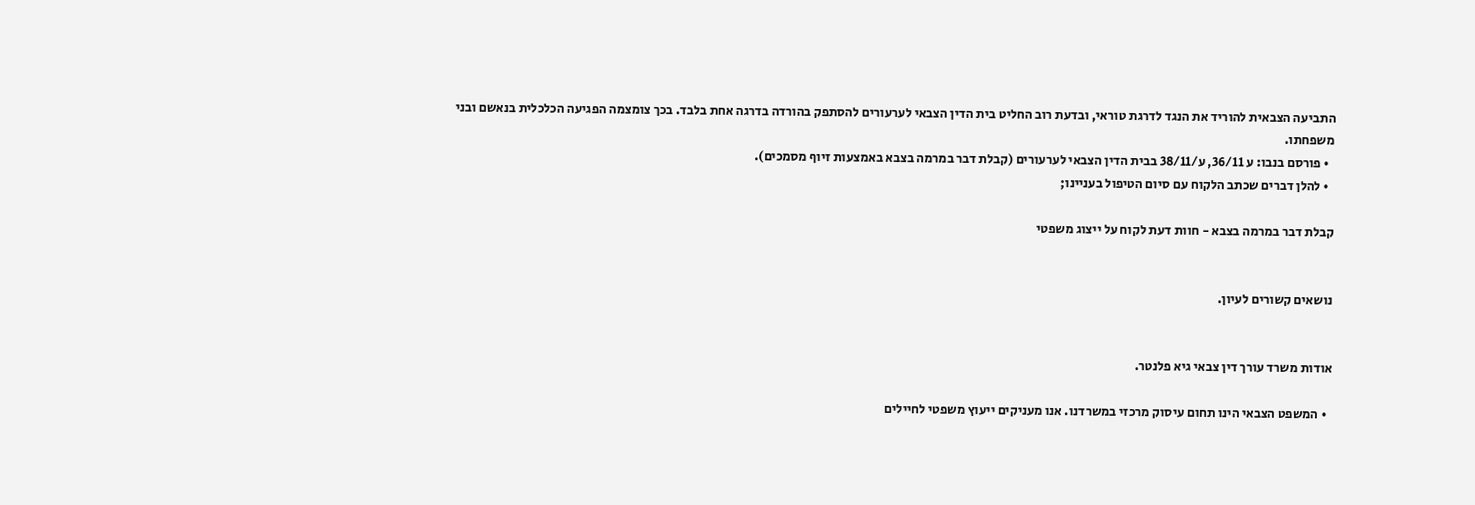התביעה הצבאית להוריד את הנגד לדרגת טוראי, ובדעת רוב החליט בית הדין הצבאי לערעורים להסתפק בהורדה בדרגה אחת בלבד. בכך צומצמה הפגיעה הכלכלית בנאשם ובני משפחתו.
  • פורסם בנבו: ע 36/11, ע/38/11 בבית הדין הצבאי לערעורים (קבלת דבר במרמה בצבא באמצעות זיוף מסמכים).
  • להלן דברים שכתב הלקוח עם סיום הטיפול בעניינו;

קבלת דבר במרמה בצבא - חוות דעת לקוח על ייצוג משפטי


נושאים קשורים לעיון.


אודות משרד עורך דין צבאי גיא פלנטר.

  • המשפט הצבאי הינו תחום עיסוק מרכזי במשרדנו. אנו מעניקים ייעוץ משפטי לחיילים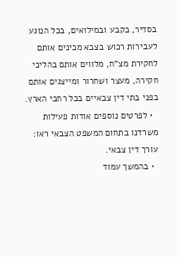בסדיר, בקבע ובמילואים, בכל הנוגע לעבירות רכוש בצבא מכינים אותם לחקירת מצ”ח, מלווים אותם בהליכי חקירה, מעצר ושחרור ומייצגים אותם בפני בתי דין צבאיים בכל רחבי הארץ.
  • לפרטים נוספים אודות פעילות משרדנו בתחום המשפט הצבאי ראו: עורך דין צבאי.
  • בהמשך עמוד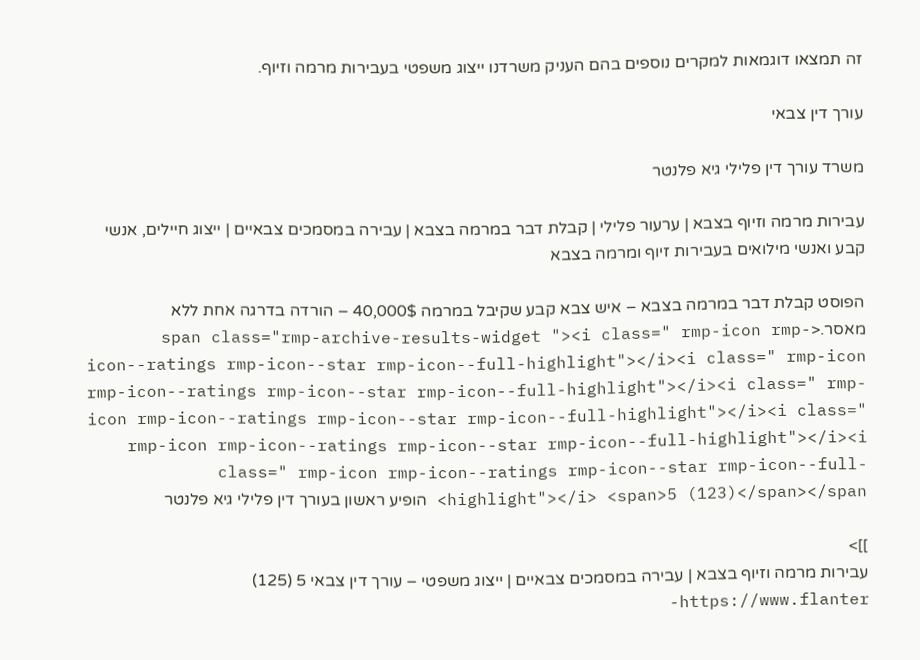זה תמצאו דוגמאות למקרים נוספים בהם העניק משרדנו ייצוג משפטי בעבירות מרמה וזיוף.

עורך דין צבאי

משרד עורך דין פלילי גיא פלנטר

עבירות מרמה וזיוף בצבא | ערעור פלילי | קבלת דבר במרמה בצבא | עבירה במסמכים צבאיים | ייצוג חיילים, אנשי קבע ואנשי מילואים בעבירות זיוף ומרמה בצבא

הפוסט קבלת דבר במרמה בצבא – איש צבא קבע שקיבל במרמה 40,000$ – הורדה בדרגה אחת ללא מאסר.<span class="rmp-archive-results-widget "><i class=" rmp-icon rmp-icon--ratings rmp-icon--star rmp-icon--full-highlight"></i><i class=" rmp-icon rmp-icon--ratings rmp-icon--star rmp-icon--full-highlight"></i><i class=" rmp-icon rmp-icon--ratings rmp-icon--star rmp-icon--full-highlight"></i><i class=" rmp-icon rmp-icon--ratings rmp-icon--star rmp-icon--full-highlight"></i><i class=" rmp-icon rmp-icon--ratings rmp-icon--star rmp-icon--full-highlight"></i> <span>5 (123)</span></span> הופיע ראשון בעורך דין פלילי גיא פלנטר

]]>
עבירות מרמה וזיוף בצבא | עבירה במסמכים צבאיים | ייצוג משפטי – עורך דין צבאי 5 (125) https://www.flanter-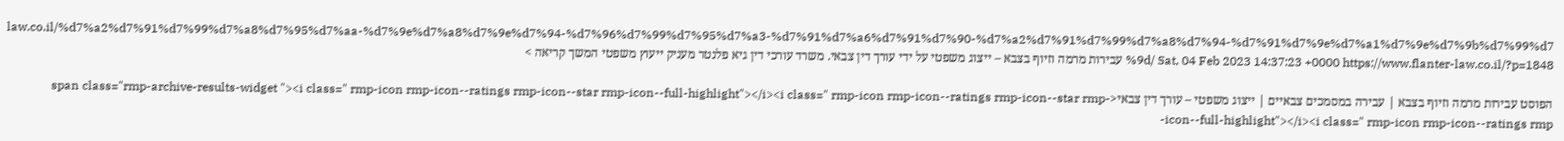law.co.il/%d7%a2%d7%91%d7%99%d7%a8%d7%95%d7%aa-%d7%9e%d7%a8%d7%9e%d7%94-%d7%96%d7%99%d7%95%d7%a3-%d7%91%d7%a6%d7%91%d7%90-%d7%a2%d7%91%d7%99%d7%a8%d7%94-%d7%91%d7%9e%d7%a1%d7%9e%d7%9b%d7%99%d7%9d/ Sat, 04 Feb 2023 14:37:23 +0000 https://www.flanter-law.co.il/?p=1848 עבירות מרמה וזיוף בצבא – ייצוג משפטי על ידי עורך דין צבאי. משרד עורכי דין גיא פלנטר מעניק ייעוץ משפטי המשך קריאה >

הפוסט עבירות מרמה וזיוף בצבא | עבירה במסמכים צבאיים | ייצוג משפטי – עורך דין צבאי<span class="rmp-archive-results-widget "><i class=" rmp-icon rmp-icon--ratings rmp-icon--star rmp-icon--full-highlight"></i><i class=" rmp-icon rmp-icon--ratings rmp-icon--star rmp-icon--full-highlight"></i><i class=" rmp-icon rmp-icon--ratings rmp-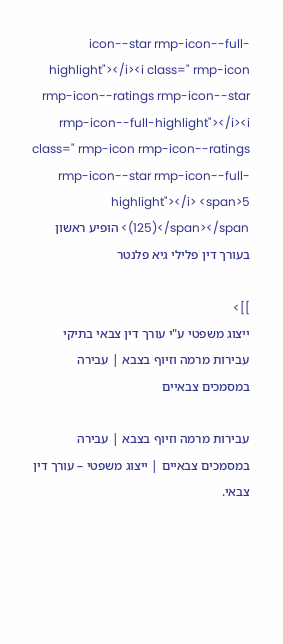icon--star rmp-icon--full-highlight"></i><i class=" rmp-icon rmp-icon--ratings rmp-icon--star rmp-icon--full-highlight"></i><i class=" rmp-icon rmp-icon--ratings rmp-icon--star rmp-icon--full-highlight"></i> <span>5 (125)</span></span> הופיע ראשון בעורך דין פלילי גיא פלנטר

]]>
ייצוג משפטי ע"י עורך דין צבאי בתיקי עבירות מרמה וזיוף בצבא | עבירה במסמכים צבאיים

עבירות מרמה וזיוף בצבא | עבירה במסמכים צבאיים | ייצוג משפטי – עורך דין צבאי.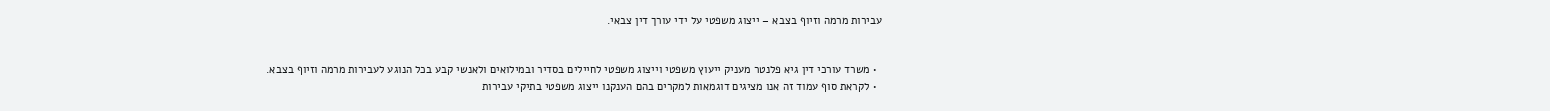עבירות מרמה וזיוף בצבא – ייצוג משפטי על ידי עורך דין צבאי.


  • משרד עורכי דין גיא פלנטר מעניק ייעוץ משפטי וייצוג משפטי לחיילים בסדיר ובמילואים ולאנשי קבע בכל הנוגע לעבירות מרמה וזיוף בצבא.
  • לקראת סוף עמוד זה אנו מציגים דוגמאות למקרים בהם הענקנו ייצוג משפטי בתיקי עבירות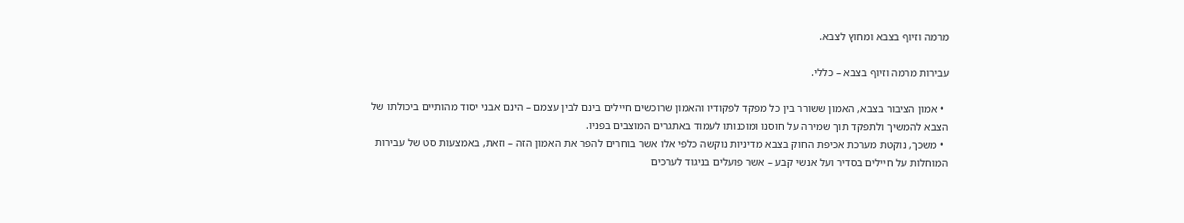מרמה וזיוף בצבא ומחוץ לצבא.

עבירות מרמה וזיוף בצבא – כללי.

  • אמון הציבור בצבא, האמון ששורר בין כל מפקד לפקודיו והאמון שרוכשים חיילים בינם לבין עצמם – הינם אבני יסוד מהותיים ביכולתו של הצבא להמשיך ולתפקד תוך שמירה על חוסנו ומוכנותו לעמוד באתגרים המוצבים בפניו.
  • משכך, נוקטת מערכת אכיפת החוק בצבא מדיניות נוקשה כלפי אלו אשר בוחרים להפר את האמון הזה – וזאת, באמצעות סט של עבירות המוחלות על חיילים בסדיר ועל אנשי קבע – אשר פועלים בניגוד לערכים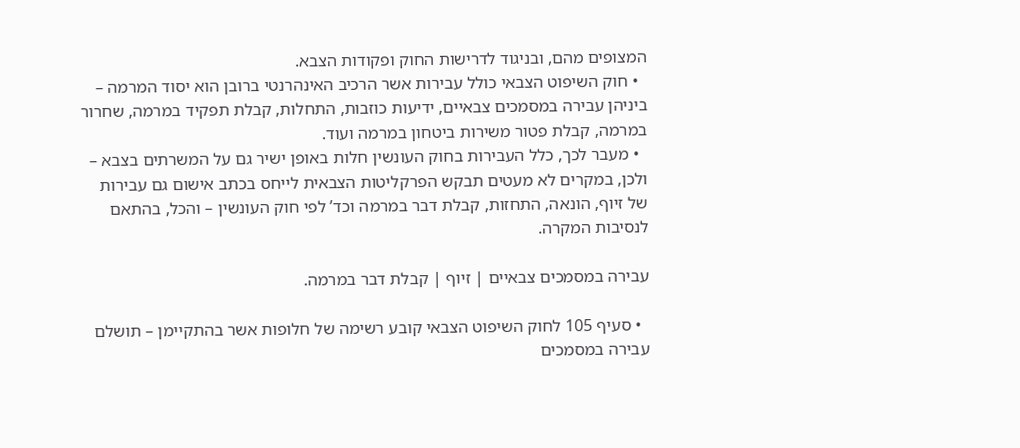המצופים מהם, ובניגוד לדרישות החוק ופקודות הצבא.
  • חוק השיפוט הצבאי כולל עבירות אשר הרכיב האינהרנטי ברובן הוא יסוד המרמה – ביניהן עבירה במסמכים צבאיים, ידיעות כוזבות, התחלות, קבלת תפקיד במרמה, שחרור במרמה, קבלת פטור משירות ביטחון במרמה ועוד.
  • מעבר לכך, כלל העבירות בחוק העונשין חלות באופן ישיר גם על המשרתים בצבא – ולכן, במקרים לא מעטים תבקש הפרקליטות הצבאית לייחס בכתב אישום גם עבירות של זיוף, הונאה, התחזות, קבלת דבר במרמה וכד’ לפי חוק העונשין – והכל, בהתאם לנסיבות המקרה.

עבירה במסמכים צבאיים | זיוף | קבלת דבר במרמה.

  • סעיף 105 לחוק השיפוט הצבאי קובע רשימה של חלופות אשר בהתקיימן – תושלם עבירה במסמכים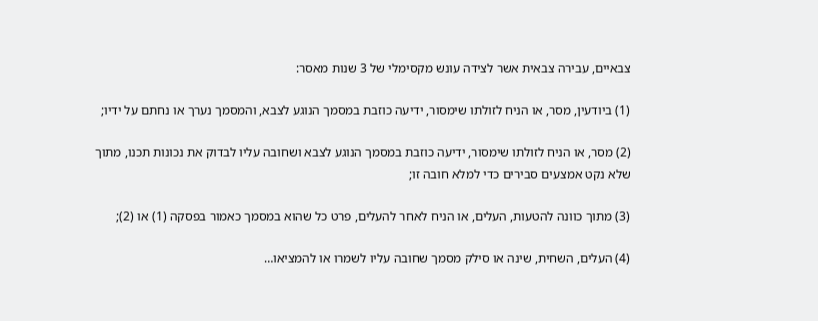צבאיים, עבירה צבאית אשר לצידה עונש מקסימלי של 3 שנות מאסר:

(1) ביודעין, מסר, או הניח לזולתו שימסור, ידיעה כוזבת במסמך הנוגע לצבא, והמסמך נערך או נחתם על ידיו;

(2) מסר, או הניח לזולתו שימסור, ידיעה כוזבת במסמך הנוגע לצבא ושחובה עליו לבדוק את נכונות תכנו, מתוך שלא נקט אמצעים סבירים כדי למלא חובה זו;

(3) מתוך כוונה להטעות, העלים, או הניח לאחר להעלים, פרט כל שהוא במסמך כאמור בפסקה (1) או (2);

(4) העלים, השחית, שינה או סילק מסמך שחובה עליו לשמרו או להמציאו…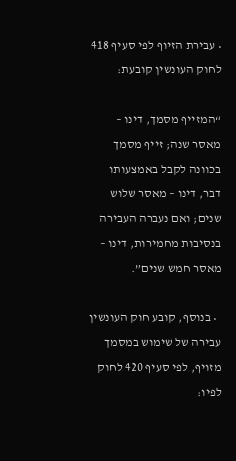• עבירת הזיוף לפי סעיף 418 לחוק העונשין קובעת:

“המזייף מסמך, דינו – מאסר שנה; זייף מסמך בכוונה לקבל באמצעותו דבר, דינו – מאסר שלוש שנים; ואם נעברה העבירה בנסיבות מחמירות, דינו – מאסר חמש שנים”.

  • בנוסף, קובע חוק העונשין עבירה של שימוש במסמך מזויף, לפי סעיף 420 לחוק לפיו: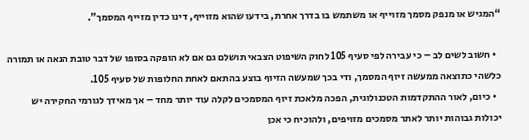“המגיש או מנפק מסמך מזוייף או משתמש בו בדרך אחרת, בידעו שהוא מזוייף, דינו כדין מזייף המסמך”.

  • חשוב לשים לב – כי עבירה לפי סעיף 105 לחוק השיפוט הצבאי תושלם גם אם לא הופקה בסופו של דבר טובת הנאה או תמורה כלשהי כתוצאה ממעשה זיוף המסמך, ודי בכך שמעשה הזיוף בוצע בהתאם לאחת החלופות של סעיף 105.
  • כיום, לאור ההתקדמות הטכנולוגית, הפכה מלאכת זיוף המסמכים לקלה עוד יותר מחד – אך מאידך לגורמי החקירה יש יכולות גבוהות יותר לאתר מסמכים מזויפים, ולהוכיח כי אכן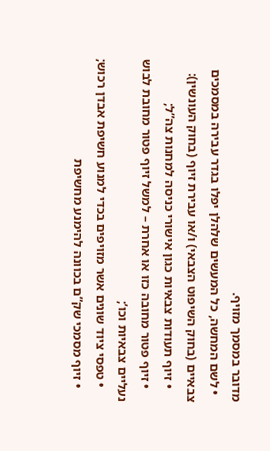מדובר במסמך מזויף.
  • לשם המחשה, כל המעשים שלהלן יפלו בגדר עבירה במסמכים צבאיים (בחוק השיפוט הצבאי) ו/או עבירת זיוף (בחוק העונשין):
    • זיוף תעודות צבאיות כגון אישורי כניסה למחנות צה”ל;
    • זיוף פטור מחובה כזו או אחרת – למשל זיוף פטור מחובת לבוש נעליים צבאיות וכו’;
    • טפסי ציוד שונים אשר מזויפים בכדי למנוע חשיפת אבדן רכוש;
    • זיוף מסמכי שק”ם בכוונה להימנע מחשיפת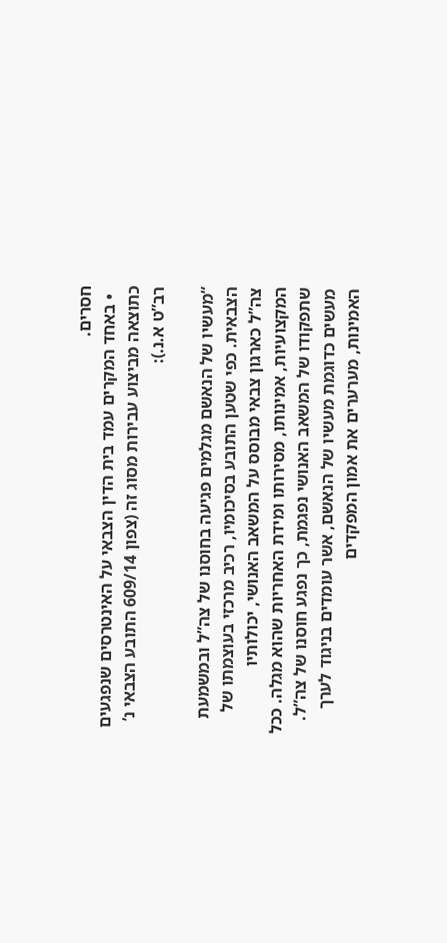חסרים.
  • באחד המקרים עמד בית הדין הצבאי על האינטרסים שנפגעים כתוצאה מביצוע עבירות מסוג זה (צפון 609/14 התובע הצבאי נ’ רב”ט א.נ.):

“מעשיו של הנאשם מגלמים פגיעה בחוסנו של צה”ל ובמשמעת הצבאית. כפי שטען התובע בסיכומיו, רכיב מרכזי בעוצמתו של צה”ל כארגון צבאי מבוסס על המשאב האנושי, יכולותיו המקצועיות, אמינותו, מסירותו ומידת האחריות שהוא מגלה. ככל שתפקודו של המשאב האנושי נפגמת, כך נפגע חוסנו של צה”ל. מעשים כדוגמת מעשיו של הנאשם, אשר עומדים בניגוד לערך האמינות, מערערים את אמון המפקדים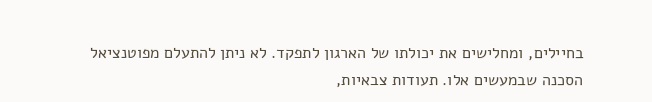בחיילים, ומחלישים את יכולתו של הארגון לתפקד. לא ניתן להתעלם מפוטנציאל הסכנה שבמעשים אלו. תעודות צבאיות,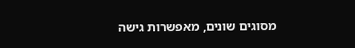מסוגים שונים, מאפשרות גישה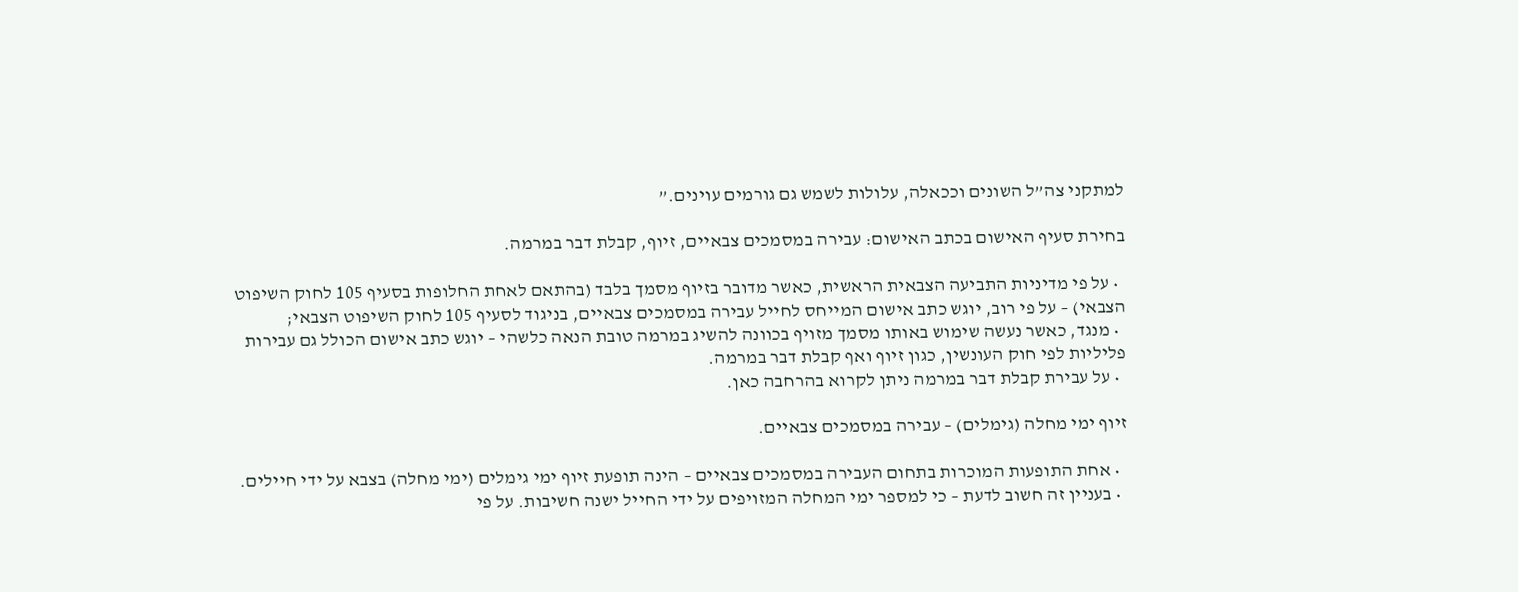למתקני צה”ל השונים וככאלה, עלולות לשמש גם גורמים עוינים.”

בחירת סעיף האישום בכתב האישום: עבירה במסמכים צבאיים, זיוף, קבלת דבר במרמה.

  • על פי מדיניות התביעה הצבאית הראשית, כאשר מדובר בזיוף מסמך בלבד (בהתאם לאחת החלופות בסעיף 105 לחוק השיפוט הצבאי) – על פי רוב, יוגש כתב אישום המייחס לחייל עבירה במסמכים צבאיים, בניגוד לסעיף 105 לחוק השיפוט הצבאי;
  • מנגד, כאשר נעשה שימוש באותו מסמך מזויף בכוונה להשיג במרמה טובת הנאה כלשהי – יוגש כתב אישום הכולל גם עבירות פליליות לפי חוק העונשין, כגון זיוף ואף קבלת דבר במרמה.
  • על עבירת קבלת דבר במרמה ניתן לקרוא בהרחבה כאן.

זיוף ימי מחלה (גימלים) – עבירה במסמכים צבאיים.

  • אחת התופעות המוכרות בתחום העבירה במסמכים צבאיים – הינה תופעת זיוף ימי גימלים (ימי מחלה) בצבא על ידי חיילים.
  • בעניין זה חשוב לדעת – כי למספר ימי המחלה המזויפים על ידי החייל ישנה חשיבות. על פי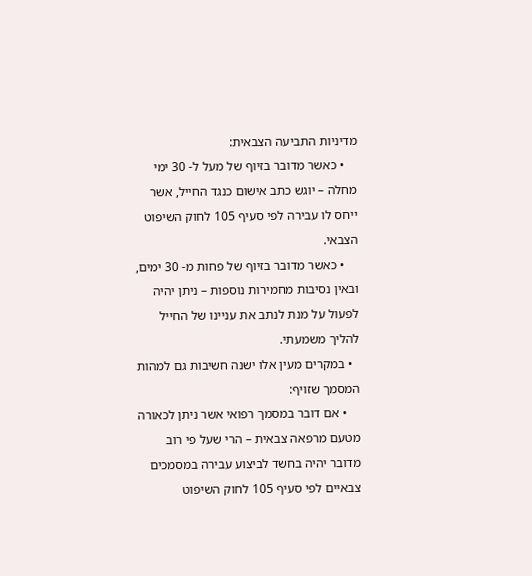מדיניות התביעה הצבאית:
    • כאשר מדובר בזיוף של מעל ל- 30 ימי מחלה – יוגש כתב אישום כנגד החייל, אשר ייחס לו עבירה לפי סעיף 105 לחוק השיפוט הצבאי.
    • כאשר מדובר בזיוף של פחות מ- 30 ימים, ובאין נסיבות מחמירות נוספות – ניתן יהיה לפעול על מנת לנתב את עניינו של החייל להליך משמעתי.
  • במקרים מעין אלו ישנה חשיבות גם למהות המסמך שזויף:
    • אם דובר במסמך רפואי אשר ניתן לכאורה מטעם מרפאה צבאית – הרי שעל פי רוב מדובר יהיה בחשד לביצוע עבירה במסמכים צבאיים לפי סעיף 105 לחוק השיפוט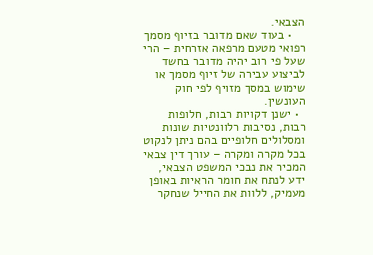הצבאי.
    • בעוד שאם מדובר בזיוף מסמך רפואי מטעם מרפאה אזרחית – הרי שעל פי רוב יהיה מדובר בחשד לביצוע עבירה של זיוף מסמך או שימוש במסך מזויף לפי חוק העונשין.
  • ישנן דקויות רבות, חלופות רבות, נסיבות רלוונטיות שונות ומסלולים חלופיים בהם ניתן לנקוט בכל מקרה ומקרה – עורך דין צבאי המכיר את נבכי המשפט הצבאי, ידע לנתח את חומר הראיות באופן מעמיק, ללוות את החייל שנחקר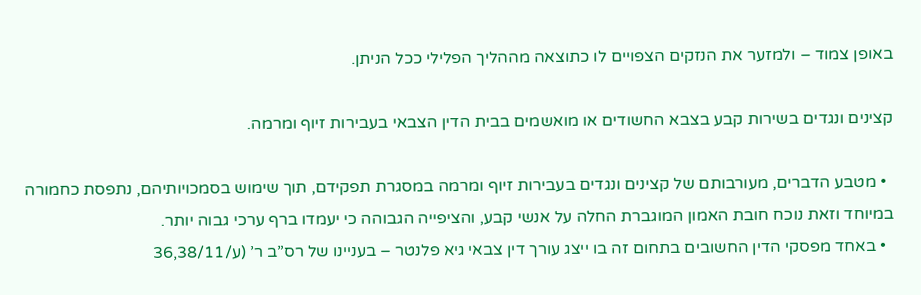באופן צמוד – ולמזער את הנזקים הצפויים לו כתוצאה מההליך הפלילי ככל הניתן.

קצינים ונגדים בשירות קבע בצבא החשודים או מואשמים בבית הדין הצבאי בעבירות זיוף ומרמה.

  • מטבע הדברים, מעורבותם של קצינים ונגדים בעבירות זיוף ומרמה במסגרת תפקידם, תוך שימוש בסמכויותיהם, נתפסת כחמורה במיוחד וזאת נוכח חובת האמון המוגברת החלה על אנשי קבע, והציפייה הגבוהה כי יעמדו ברף ערכי גבוה יותר.
  • באחד מפסקי הדין החשובים בתחום זה בו ייצג עורך דין צבאי גיא פלנטר – בעניינו של רס”ב ר’ (ע/36,38/11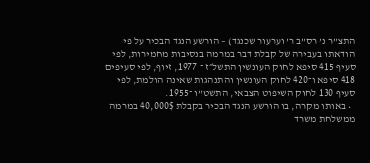התצ”ר נ’ רס”ב ר’ וערעור שכנגד) – הורשע הנגד הבכיר על פי הודאתו בעבירה של קבלת דבר במרמה בנסיבות מחמירות, לפי סעיף 415 סיפא לחוק העונשין התשל״ז ־ 1977, זיוף, לפי סעיפים 418 סיפא ו־420 לחוק העונשין והתנהגות שאינה הולמת, לפי סעיף 130 לחוק השיפוט הצבאי, התשט”ו ־1955.
  • באותו מקרה, בו הורשע הנגד הבכיר בקבלת 40,000$ במרמה ממשלחת משרד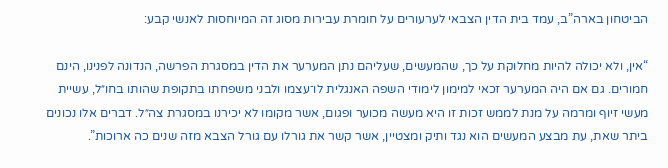הביטחון בארה”ב, עמד בית הדין הצבאי לערעורים על חומרת עבירות מסוג זה המיוחסות לאנשי קבע:

“אין, ולא יכולה להיות מחלוקת על כך, שהמעשים, שעליהם נתן המערער את הדין במסגרת הפרשה, הנדונה לפנינו, הינם חמורים. גם אם היה המערער זכאי למימון לימודי השפה האנגלית לו־עצמו ולבני משפחתו בתקופת שהותו בחו״ל, עשיית מעשי זיוף ומרמה על מנת לממש זכות זו היא מעשה מכוער ופגום, אשר מקומו לא יכירנו במסגרת צה״ל. דברים אלו נכונים ביתר שאת, עת מבצע המעשים הוא נגד ותיק ומצטיין, אשר קשר את גורלו עם גורל הצבא מזה שנים כה ארוכות”.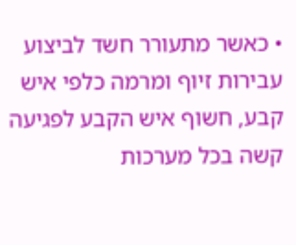• כאשר מתעורר חשד לביצוע עבירות זיוף ומרמה כלפי איש קבע, חשוף איש הקבע לפגיעה קשה בכל מערכות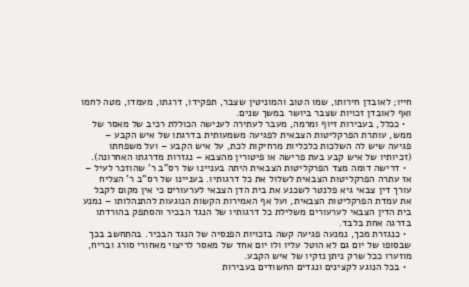חייו; לאובדן חירותו, שמו הטוב והמוניטין שצבר, תפקידו, דרגתו, מעמדו, מטה לחמו ואף לאובדן זכויות שצבר ביושר במשך שנים.
  • ככלל, בעבירות זיוף ומרמה, מעבר לעתירה לענישה הכוללת רכיב של מאסר של ממש, עותרת הפרקליטות הצבאית לפגיעה משמעותית בדרגתו של איש הקבע – פגיעה שיש לה השלכות כלכליות מרחיקות לכת, על איש הקבע – ועל משפחתו (זכיותיו של איש קבע בעת פרישה או פיטורין מהצבא – נגזרות מדרגתו האחרונה).
  • דרישה דומה מצד הפרקליטות הצבאית היתה בעניינו של רס”ב ר’ שהוזכר לעיל – אז עתרה הפרקליטות הצבאית לשלול את כל דרגותיו. בעניינו של רס”ב ר’ הצליח עורך דין צבאי גיא פלנטר לשכנע את בית הדן הצבאי לערעורים כי אין מקום לקבל את עמדת הפרקליטות הצבאית, ועל אף האמירות הקשות הנוגעות להתנהלותו – נמנע בית הדין הצבאי לערעורים משלילת כל דרגותיו של הנגד הבכיר והסתפק בהורדתו בדרגה אחת בלבד.
  • כנגזרת מכך, נמנעה פגיעה קשה בזכויות הפנסיה של הנגד הבכיר. בהתחשב בכך שבסופו של יום גם לא הוטל עליו ולו יום אחד של מאסר לריצוי מאחורי סורג ובריח, מוזערו ככל שרק ניתן נזקיו של איש הקבע.
  • בכל הנוגע לקצינים ונגדים החשודים בעבירות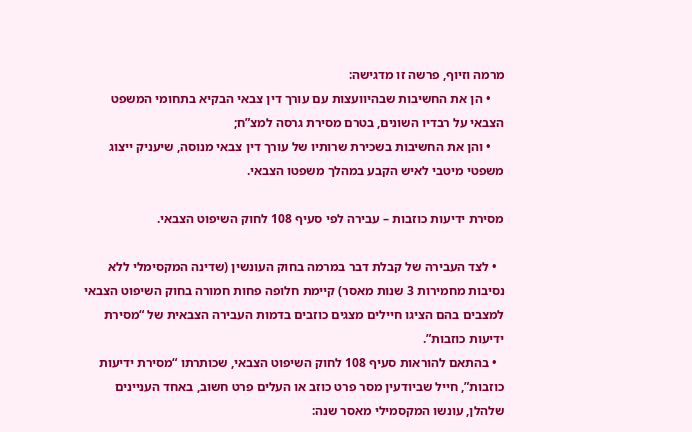מרמה וזיוף, פרשה זו מדגישה:
    • הן את החשיבות שבהיוועצות עם עורך דין צבאי הבקיא בתחומי המשפט הצבאי על רבדיו השונים, בטרם מסירת גרסה למצ”ח;
    • והן את החשיבות בשכירת שרותיו של עורך דין צבאי מנוסה, שיעניק ייצוג משפטי מיטבי לאיש הקבע במהלך משפטו הצבאי.

מסירת ידיעות כוזבות – עבירה לפי סעיף 108 לחוק השיפוט הצבאי.

  • לצד העבירה של קבלת דבר במרמה בחוק העונשין (שדינה המקסימלי ללא נסיבות מחמירות 3 שנות מאסר) קיימת חלופה פחות חמורה בחוק השיפוט הצבאי למצבים בהם הציגו חיילים מצגים כוזבים בדמות העבירה הצבאית של “מסירת ידיעות כוזבות”.
  • בהתאם להוראות סעיף 108 לחוק השיפוט הצבאי, שכותרתו “מסירת ידיעות כוזבות”, חייל שביודעין מסר פרט כוזב או העלים פרט חשוב, באחד העניינים שלהלן, עונשו המקסמילי מאסר שנה: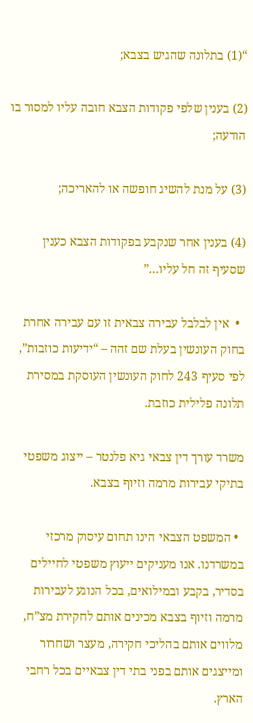“(1) בתלונה שהגיש בצבא;

(2) בענין שלפי פקודות הצבא חובה עליו למסור בו הודעה;

(3) על מנת להשיג חופשה או להאריכה;

(4) בענין אחר שנקבע בפקודות הצבא כענין שסעיף זה חל עליו…”

  •  אין לבלבל עבירה צבאית זו עם עבירה אחרת בחוק העונשין בעלת שם זהה – “ידיעות כוזבות”, לפי סעיף 243 לחוק העונשין העוסקת במסירת תלונה פלילית כוזבת.

משרד עורך דין צבאי גיא פלנטר – ייצוג משפטי בתיקי עבירות מרמה וזיוף בצבא.

  • המשפט הצבאי הינו תחום עיסוק מרכזי במשרדנו. אנו מעניקים ייעוץ משפטי לחיילים בסדיר, בקבע ובמילואים, בכל הנוגע לעבירות מרמה וזיוף בצבא מכינים אותם לחקירת מצ”ח, מלווים אותם בהליכי חקירה, מעצר ושחרור ומייצגים אותם בפני בתי דין צבאיים בכל רחבי הארץ.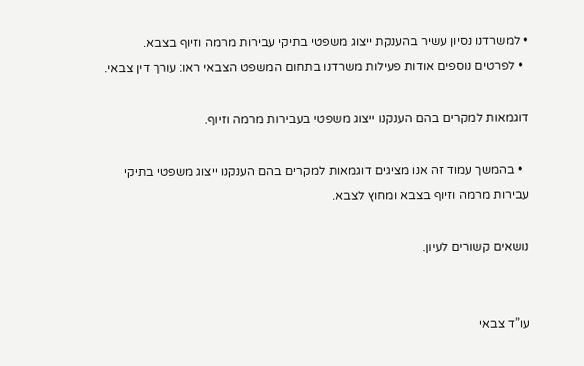• למשרדנו נסיון עשיר בהענקת ייצוג משפטי בתיקי עבירות מרמה וזיוף בצבא.
  • לפרטים נוספים אודות פעילות משרדנו בתחום המשפט הצבאי ראו: עורך דין צבאי.

דוגמאות למקרים בהם הענקנו ייצוג משפטי בעבירות מרמה וזיוף.

  • בהמשך עמוד זה אנו מציגים דוגמאות למקרים בהם הענקנו ייצוג משפטי בתיקי עבירות מרמה וזיוף בצבא ומחוץ לצבא.

נושאים קשורים לעיון.


עו”ד צבאי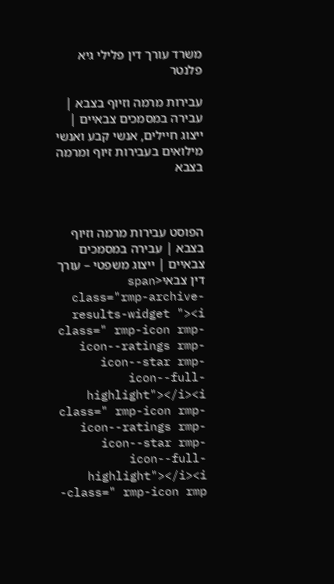משרד עורך דין פלילי גיא פלנטר

עבירות מרמה וזיוף בצבא | עבירה במסמכים צבאיים | ייצוג חיילים, אנשי קבע ואנשי מילואים בעבירות זיוף ומרמה בצבא



הפוסט עבירות מרמה וזיוף בצבא | עבירה במסמכים צבאיים | ייצוג משפטי – עורך דין צבאי<span class="rmp-archive-results-widget "><i class=" rmp-icon rmp-icon--ratings rmp-icon--star rmp-icon--full-highlight"></i><i class=" rmp-icon rmp-icon--ratings rmp-icon--star rmp-icon--full-highlight"></i><i class=" rmp-icon rmp-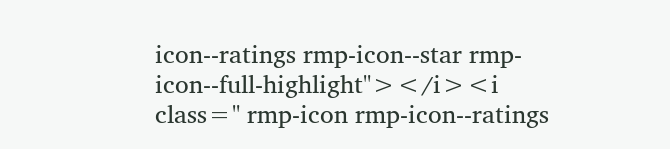icon--ratings rmp-icon--star rmp-icon--full-highlight"></i><i class=" rmp-icon rmp-icon--ratings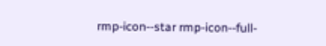rmp-icon--star rmp-icon--full-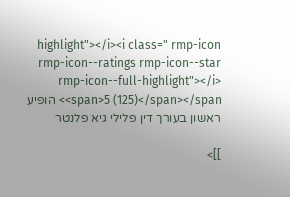highlight"></i><i class=" rmp-icon rmp-icon--ratings rmp-icon--star rmp-icon--full-highlight"></i> <span>5 (125)</span></span> הופיע ראשון בעורך דין פלילי גיא פלנטר

]]>